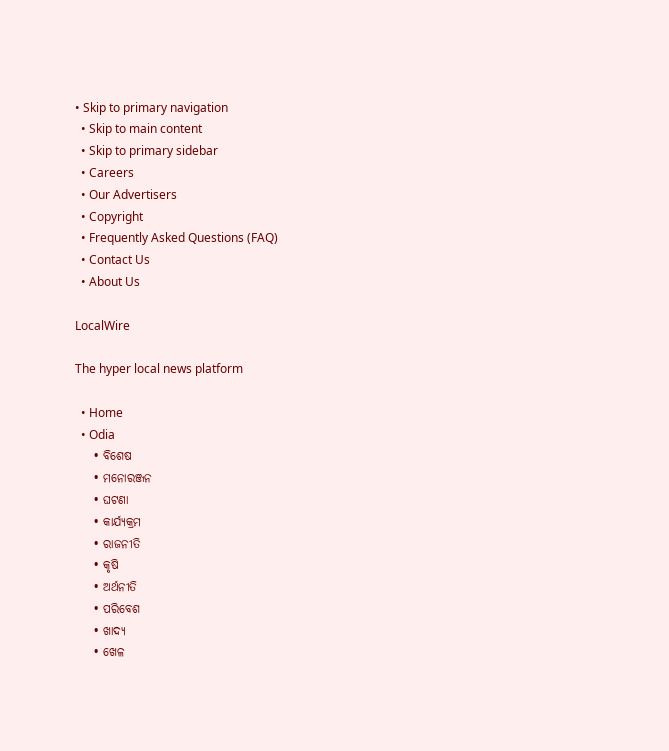• Skip to primary navigation
  • Skip to main content
  • Skip to primary sidebar
  • Careers
  • Our Advertisers
  • Copyright
  • Frequently Asked Questions (FAQ)
  • Contact Us
  • About Us

LocalWire

The hyper local news platform

  • Home
  • Odia
    • ବିଶେଷ
    • ମନୋରଞ୍ଜନ
    • ଘଟଣା
    • କାର୍ଯ୍ୟକ୍ରମ
    • ରାଜନୀତି
    • କୃଷି
    • ଅର୍ଥନୀତି
    • ପରିବେଶ
    • ଖାଦ୍ୟ
    • ଖେଳ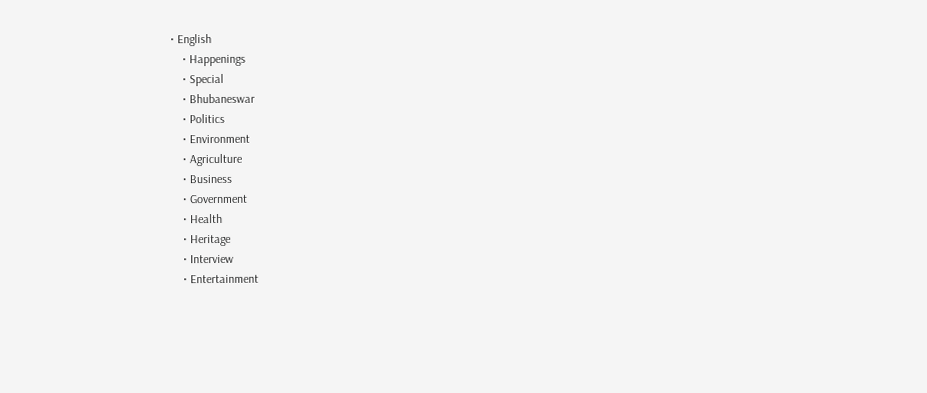• English
    • Happenings
    • Special
    • Bhubaneswar
    • Politics
    • Environment
    • Agriculture
    • Business
    • Government
    • Health
    • Heritage
    • Interview
    • Entertainment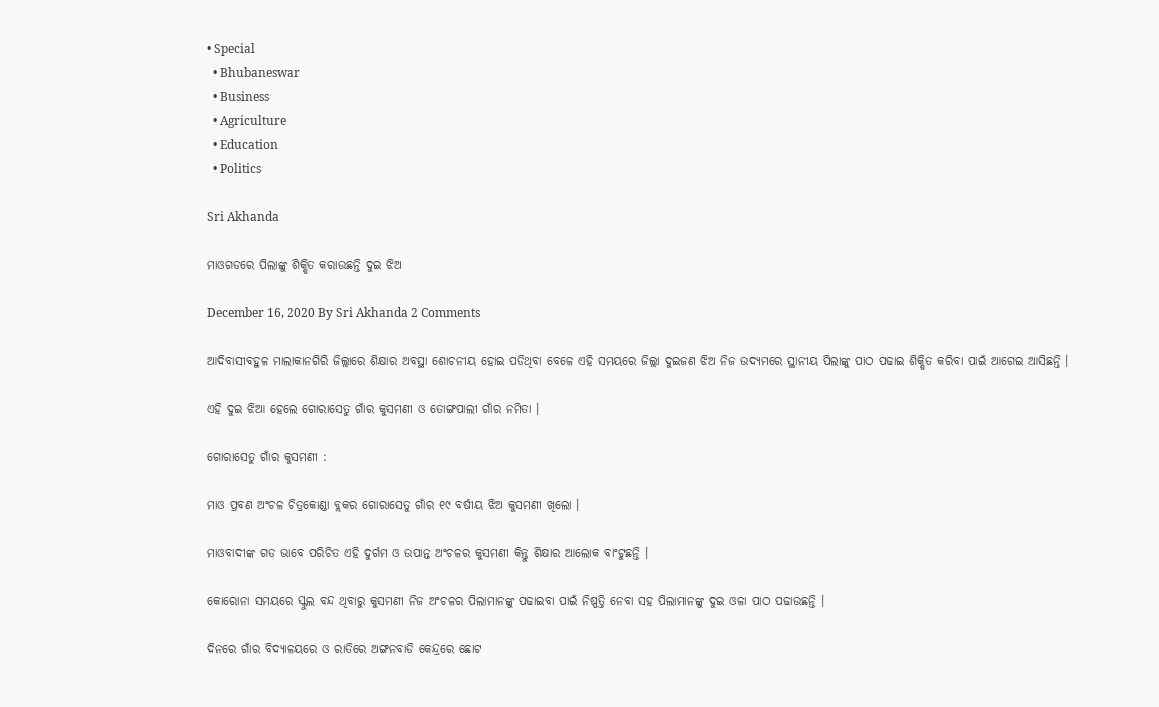• Special
  • Bhubaneswar
  • Business
  • Agriculture
  • Education
  • Politics

Sri Akhanda

ମାଓଗଡରେ ପିଲାଙ୍କୁ ଶିକ୍ଷିତ କରାଉଛନ୍ତି ଦୁଇ ଝିଅ

December 16, 2020 By Sri Akhanda 2 Comments

ଆଦିବାସୀବହୁଳ ମାଲାକାନଗିରି ଜିଲ୍ଲାରେ ଶିକ୍ଷାର ଅବସ୍ଥା ଶୋଚନୀୟ ହୋଇ ପଡିଥିବା ବେଳେ ଏହି ସମୟରେ ଜିଲ୍ଲା ଦୁଇଜଣ ଝିଅ ନିଜ ଉଦ୍ୟମରେ ସ୍ଥାନୀୟ ପିଲାଙ୍କୁ ପାଠ ପଢାଇ ଶିକ୍ଷିତ କରିବା ପାଇଁ ଆଗେଇ ଆସିଛନ୍ତି ।

ଏହି ଦୁଇ ଝିଆ ହେଲେ ଗୋରାସେତୁ ଗାଁର କୁସମଣୀ ଓ ତୋଙ୍ଗପାଲୀ ଗାଁର ନମିତା ।

ଗୋରାସେତୁ ଗାଁର କୁସମଣୀ :

ମାଓ ପ୍ରବଣ ଅଂଚଳ ଚିତ୍ରକୋଣ୍ଡା ବ୍ଲକର ଗୋରାସେତୁ ଗାଁର ୧୯ ବର୍ଷୀୟ ଝିଅ କୁସମଣୀ ଖିଲୋ ।

ମାଓବାଦୀଙ୍କ ଗଡ ଭାବେ ପରିଚିତ ଏହି ଦୁର୍ଗମ ଓ ଉପାନ୍ତ ଅଂଚଳର କୁସମଣୀ କିନ୍ତୁ ଶିକ୍ଷାର ଆଲୋକ ବାଂଟୁଛନ୍ତି ।

କୋରୋନା ସମୟରେ ସ୍କୁଲ ବନ୍ଦ ଥିବାରୁ କୁସମଣୀ ନିଜ ଅଂଚଳର ପିଲାମାନଙ୍କୁ ପଢାଇବା ପାଇଁ ନିଷ୍ପତ୍ତି ନେବା ସହ ପିଲାମାନଙ୍କୁ ଦୁଇ ଓଳା ପାଠ ପଢାଉଛନ୍ତି ।

ଦିନରେ ଗାଁର ବିଦ୍ୟାଳୟରେ ଓ ରାତିରେ ଅଙ୍ଗନବାଡି କେନ୍ଦ୍ରରେ ଛୋଟ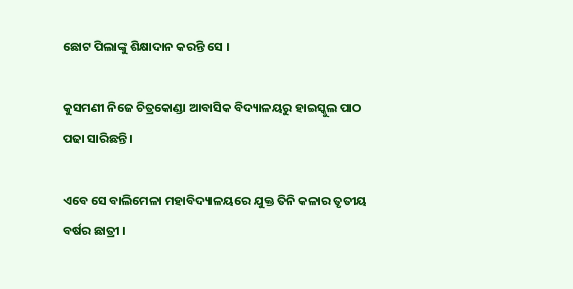ଛୋଟ ପିଲାଙ୍କୁ ଶିକ୍ଷାଦାନ କରନ୍ତି ସେ ।

କୁସମଣୀ ନିଜେ ଚିତ୍ରକୋଣ୍ଡା ଆବାସିକ ବିଦ୍ୟାଳୟରୁ ହାଇସ୍କୁଲ ପାଠ ପଢା ସାରିଛନ୍ତି ।

ଏବେ ସେ ବାଲିମେଳା ମହାବିଦ୍ୟାଳୟରେ ଯୁକ୍ତ ତିନି କଳାର ତୃତୀୟ ବର୍ଷର ଛାତ୍ରୀ ।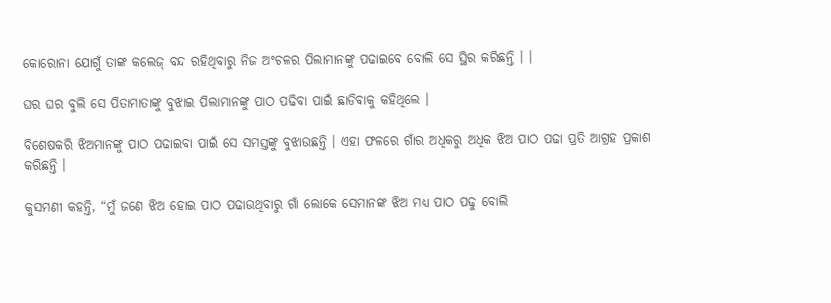କୋରୋନା ଯୋଗୁଁ ତାଙ୍କ କଲେଜ୍ ବନ୍ଦ ରହିଥିବାରୁ ନିଜ ଅଂଚଳର ପିଲାମାନଙ୍କୁ ପଢାଇବେ ବୋଲି ସେ ସ୍ଥିର କରିଛନ୍ତି । ।

ଘର ଘର ବୁଲି ସେ ପିତାମାତାଙ୍କୁ ବୁଝାଇ ପିଲାମାନଙ୍କୁ ପାଠ ପଢିବା ପାଇଁ ଛାଡିବାକୁ କହିଥିଲେ ।

ବିଶେଷକରି ଝିଅମାନଙ୍କୁ ପାଠ ପଢାଇବା ପାଇଁ ସେ ସମସ୍ତଙ୍କୁ ବୁଝାଉଛନ୍ତି । ଏହା ଫଳରେ ଗାଁର ଅଧିକରୁ ଅଧିକ ଝିଅ ପାଠ ପଢା ପ୍ରତି ଆଗ୍ରହ ପ୍ରକାଶ କରିଛନ୍ତି ।

କୁସମଣୀ କହନ୍ତି, “ମୁଁ ଜଣେ ଝିଅ ହୋଇ ପାଠ ପଢାଉଥିବାରୁ ଗାଁ ଲୋକେ ସେମାନଙ୍କ ଝିଅ ମଧ୍ୟ ପାଠ ପଢୁ ବୋଲି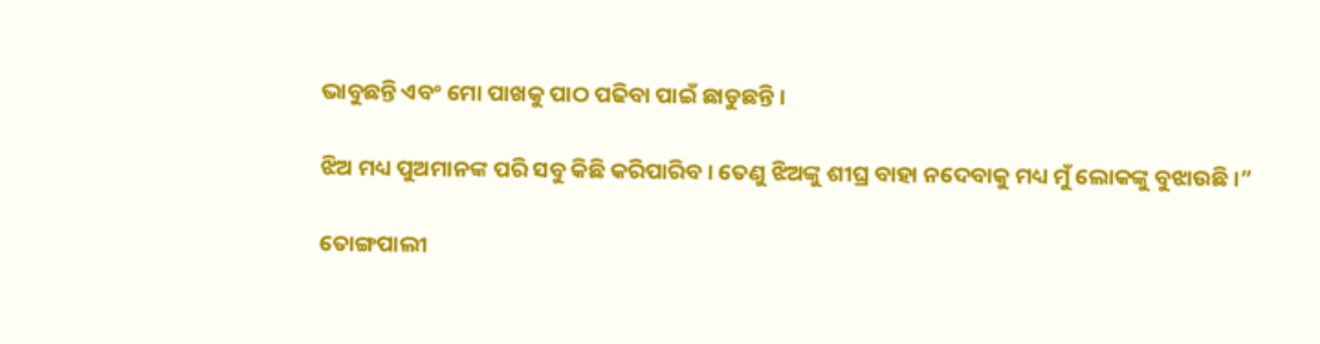ଭାବୁଛନ୍ତି ଏବଂ ମୋ ପାଖକୁ ପାଠ ପଢିବା ପାଇଁ ଛାଡୁଛନ୍ତି ।

ଝିଅ ମଧ୍ୟ ପୁଅମାନଙ୍କ ପରି ସବୁ କିଛି କରିପାରିବ । ତେଣୁ ଝିଅଙ୍କୁ ଶୀଘ୍ର ବାହା ନଦେବାକୁ ମଧ୍ୟ ମୁଁ ଲୋକଙ୍କୁ ବୁଝାଉଛି ।”

ତୋଙ୍ଗପାଲୀ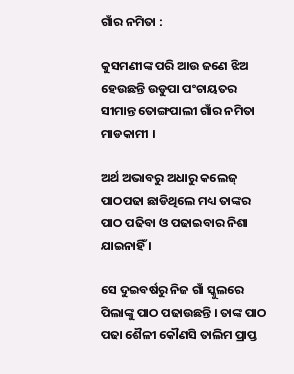ଗାଁର ନମିତା :

କୁସମଣୀଙ୍କ ପରି ଆଉ ଜଣେ ଝିଅ ହେଉଛନ୍ତି ଉଡୁପା ପଂଚାୟତର ସୀମାନ୍ତ ତୋଙ୍ଗପାଲୀ ଗାଁର ନମିତା ମାଡକାମୀ ।

ଅର୍ଥ ଅଭାବରୁ ଅଧାରୁ କଲେଜ୍ ପାଠପଢା ଛାଡିଥିଲେ ମଧ୍ୟ ତାଙ୍କର ପାଠ ପଢିବା ଓ ପଢାଇବାର ନିଶା ଯାଇନାହିଁ ।

ସେ ଦୁଇବର୍ଷରୁ ନିଜ ଗାଁ ସ୍କୁଲରେ ପିଲାଙ୍କୁ ପାଠ ପଢାଉଛନ୍ତି । ତାଙ୍କ ପାଠ ପଢା ଶୈଳୀ କୌଣସି ତାଲିମ ପ୍ରାପ୍ତ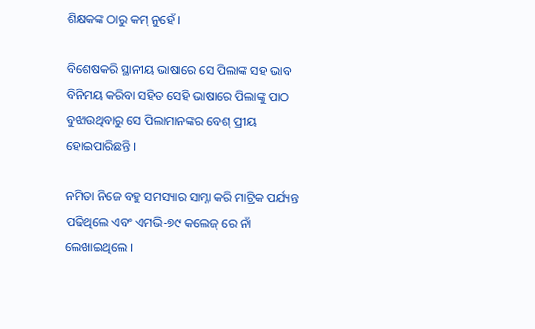ଶିକ୍ଷକଙ୍କ ଠାରୁ କମ୍ ନୁହେଁ ।

ବିଶେଷକରି ସ୍ଥାନୀୟ ଭାଷାରେ ସେ ପିଲାଙ୍କ ସହ ଭାବ ବିନିମୟ କରିବା ସହିତ ସେହି ଭାଷାରେ ପିଲାଙ୍କୁ ପାଠ ବୁଝାଉଥିବାରୁ ସେ ପିଲାମାନଙ୍କର ବେଶ୍ ପ୍ରୀୟ ହୋଇପାରିଛନ୍ତି ।

ନମିତା ନିଜେ ବହୁ ସମସ୍ୟାର ସାମ୍ନା କରି ମାଟ୍ରିକ ପର୍ଯ୍ୟନ୍ତ ପଢିଥିଲେ ଏବଂ ଏମଭି-୭୯ କଲେଜ୍ ରେ ନାଁ ଲେଖାଇଥିଲେ ।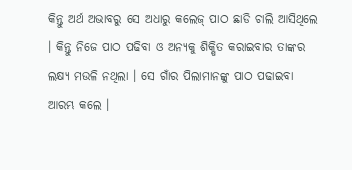କିନ୍ତୁ ଅର୍ଥ ଅଭାବରୁ ସେ ଅଧାରୁ କଲେଜ୍ ପାଠ ଛାଡି ଚାଲି ଆସିଥିଲେ । କିନ୍ତୁ ନିଜେ ପାଠ ପଢିବା ଓ ଅନ୍ୟକୁ ଶିକ୍ଷିତ କରାଇବାର ତାଙ୍କର ଲକ୍ଷ୍ୟ ମଉଳି ନଥିଲା । ସେ ଗାଁର ପିଲାମାନଙ୍କୁ ପାଠ ପଢାଇବା ଆରମ୍ଭ କଲେ ।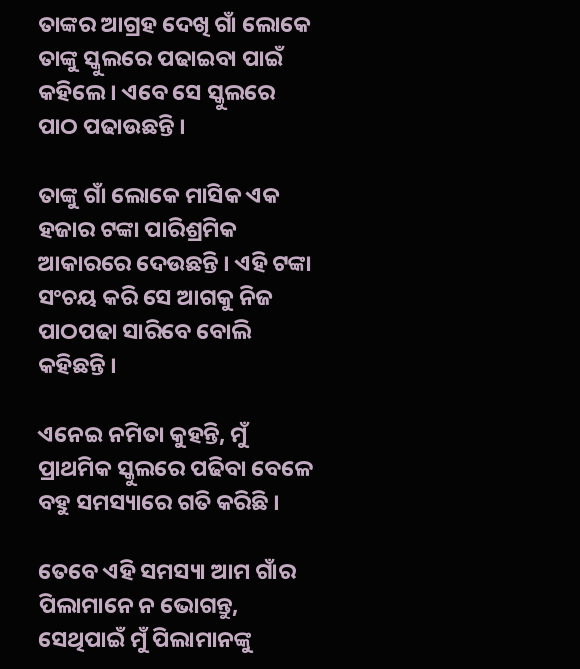ତାଙ୍କର ଆଗ୍ରହ ଦେଖି ଗାଁ ଲୋକେ ତାଙ୍କୁ ସ୍କୁଲରେ ପଢାଇବା ପାଇଁ କହିଲେ । ଏବେ ସେ ସ୍କୁଲରେ ପାଠ ପଢାଉଛନ୍ତି ।

ତାଙ୍କୁ ଗାଁ ଲୋକେ ମାସିକ ଏକ ହଜାର ଟଙ୍କା ପାରିଶ୍ରମିକ ଆକାରରେ ଦେଉଛନ୍ତି । ଏହି ଟଙ୍କା ସଂଚୟ କରି ସେ ଆଗକୁ ନିଜ ପାଠପଢା ସାରିବେ ବୋଲି କହିଛନ୍ତି ।

ଏନେଇ ନମିତା କୁହନ୍ତି, ମୁଁ ପ୍ରାଥମିକ ସ୍କୁଲରେ ପଢିବା ବେଳେ ବହୁ ସମସ୍ୟାରେ ଗତି କରିଛି ।

ତେବେ ଏହି ସମସ୍ୟା ଆମ ଗାଁର ପିଲାମାନେ ନ ଭୋଗନ୍ତୁ, ସେଥିପାଇଁ ମୁଁ ପିଲାମାନଙ୍କୁ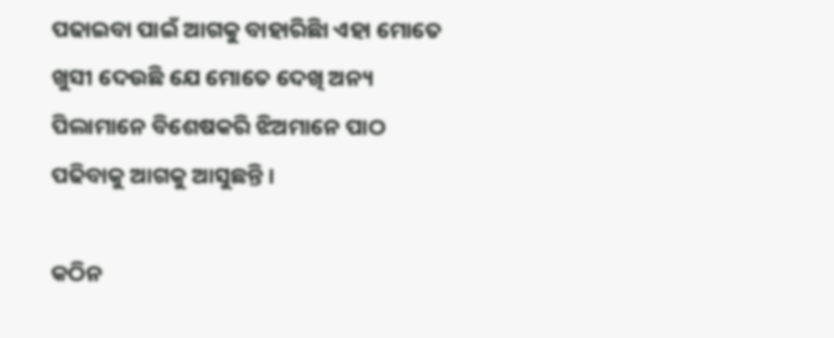ପଢାଇବା ପାଇଁ ଆଗକୁ ବାହାରିଛିା ଏହା ମୋତେ ଖୁସୀ ଦେଉଛି ଯେ ମୋତେ ଦେଖି ଅନ୍ୟ ପିଲାମାନେ ବିଶେଷକରି ଝିଅମାନେ ପାଠ ପଢିବାକୁ ଆଗକୁ ଆସୁଛନ୍ତି ।

କଠିନ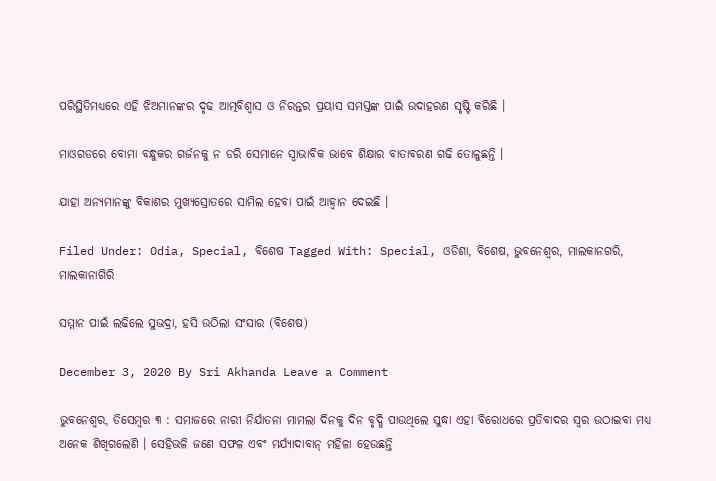ପରିସ୍ଥିତିମଧ୍ୟରେ ଏହି ଝିଅମାନଙ୍କର ଦୃଢ ଆତ୍ମବିଶ୍ୱାସ ଓ ନିରନ୍ତର ପ୍ରୟାସ ସମସ୍ତଙ୍କ ପାଇଁ ଉଦାହରଣ ସୃଷ୍ଟି କରିଛି ।

ମାଓଗଡରେ ବୋମା ବନ୍ଧୁକର ଗର୍ଜନକୁ ନ ଡରି ସେମାନେ ସ୍ୱାଭାବିକ ଭାବେ ଶିକ୍ଷାର ବାତାବରଣ ଗଢି ତୋଳୁଛନ୍ତି ।

ଯାହା ଅନ୍ୟମାନଙ୍କୁ ବିକାଶର ମୁଖ୍ୟସ୍ରୋତରେ ସାମିଲ ହେବା ପାଇଁ ଆହ୍ୱାନ ଦେଇଛି ।

Filed Under: Odia, Special, ବିଶେଷ Tagged With: Special, ଓଡିଶା, ବିଶେଷ, ଭୁବନେଶ୍ୱର, ମାଲକାନଗରି, ମାଲକାନାଗିରି

ସମ୍ମାନ ପାଇଁ ଲଢିଲେ ସୁଭଦ୍ରା, ହସି ଉଠିଲା ସଂସାର (ବିଶେଷ)

December 3, 2020 By Sri Akhanda Leave a Comment

ଭୁବନେଶ୍ୱର, ଡିସେମ୍ବର ୩ : ସମାଜରେ ନାରୀ ନିର୍ଯାତନା ମାମଲା ଦିନକୁ ଦିନ ବୃଦ୍ଧି ପାଉଥିଲେ ସୁଦ୍ଧା ଏହା ବିରୋଧରେ ପ୍ରତିବାଦର ସ୍ୱର ଉଠାଇବା ମଧ୍ୟ ଅନେକ ଶିଖିଗଲେଣି । ସେହିଭଳି ଜଣେ ସଫଳ ଏବଂ ମର୍ଯ୍ୟାଦାବାନ୍ ମହିଳା ହେଉଛନ୍ତି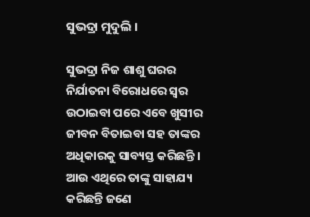ସୁଭଦ୍ରା ମୁଦୁଲି ।

ସୁଭଦ୍ରା ନିଜ ଶାଶୁ ଘରର ନିର୍ଯାତନା ବିରୋଧରେ ସ୍ୱର ଉଠାଇବା ପରେ ଏବେ ଖୁସୀର ଜୀବନ ବିତାଇବା ସହ ତାଙ୍କର ଅଧିକାରକୁ ସାବ୍ୟସ୍ତ କରିଛନ୍ତି । ଆଉ ଏଥିରେ ତାଙ୍କୁ ସାହାଯ୍ୟ କରିଛନ୍ତି ଜଣେ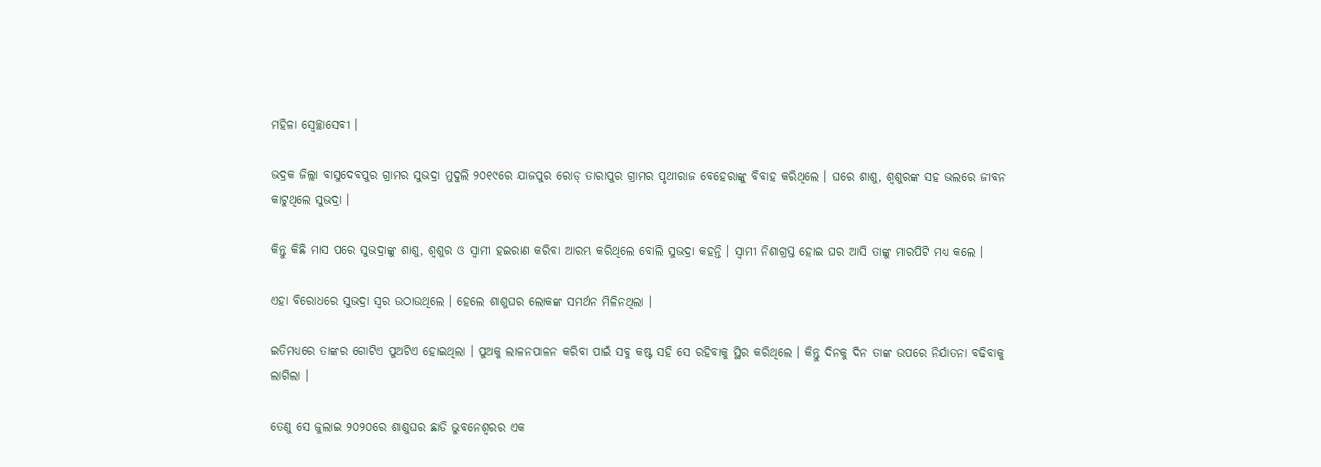ମହିଳା ସ୍ୱେଚ୍ଛାସେବୀ ।

ଭଦ୍ରକ ଜିଲ୍ଲା ବାସୁଦେବପୁର ଗ୍ରାମର ସୁଭଦ୍ରା ମୁଦୁଲି ୨୦୧୯ରେ ଯାଜପୁର ରୋଡ୍ ତାରାପୁର ଗ୍ରାମର ପୃଥୀରାଜ ବେହେରାଙ୍କୁ ବିବାହ କରିଥିଲେ । ଘରେ ଶାଶୁ, ଶ୍ୱଶୁରଙ୍କ ସହ ଭଲରେ ଜୀବନ କାଟୁଥିଲେ ସୁଭଦ୍ରା ।

କିନ୍ତୁ କିଛି ମାସ ପରେ ସୁଭଦ୍ରାଙ୍କୁ ଶାଶୁ, ଶ୍ୱଶୁର ଓ ସ୍ୱାମୀ ହଇରାଣ କରିବା ଆରମ୍ଭ କରିଥିଲେ ବୋଲି ସୁଭଦ୍ରା କହନ୍ତି । ସ୍ୱାମୀ ନିଶାଗ୍ରସ୍ତ ହୋଇ ଘର ଆସି ତାଙ୍କୁ ମାରପିଟି ମଧ୍ୟ କଲେ ।

ଏହା ବିରୋଧରେ ସୁଭଦ୍ରା ସ୍ୱର ଉଠାଉଥିଲେ । ହେଲେ ଶାଶୁଘର ଲୋକଙ୍କ ସମର୍ଥନ ମିଳିନଥିଲା ।

ଇତିମଧ୍ୟରେ ତାଙ୍କର ଗୋଟିଏ ପୁଅଟିଏ ହୋଇଥିଲା । ପୁଅକୁ ଲାଳନପାଳନ କରିବା ପାଇଁ ସବୁ କଷ୍ଟ ସହି ସେ ରହିବାକୁ ସ୍ଥିର କରିଥିଲେ । କିନ୍ତୁ ଦିନକୁ ଦିନ ତାଙ୍କ ଉପରେ ନିର୍ଯାତନା ବଢିବାକୁ ଲାଗିଲା ।

ତେଣୁ ସେ ଜୁଲାଇ ୨୦୨୦ରେ ଶାଶୁଘର ଛାଡି ଭୁବନେଶ୍ୱରର ଏକ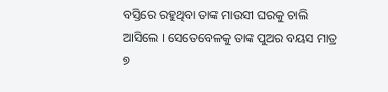ବସ୍ତିରେ ରହୁଥିବା ତାଙ୍କ ମାଉସୀ ଘରକୁ ଚାଲି ଆସିଲେ । ସେତେବେଳକୁ ତାଙ୍କ ପୁଅର ବୟସ ମାତ୍ର ୭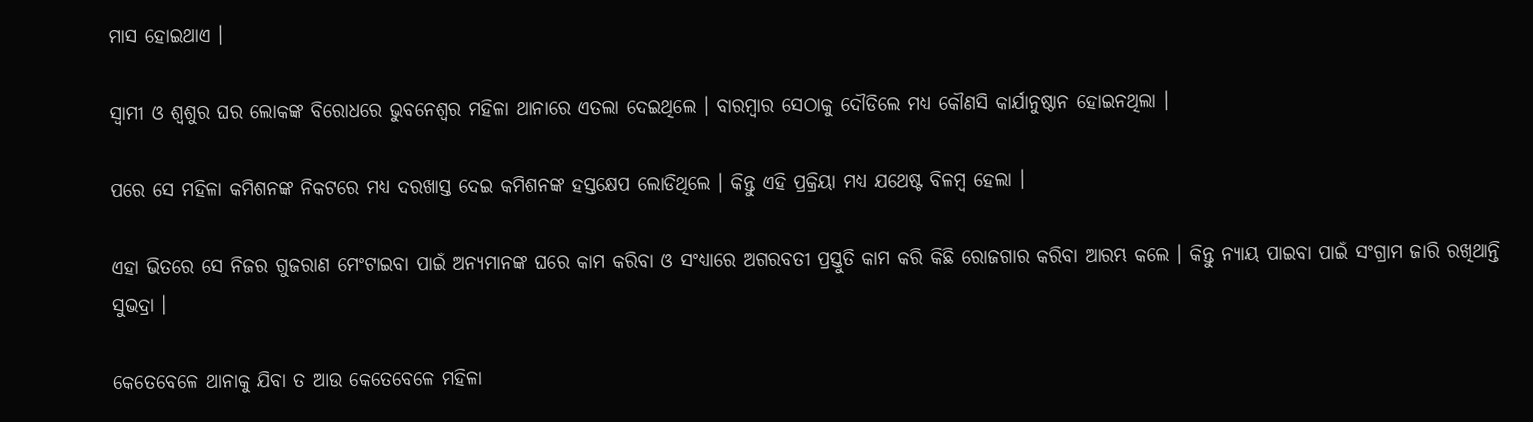ମାସ ହୋଇଥାଏ ।

ସ୍ୱାମୀ ଓ ଶ୍ୱଶୁର ଘର ଲୋକଙ୍କ ବିରୋଧରେ ଭୁବନେଶ୍ୱର ମହିଳା ଥାନାରେ ଏତଲା ଦେଇଥିଲେ । ବାରମ୍ବାର ସେଠାକୁ ଦୌଡିଲେ ମଧ୍ୟ କୌଣସି କାର୍ଯାନୁଷ୍ଠାନ ହୋଇନଥିଲା ।

ପରେ ସେ ମହିଳା କମିଶନଙ୍କ ନିକଟରେ ମଧ୍ୟ ଦରଖାସ୍ତ ଦେଇ କମିଶନଙ୍କ ହସ୍ତକ୍ଷେପ ଲୋଡିଥିଲେ । କିନ୍ତୁ ଏହି ପ୍ରକ୍ରିୟା ମଧ୍ୟ ଯଥେଷ୍ଟ ବିଳମ୍ବ ହେଲା ।

ଏହା ଭିତରେ ସେ ନିଜର ଗୁଜରାଣ ମେଂଟାଇବା ପାଇଁ ଅନ୍ୟମାନଙ୍କ ଘରେ କାମ କରିବା ଓ ସଂଧ୍ୟାରେ ଅଗରବତୀ ପ୍ରସ୍ତୁତି କାମ କରି କିଛି ରୋଜଗାର କରିବା ଆରମ୍ଭ କଲେ । କିନ୍ତୁ ନ୍ୟାୟ ପାଇବା ପାଇଁ ସଂଗ୍ରାମ ଜାରି ରଖିଥାନ୍ତି ସୁଭଦ୍ରା ।

କେତେବେଳେ ଥାନାକୁ ଯିବା ତ ଆଉ କେତେବେଳେ ମହିଳା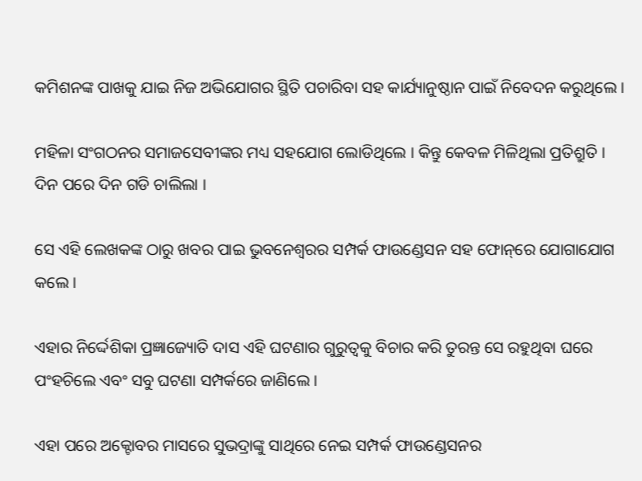କମିଶନଙ୍କ ପାଖକୁ ଯାଇ ନିଜ ଅଭିଯୋଗର ସ୍ଥିତି ପଚାରିବା ସହ କାର୍ଯ୍ୟାନୁଷ୍ଠାନ ପାଇଁ ନିବେଦନ କରୁଥିଲେ ।

ମହିଳା ସଂଗଠନର ସମାଜସେବୀଙ୍କର ମଧ୍ୟ ସହଯୋଗ ଲୋଡିଥିଲେ । କିନ୍ତୁ କେବଳ ମିଳିଥିଲା ପ୍ରତିଶ୍ରୁତି । ଦିନ ପରେ ଦିନ ଗଡି ଚାଲିଲା ।

ସେ ଏହି ଲେଖକଙ୍କ ଠାରୁ ଖବର ପାଇ ଭୁବନେଶ୍ୱରର ସମ୍ପର୍କ ଫାଉଣ୍ଡେସନ ସହ ଫୋନ୍‌ରେ ଯୋଗାଯୋଗ କଲେ ।

ଏହାର ନିର୍ଦ୍ଦେଶିକା ପ୍ରଜ୍ଞାଜ୍ୟୋତି ଦାସ ଏହି ଘଟଣାର ଗୁରୁତ୍ୱକୁ ବିଚାର କରି ତୁରନ୍ତ ସେ ରହୁଥିବା ଘରେ ପଂହଚିଲେ ଏବଂ ସବୁ ଘଟଣା ସମ୍ପର୍କରେ ଜାଣିଲେ ।

ଏହା ପରେ ଅକ୍ଟୋବର ମାସରେ ସୁଭଦ୍ରାଙ୍କୁ ସାଥିରେ ନେଇ ସମ୍ପର୍କ ଫାଉଣ୍ଡେସନର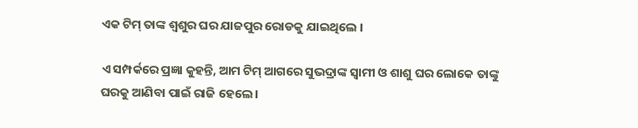ଏକ ଟିମ୍ ତାଙ୍କ ଶ୍ୱଶୁର ଘର ଯାଜପୁର ରୋଡକୁ ଯାଇଥିଲେ ।

ଏ ସମ୍ପର୍କରେ ପ୍ରଜ୍ଞା କୁହନ୍ତି, ଆମ ଟିମ୍ ଆଗରେ ସୁଭଦ୍ରାଙ୍କ ସ୍ୱାମୀ ଓ ଶାଶୁ ଘର ଲୋକେ ତାଙ୍କୁ ଘରକୁ ଆଣିବା ପାଇଁ ରାଜି ହେଲେ ।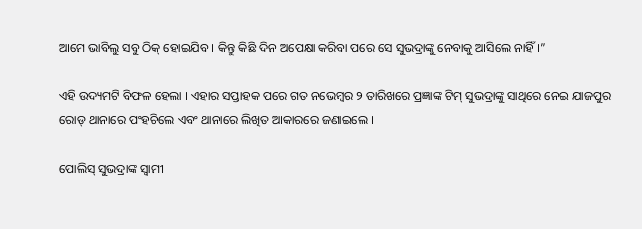ଆମେ ଭାବିଲୁ ସବୁ ଠିକ୍ ହୋଇଯିବ । କିନ୍ତୁ କିଛି ଦିନ ଅପେକ୍ଷା କରିବା ପରେ ସେ ସୁଭଦ୍ରାଙ୍କୁ ନେବାକୁ ଆସିଲେ ନାହିଁ।”

ଏହି ଉଦ୍ୟମଟି ବିଫଳ ହେଲା । ଏହାର ସପ୍ତାହକ ପରେ ଗତ ନଭେମ୍ବର ୨ ତାରିଖରେ ପ୍ରଜ୍ଞାଙ୍କ ଟିମ୍ ସୁଭଦ୍ରାଙ୍କୁ ସାଥିରେ ନେଇ ଯାଜପୁର ରୋଡ୍ ଥାନାରେ ପଂହଚିଲେ ଏବଂ ଥାନାରେ ଲିଖିତ ଆକାରରେ ଜଣାଇଲେ ।

ପୋଲିସ୍ ସୁଭଦ୍ରାଙ୍କ ସ୍ୱାମୀ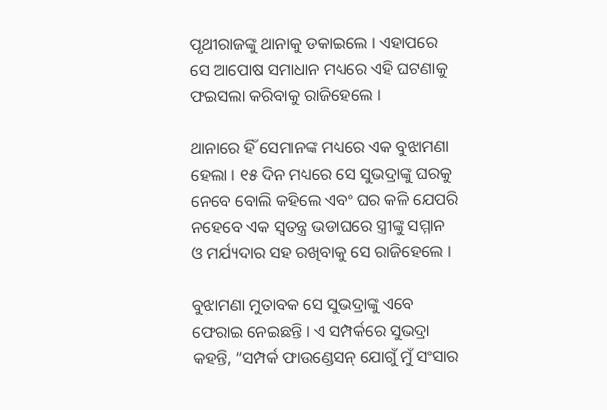ପୃଥୀରାଜଙ୍କୁ ଥାନାକୁ ଡକାଇଲେ । ଏହାପରେ ସେ ଆପୋଷ ସମାଧାନ ମଧ୍ୟରେ ଏହି ଘଟଣାକୁ ଫଇସଲା କରିବାକୁ ରାଜିହେଲେ ।

ଥାନାରେ ହିଁ ସେମାନଙ୍କ ମଧ୍ୟରେ ଏକ ବୁଝାମଣା ହେଲା । ୧୫ ଦିନ ମଧ୍ୟରେ ସେ ସୁଭଦ୍ରାଙ୍କୁ ଘରକୁ ନେବେ ବୋଲି କହିଲେ ଏବଂ ଘର କଳି ଯେପରି ନହେବେ ଏକ ସ୍ୱତନ୍ତ୍ର ଭଡାଘରେ ସ୍ତ୍ରୀଙ୍କୁ ସମ୍ମାନ ଓ ମର୍ଯ୍ୟଦାର ସହ ରଖିବାକୁ ସେ ରାଜିହେଲେ ।

ବୁଝାମଣା ମୁତାବକ ସେ ସୁଭଦ୍ରାଙ୍କୁ ଏବେ ଫେରାଇ ନେଇଛନ୍ତି । ଏ ସମ୍ପର୍କରେ ସୁଭଦ୍ରା କହନ୍ତି, “ସମ୍ପର୍କ ଫାଉଣ୍ଡେସନ୍ ଯୋଗୁଁ ମୁଁ ସଂସାର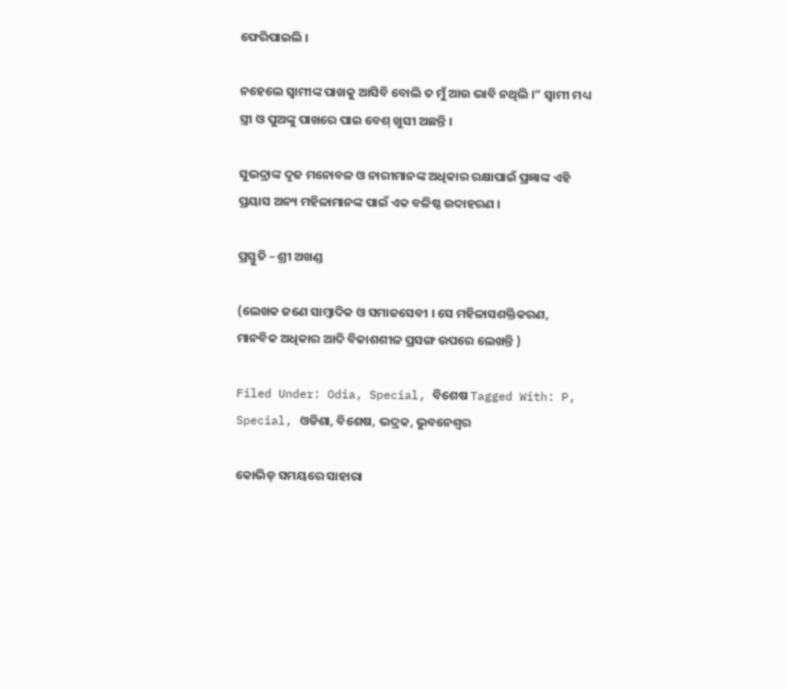ଫେରିପାଇଲି ।

ନହେଲେ ସ୍ୱାମୀଙ୍କ ପାଖକୁ ଆସିବି ବୋଲି ତ ମୁଁ ଆଉ ଭାବି ନଥିଲି ।” ସ୍ୱାମୀ ମଧ୍ୟ ସ୍ତ୍ରୀ ଓ ପୁଅଙ୍କୁ ପାଖରେ ପାଇ ବେଶ୍ ଖୁସୀ ଅଛନ୍ତି ।

ସୁଭଦ୍ରାଙ୍କ ଦୃଢ ମନୋବଳ ଓ ନାରୀମାନଙ୍କ ଅଧିକାର ରକ୍ଷାପାଇଁ ପ୍ରଜ୍ଞାଙ୍କ ଏହି ପ୍ରୟାସ ଅନ୍ୟ ମହିଳାମାନଙ୍କ ପାଇଁ ଏକ ବଳିଷ୍ଠ ଉଦାହରଣ ।

ପ୍ରସ୍ତୁତି – ଶ୍ରୀ ଅଖଣ୍ଡ

(ଲେଖକ ଜଣେ ସାମ୍ବାଦିକ ଓ ସମାଜସେବୀ । ସେ ମହିଳାସଶକ୍ତିକରଣ, ମାନବିକ ଅଧିକାର ଆଦି ବିକାଶଶୀଳ ପ୍ରସଙ୍ଗ ଉପରେ ଲେଖନ୍ତି )

Filed Under: Odia, Special, ବିଶେଷ Tagged With: P, Special, ଓଡିଶା, ବିଶେଷ, ଭଦ୍ରକ, ଭୁବନେଶ୍ବର

କୋଭିଡ୍ ସମୟରେ ସାହାରା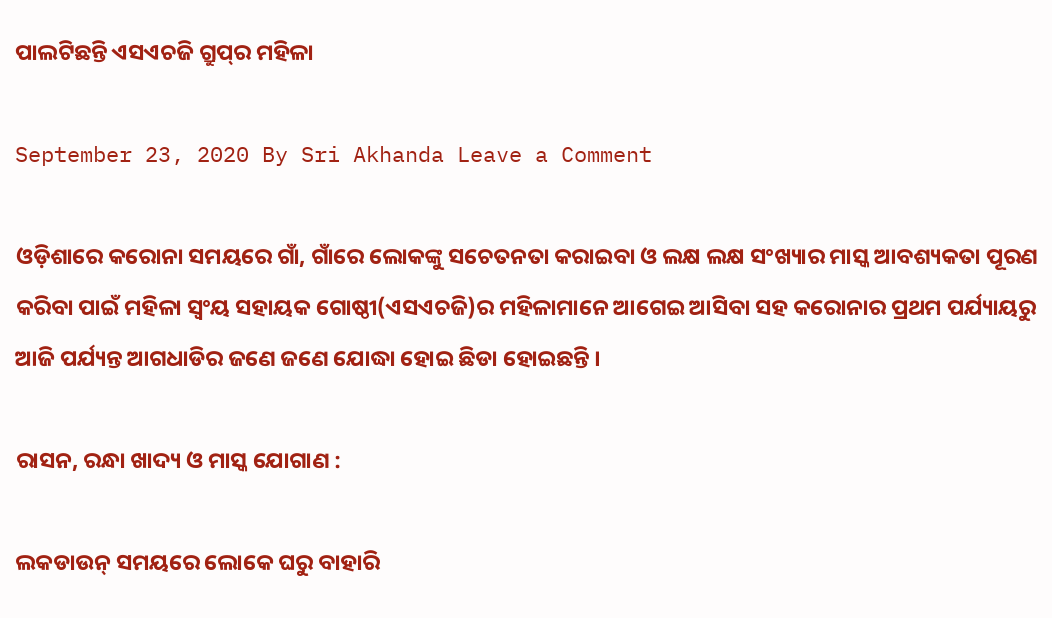ପାଲଟିଛନ୍ତି ଏସଏଚଜି ଗ୍ରୁପ୍‌ର ମହିଳା

September 23, 2020 By Sri Akhanda Leave a Comment

ଓଡ଼ିଶାରେ କରୋନା ସମୟରେ ଗାଁ, ଗାଁରେ ଲୋକଙ୍କୁ ସଚେତନତା କରାଇବା ଓ ଲକ୍ଷ ଲକ୍ଷ ସଂଖ୍ୟାର ମାସ୍କ ଆବଶ୍ୟକତା ପୂରଣ କରିବା ପାଇଁ ମହିଳା ସ୍ୱଂୟ ସହାୟକ ଗୋଷ୍ଠୀ(ଏସଏଚଜି)ର ମହିଳାମାନେ ଆଗେଇ ଆସିବା ସହ କରୋନାର ପ୍ରଥମ ପର୍ଯ୍ୟାୟରୁ ଆଜି ପର୍ଯ୍ୟନ୍ତ ଆଗଧାଡିର ଜଣେ ଜଣେ ଯୋଦ୍ଧା ହୋଇ ଛିଡା ହୋଇଛନ୍ତି ।

ରାସନ, ରନ୍ଧା ଖାଦ୍ୟ ଓ ମାସ୍କ ଯୋଗାଣ :

ଲକଡାଉନ୍ ସମୟରେ ଲୋକେ ଘରୁ ବାହାରି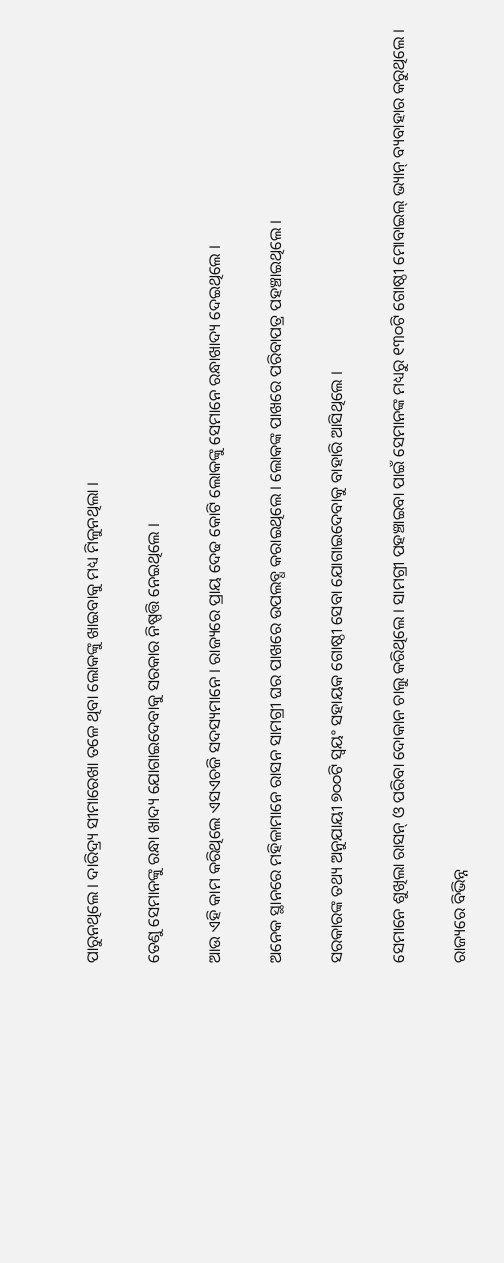ପାରୁନଥିଲେ । ଦାରିଦ୍ର‌୍ୟ ସୀମାରେଖା ତଳେ ଥିବା ଲୋକଙ୍କୁ ଖାଇବାକୁ ମଧ୍ୟ ମିଳୁନଥିଲା ।

ତେଣୁ ସେମାନଙ୍କୁ ରନ୍ଧା ଖାଦ୍ୟ ଯୋଗାଇଦେବାକୁ ସରକାର ନିଷ୍ପତ୍ତି ନେଇଥିଲେ ।

ଆଉ ଏହି କାମ କରିଥିଲେ ଏସଏଚଜି ସଦସ୍ୟମାନେ । ରାଜ୍ୟରେ ପ୍ରାୟ ଦେଢ କୋଟି ଲୋକଙ୍କୁ ସେମାନେ ରନ୍ଧାଖାଦ୍ୟ ଦେଇଥିଲେ ।

ଅନେକ ସ୍ଥାନରେ ମହିଳାମାନେ ରାସନ ସାମଗ୍ରୀ ଘର ପାଖରେ ଉପଲବ୍ଧ କରାଇଥିଲେ । ଲୋକଙ୍କ ପାଖରେ ପରିବାପତ୍ର ପହଞ୍ଚାଇଥିଲେ ।

ସରକାରଙ୍କ ତଥ୍ୟ ଅନୁଯାୟୀ ୭୦୦ଟି ସ୍ୱୟଂ ସହାୟକ ଗୋଷ୍ଠୀ ସେବା ଯୋଗାଇଦେବାକୁ ବାହାରି ଆସିଥିଲେ ।

ସେମାନେ ଶୁଖିଲା ରାସନ୍ ଓ ପରିବା ଦୋକାନ ଚାଲୁ କରିଥିଲେ । ସାମଗ୍ରୀ ପହଞ୍ଚାଇବା ପାଇଁ ସେମାନଙ୍କ ମଧ୍ୟରୁ ୧୩୦ଟି ଗୋଷ୍ଠୀ ମୋବାଇଲ୍ ଭ୍ୟାନ୍ ବ୍ୟବାହାର କରୁଥିଲେ ।

ରାଜ୍ୟରେ ବିଭିନ୍ନ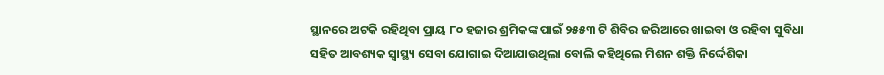ସ୍ଥାନରେ ଅଟକି ରହିଥିବା ପ୍ରାୟ ୮୦ ହଜାର ଶ୍ରମିକଙ୍କ ପାଇଁ ୨୫୫୩ ଟି ଶିବିର ଜରିଆରେ ଖାଇବା ଓ ରହିବା ସୁବିଧା ସହିତ ଆବଶ୍ୟକ ସ୍ୱାସ୍ଥ୍ୟ ସେବା ଯୋଗାଇ ଦିଆଯାଉଥିଲା ବୋଲି କହିଥିଲେ ମିଶନ ଶକ୍ତି ନିର୍ଦ୍ଦେଶିକା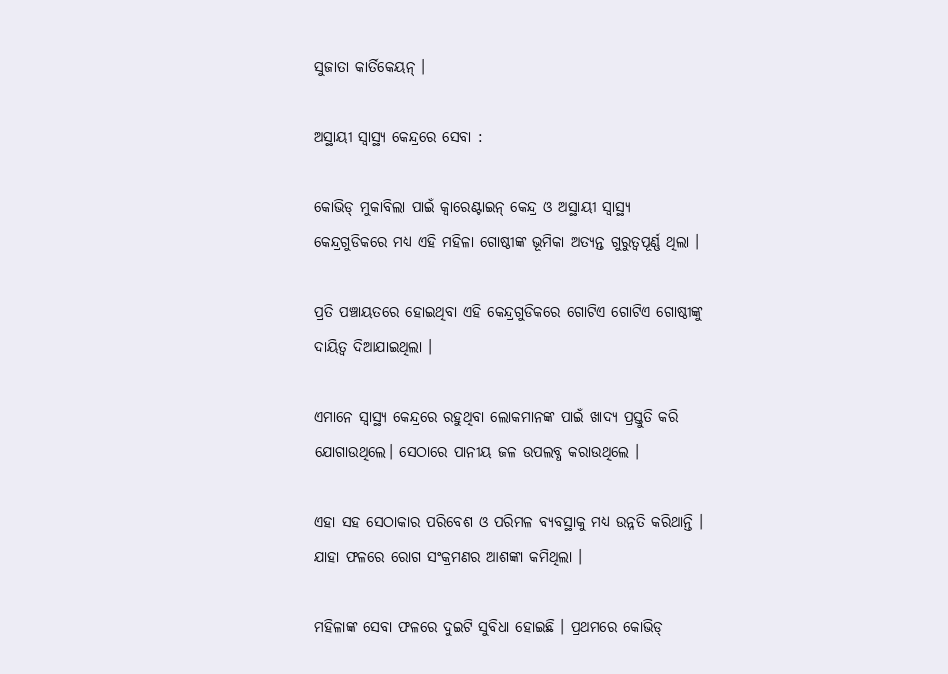ସୁଜାତା କାର୍ତିକେୟନ୍ ।

ଅସ୍ଥାୟୀ ସ୍ୱାସ୍ଥ୍ୟ କେନ୍ଦ୍ରରେ ସେବା :

କୋଭିଡ୍ ମୁକାବିଲା ପାଇଁ କ୍ୱାରେଣ୍ଟାଇନ୍ କେନ୍ଦ୍ର ଓ ଅସ୍ଥାୟୀ ସ୍ୱାସ୍ଥ୍ୟ କେନ୍ଦ୍ରଗୁଡିକରେ ମଧ୍ୟ ଏହି ମହିଳା ଗୋଷ୍ଠୀଙ୍କ ଭୂମିକା ଅତ୍ୟନ୍ତ ଗୁରୁତ୍ୱପୂର୍ଣ୍ଣ ଥିଲା ।

ପ୍ରତି ପଞ୍ଚାୟତରେ ହୋଇଥିବା ଏହି କେନ୍ଦ୍ରଗୁଡିକରେ ଗୋଟିଏ ଗୋଟିଏ ଗୋଷ୍ଠୀଙ୍କୁ ଦାୟିତ୍ୱ ଦିଆଯାଇଥିଲା ।

ଏମାନେ ସ୍ୱାସ୍ଥ୍ୟ କେନ୍ଦ୍ରରେ ରହୁଥିବା ଲୋକମାନଙ୍କ ପାଇଁ ଖାଦ୍ୟ ପ୍ରସ୍ତୁତି କରି ଯୋଗାଉଥିଲେ। ସେଠାରେ ପାନୀୟ ଜଳ ଉପଲବ୍ଧ କରାଉଥିଲେ ।

ଏହା ସହ ସେଠାକାର ପରିବେଶ ଓ ପରିମଳ ବ୍ୟବସ୍ଥାକୁ ମଧ୍ୟ ଉନ୍ନତି କରିଥାନ୍ତି । ଯାହା ଫଳରେ ରୋଗ ସଂକ୍ରମଣର ଆଶଙ୍କା କମିଥିଲା ।

ମହିଳାଙ୍କ ସେବା ଫଳରେ ଦୁଇଟି ସୁବିଧା ହୋଇଛି । ପ୍ରଥମରେ କୋଭିଡ୍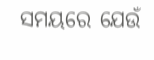ସମୟରେ ଯେଉଁ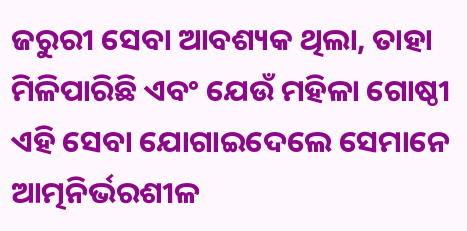ଜରୁରୀ ସେବା ଆବଶ୍ୟକ ଥିଲା, ତାହା ମିଳିପାରିଛି ଏବଂ ଯେଉଁ ମହିଳା ଗୋଷ୍ଠୀ ଏହି ସେବା ଯୋଗାଇଦେଲେ ସେମାନେ ଆତ୍ମନିର୍ଭରଶୀଳ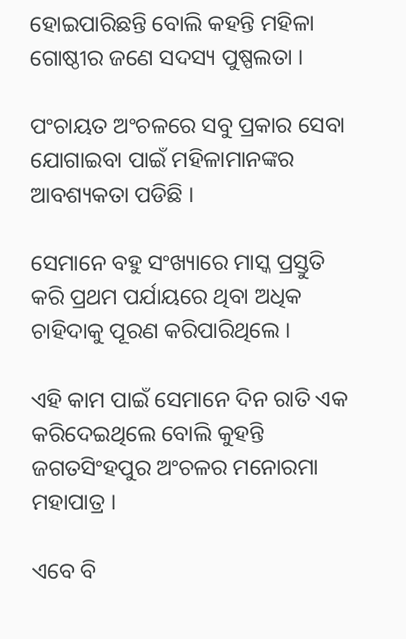ହୋଇପାରିଛନ୍ତି ବୋଲି କହନ୍ତି ମହିଳା ଗୋଷ୍ଠୀର ଜଣେ ସଦସ୍ୟ ପୁଷ୍ପଲତା ।

ପଂଚାୟତ ଅଂଚଳରେ ସବୁ ପ୍ରକାର ସେବା ଯୋଗାଇବା ପାଇଁ ମହିଳାମାନଙ୍କର ଆବଶ୍ୟକତା ପଡିଛି ।

ସେମାନେ ବହୁ ସଂଖ୍ୟାରେ ମାସ୍କ ପ୍ରସ୍ତୁତି କରି ପ୍ରଥମ ପର୍ଯାୟରେ ଥିବା ଅଧିକ ଚାହିଦାକୁ ପୂରଣ କରିପାରିଥିଲେ ।

ଏହି କାମ ପାଇଁ ସେମାନେ ଦିନ ରାତି ଏକ କରିଦେଇଥିଲେ ବୋଲି କୁହନ୍ତି ଜଗତସିଂହପୁର ଅଂଚଳର ମନୋରମା ମହାପାତ୍ର ।

ଏବେ ବି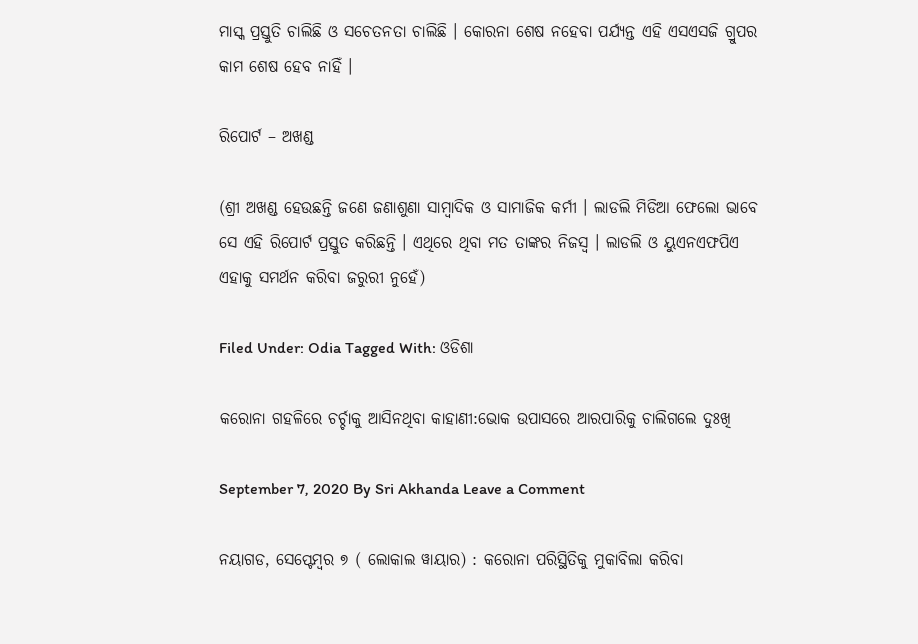ମାସ୍କ ପ୍ରସ୍ତୁତି ଚାଲିଛି ଓ ସଚେତନତା ଚାଲିଛି । କୋରନା ଶେଷ ନହେବା ପର୍ଯ୍ୟନ୍ତ ଏହି ଏସଏସଜି ଗ୍ରୁପର କାମ ଶେଷ ହେବ ନାହିଁ ।

ରିପୋର୍ଟ – ଅଖଣ୍ଡ

(ଶ୍ରୀ ଅଖଣ୍ଡ ହେଉଛନ୍ତି ଜଣେ ଜଣାଶୁଣା ସାମ୍ବାଦିକ ଓ ସାମାଜିକ କର୍ମୀ । ଲାଡଲି ମିଡିଆ ଫେଲୋ ଭାବେ ସେ ଏହି ରିପୋର୍ଟ ପ୍ରସ୍ତୁତ କରିଛନ୍ତି । ଏଥିରେ ଥିବା ମତ ତାଙ୍କର ନିଜସ୍ୱ । ଲାଡଲି ଓ ୟୁଏନଏଫପିଏ ଏହାକୁ ସମର୍ଥନ କରିବା ଜରୁରୀ ନୁହେଁ)

Filed Under: Odia Tagged With: ଓଡିଶା

କରୋନା ଗହଳିରେ ଚର୍ଚ୍ଚାକୁ ଆସିନଥିବା କାହାଣୀ:ଭୋକ ଉପାସରେ ଆରପାରିକୁ ଚାଲିଗଲେ ଦୁଃଖି

September 7, 2020 By Sri Akhanda Leave a Comment

ନୟାଗଡ, ସେପ୍ଟେମ୍ବର ୭ ( ଲୋକାଲ ୱାୟାର) : କରୋନା ପରିସ୍ଥିତିକୁ ମୁକାବିଲା କରିବା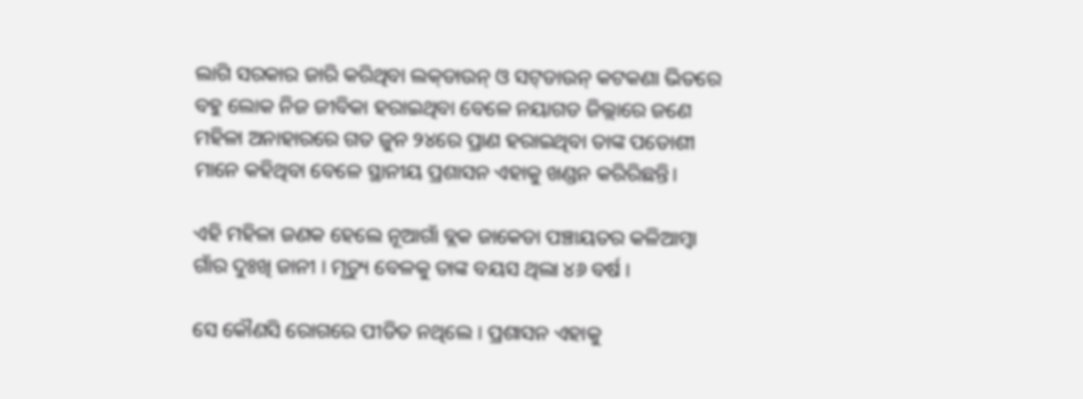ଲାଗି ସରକାର ଜାରି କରିଥିବା ଲକ୍‌ଡାଉନ୍ ଓ ସଟ୍‌ଡାଉନ୍ କଟକଣା ଭିତରେ ବହୁ ଲୋକ ନିଜ ଜୀବିକା ହରାଇଥିବା ବେଳେ ନୟାଗଡ ଜିଲ୍ଲାରେ ଜଣେ ମହିଳା ଅନାହାରରେ ଗତ ଜୁନ ୨୪ରେ ପ୍ରାଣ ହରାଇଥିବା ତାଙ୍କ ପଡୋଶୀ ମାନେ କହିଥିବା ବେଳେ ସ୍ଥାନୀୟ ପ୍ରଶାସନ ଏହାକୁ ଖଣ୍ଡନ କରିରିଛନ୍ତି।

ଏହି ମହିଳା ଜଣକ ହେଲେ ନୂଆଗାଁ ବ୍ଲକ ଜାକେଡା ପଞ୍ଚାୟତର କଳିଆମ୍ବା ଗାଁର ଦୁଃଖି ଜାନୀ । ମୃତ୍ୟୁ ବେଳକୁ ତାଙ୍କ ବୟସ ଥିଲା ୪୬ ବର୍ଷ ।

ସେ କୌଣସି ରୋଗରେ ପୀଡିତ ନଥିଲେ । ପ୍ରଶାସନ ଏହାକୁ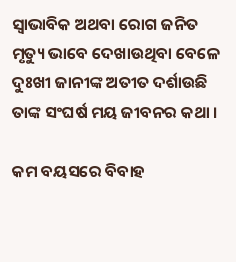ସ୍ଵାଭାବିକ ଅଥବା ରୋଗ ଜନିତ ମୃତ୍ୟୁ ଭାବେ ଦେଖାଉଥିବା ବେଳେ ଦୁଃଖୀ ଜାନୀଙ୍କ ଅତୀତ ଦର୍ଶାଉଛି ତାଙ୍କ ସଂଘର୍ଷ ମୟ ଜୀବନର କଥା ।

କମ ବୟସରେ ବିବାହ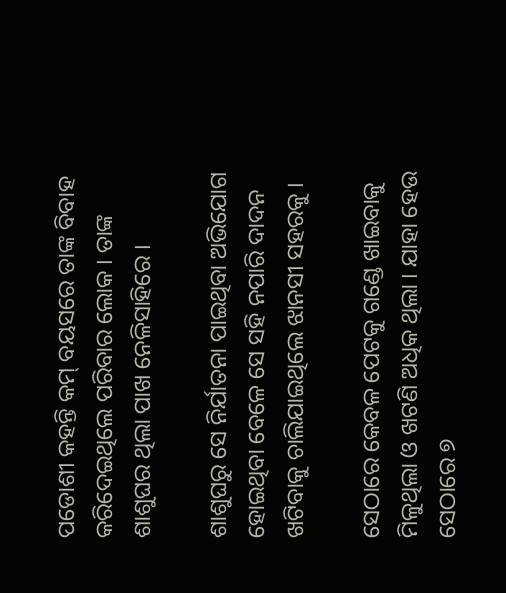ପଡୋଶୀ କହନ୍ତି କମ୍ ବୟସରେ ତାଙ୍କ ବିବାହ କରିଦେଇଥିଲେ ପରିବାର ଲୋକ । ତାଙ୍କ ଶାଶୁଘର ଥିଲା ପାଖ ନେଳିସାହିରେ ।

ଶାଶୁଘରୁ ସେ ନିର୍ଯାତନା ପାଇଥିବା ଅଭିଯୋଗ ହୋଇଥିବା ବେଳେ ସେ ସହି ନପାରି ଦାଦନ ଖଟିବାକୁ ଚାଲିଯାଇଥିଲେ ଝାନସୀ ସହରକୁ ।

ସେଠାରେ କେବଳ ପେଟକୁ ଗଣ୍ଡେ ଖାଇବାକୁ ମିଳୁଥିଲା ଓ ଖଟଣି ଅଧିକ ଥିଲା । ଯାହା ହେଉ ସେଠାରେ ୭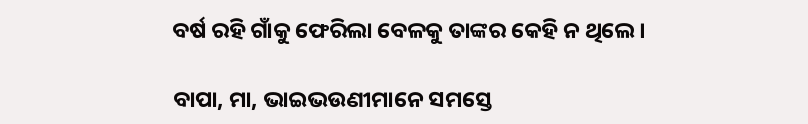ବର୍ଷ ରହି ଗାଁକୁ ଫେରିଲା ବେଳକୁ ତାଙ୍କର କେହି ନ ଥିଲେ।

ବାପା, ମା, ଭାଇଭଉଣୀମାନେ ସମସ୍ତେ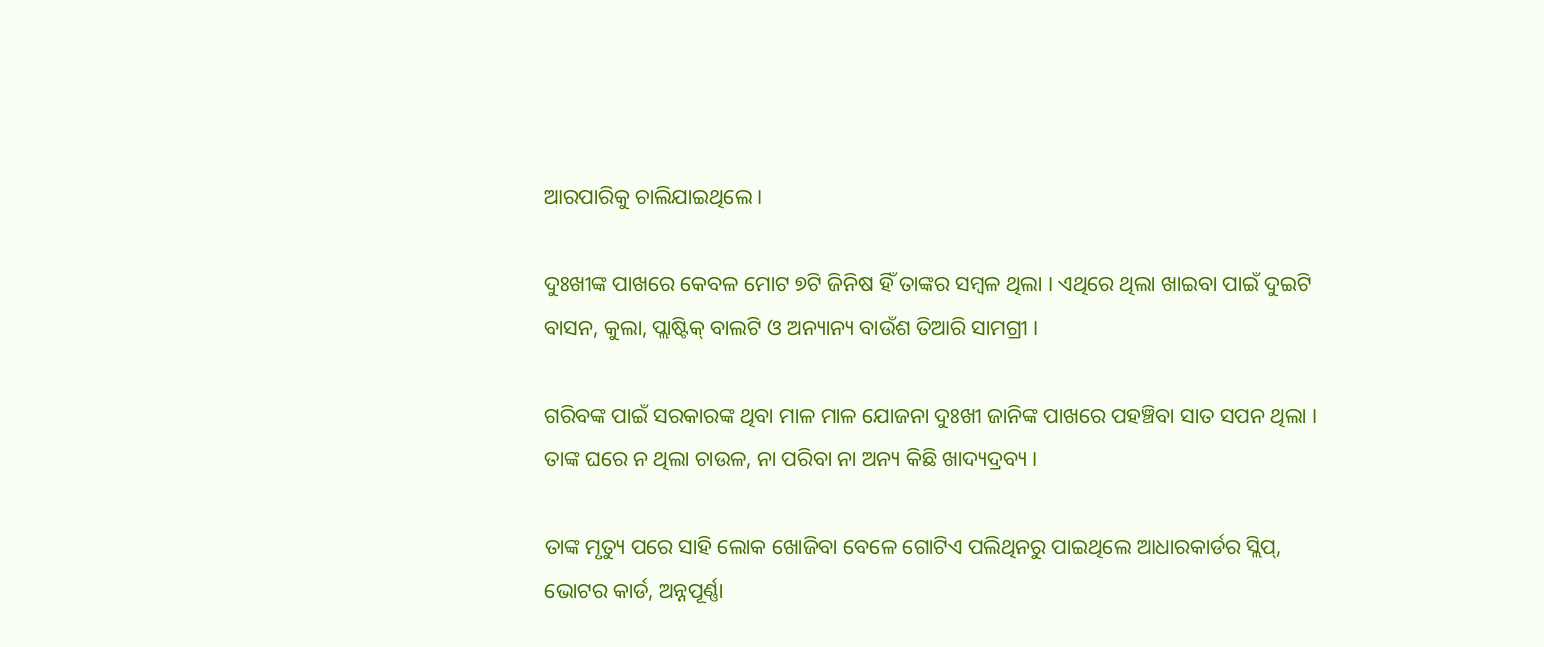ଆରପାରିକୁ ଚାଲିଯାଇଥିଲେ ।

ଦୁଃଖୀଙ୍କ ପାଖରେ କେବଳ ମୋଟ ୭ଟି ଜିନିଷ ହିଁ ତାଙ୍କର ସମ୍ବଳ ଥିଲା । ଏଥିରେ ଥିଲା ଖାଇବା ପାଇଁ ଦୁଇଟି ବାସନ, କୁଲା, ପ୍ଲାଷ୍ଟିକ୍ ବାଲଟି ଓ ଅନ୍ୟାନ୍ୟ ବାଉଁଶ ତିଆରି ସାମଗ୍ରୀ ।

ଗରିବଙ୍କ ପାଇଁ ସରକାରଙ୍କ ଥିବା ମାଳ ମାଳ ଯୋଜନା ଦୁଃଖୀ ଜାନିଙ୍କ ପାଖରେ ପହଞ୍ଚିବା ସାତ ସପନ ଥିଲା । ତାଙ୍କ ଘରେ ନ ଥିଲା ଚାଉଳ, ନା ପରିବା ନା ଅନ୍ୟ କିଛି ଖାଦ୍ୟଦ୍ରବ୍ୟ ।

ତାଙ୍କ ମୃତ୍ୟୁ ପରେ ସାହି ଲୋକ ଖୋଜିବା ବେଳେ ଗୋଟିଏ ପଲିଥିନରୁ ପାଇଥିଲେ ଆଧାରକାର୍ଡର ସ୍ଲିପ୍‌, ଭୋଟର କାର୍ଡ, ଅନ୍ନପୂର୍ଣ୍ଣା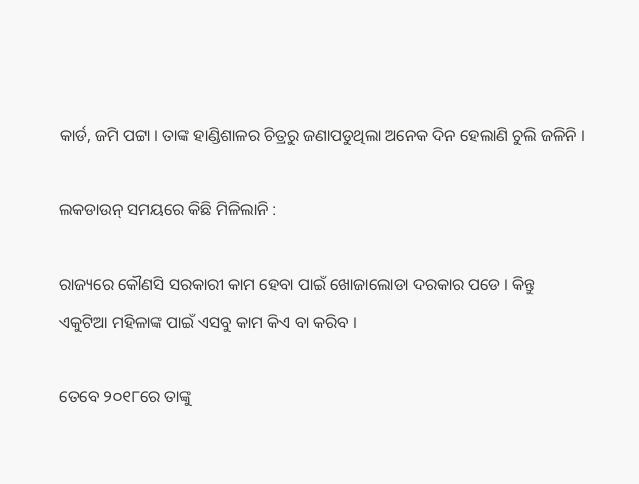କାର୍ଡ, ଜମି ପଟ୍ଟା । ତାଙ୍କ ହାଣ୍ଡିଶାଳର ଚିତ୍ରରୁ ଜଣାପଡୁଥିଲା ଅନେକ ଦିନ ହେଲାଣି ଚୁଲି ଜଳିନି ।

ଲକଡାଉନ୍ ସମୟରେ କିଛି ମିଳିଲାନି :

ରାଜ୍ୟରେ କୌଣସି ସରକାରୀ କାମ ହେବା ପାଇଁ ଖୋଜାଲୋଡା ଦରକାର ପଡେ । କିନ୍ତୁ ଏକୁଟିଆ ମହିଳାଙ୍କ ପାଇଁ ଏସବୁ କାମ କିଏ ବା କରିବ ।

ତେବେ ୨୦୧୮ରେ ତାଙ୍କୁ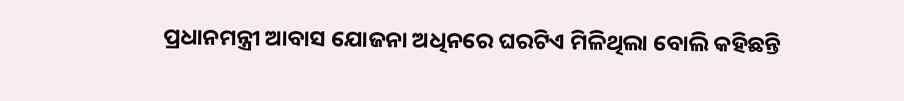ପ୍ରଧାନମନ୍ତ୍ରୀ ଆବାସ ଯୋଜନା ଅଧିନରେ ଘରଟିଏ ମିଳିଥିଲା ବୋଲି କହିଛନ୍ତି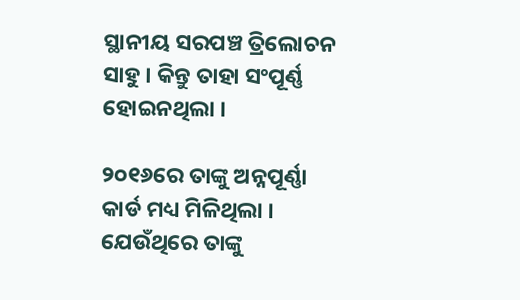ସ୍ଥାନୀୟ ସରପଞ୍ଚ ତ୍ରିଲୋଚନ ସାହୁ । କିନ୍ତୁ ତାହା ସଂପୂର୍ଣ୍ଣ ହୋଇନଥିଲା ।

୨୦୧୬ରେ ତାଙ୍କୁ ଅନ୍ନପୂର୍ଣ୍ଣା କାର୍ଡ ମଧ୍ୟ ମିଳିଥିଲା । ଯେଉଁଥିରେ ତାଙ୍କୁ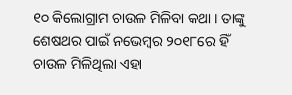୧୦ କିଲୋଗ୍ରାମ ଚାଉଳ ମିଳିବା କଥା । ତାଙ୍କୁ ଶେଷଥର ପାଇଁ ନଭେମ୍ବର ୨୦୧୮ରେ ହିଁ ଚାଉଳ ମିଳିଥିଲା ଏହା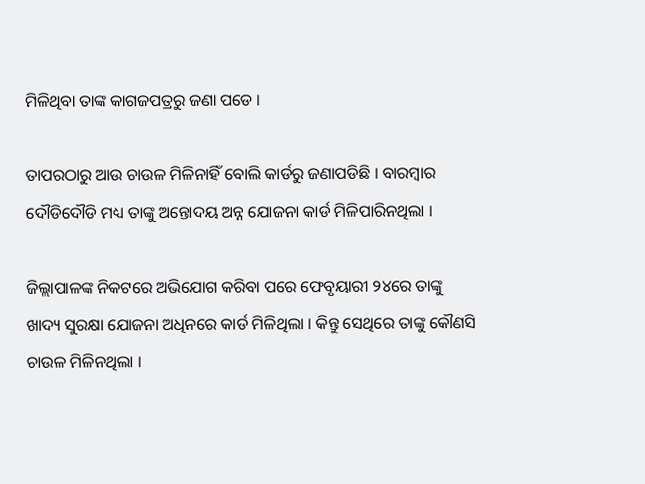ମିଳିଥିବା ତାଙ୍କ କାଗଜପତ୍ରରୁ ଜଣା ପଡେ ।

ତାପରଠାରୁ ଆଉ ଚାଉଳ ମିଳିନାହିଁ ବୋଲି କାର୍ଡରୁ ଜଣାପଡିଛି । ବାରମ୍ବାର ଦୌଡିଦୌଡି ମଧ୍ୟ ତାଙ୍କୁ ଅନ୍ତୋଦୟ ଅନ୍ନ ଯୋଜନା କାର୍ଡ ମିଳିପାରିନଥିଲା ।

ଜିଲ୍ଲାପାଳଙ୍କ ନିକଟରେ ଅଭିଯୋଗ କରିବା ପରେ ଫେବୃୟାରୀ ୨୪ରେ ତାଙ୍କୁ ଖାଦ୍ୟ ସୁରକ୍ଷା ଯୋଜନା ଅଧିନରେ କାର୍ଡ ମିଳିଥିଲା । କିନ୍ତୁ ସେଥିରେ ତାଙ୍କୁ କୌଣସି ଚାଉଳ ମିଳିନଥିଲା ।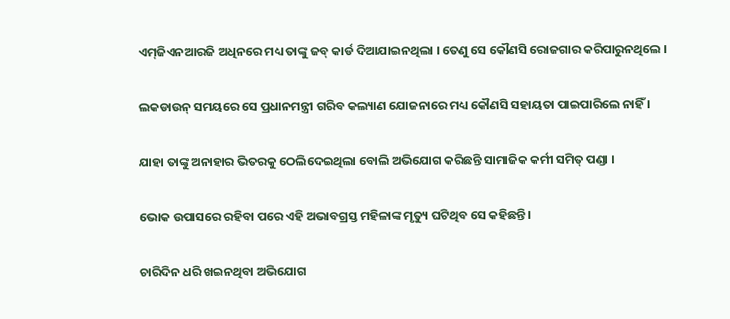ଏମ୍‌ଜିଏନଆରଜି ଅଧିନରେ ମଧ୍ୟ ତାଙ୍କୁ ଜବ୍ କାର୍ଡ ଦିଆଯାଇନଥିଲା । ତେଣୁ ସେ କୌଣସି ରୋଜଗାର କରିପାରୁନଥିଲେ ।

ଲକଡାଉନ୍ ସମୟରେ ସେ ପ୍ରଧାନମନ୍ତ୍ରୀ ଗରିବ କଲ୍ୟାଣ ଯୋଜନାରେ ମଧ୍ୟ କୌଣସି ସହାୟତା ପାଇପାରିଲେ ନାହିଁ ।

ଯାହା ତାଙ୍କୁ ଅନାହାର ଭିତରକୁ ଠେଲିଦେଇଥିଲା ବୋଲି ଅଭିଯୋଗ କରିଛନ୍ତି ସାମାଜିକ କର୍ମୀ ସମିତ୍ ପଣ୍ଡା ।

ଭୋକ ଉପାସରେ ରହିବା ପରେ ଏହି ଅଭାବଗ୍ରସ୍ତ ମହିଳାଙ୍କ ମୃତ୍ୟୁ ଘଟିଥିବ ସେ କହିଛନ୍ତି।

ଚାରିଦିନ ଧରି ଖଇନଥିବା ଅଭିଯୋଗ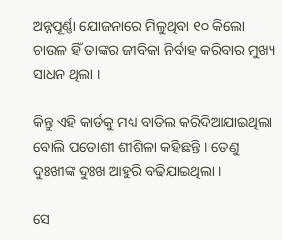ଅନ୍ନପୂର୍ଣ୍ଣା ଯୋଜନାରେ ମିଳୁଥିବା ୧୦ କିଲୋ ଚାଉଳ ହିଁ ତାଙ୍କର ଜୀବିକା ନିର୍ବାହ କରିବାର ମୁଖ୍ୟ ସାଧନ ଥିଲା ।

କିନ୍ତୁ ଏହି କାର୍ଡକୁ ମଧ୍ୟ ବାତିଲ କରିଦିଆଯାଇଥିଲା ବୋଲି ପଡୋଶୀ ଶୀଶିଳା କହିଛନ୍ତି । ତେଣୁ ଦୁଃଖୀଙ୍କ ଦୁଃଖ ଆହୁରି ବଢିଯାଇଥିଲା ।

ସେ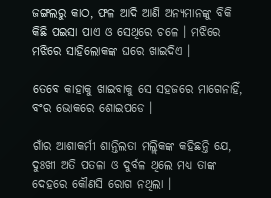ଜଙ୍ଗଲରୁ କାଠ, ଫଳ ଆଦି ଆଣି ଅନ୍ୟମାନଙ୍କୁ ବିକି କିଛି ପଇସା ପାଏ ଓ ସେଥିରେ ଚଳେ । ମଝିରେ ମଝିରେ ସାହିଲୋକଙ୍କ ଘରେ ଖାଇଦିଏ ।

ତେବେ କାହାକୁ ଖାଇବାକୁ ସେ ସହଜରେ ମାଗେନାହିଁ, ବଂର ଭୋକରେ ଶୋଇପଡେ ।

ଗାଁର ଆଶାକର୍ମୀ ଶାନ୍ତିଲତା ମଲ୍ଲିକଙ୍କ କହିଛନ୍ତି ଯେ, ଦୁଃଖୀ ଅତି ପତଳା ଓ ଦୁର୍ବଳ ଥିଲେ ମଧ୍ୟ ତାଙ୍କ ଦେହରେ କୌଣସି ରୋଗ ନଥିଲା ।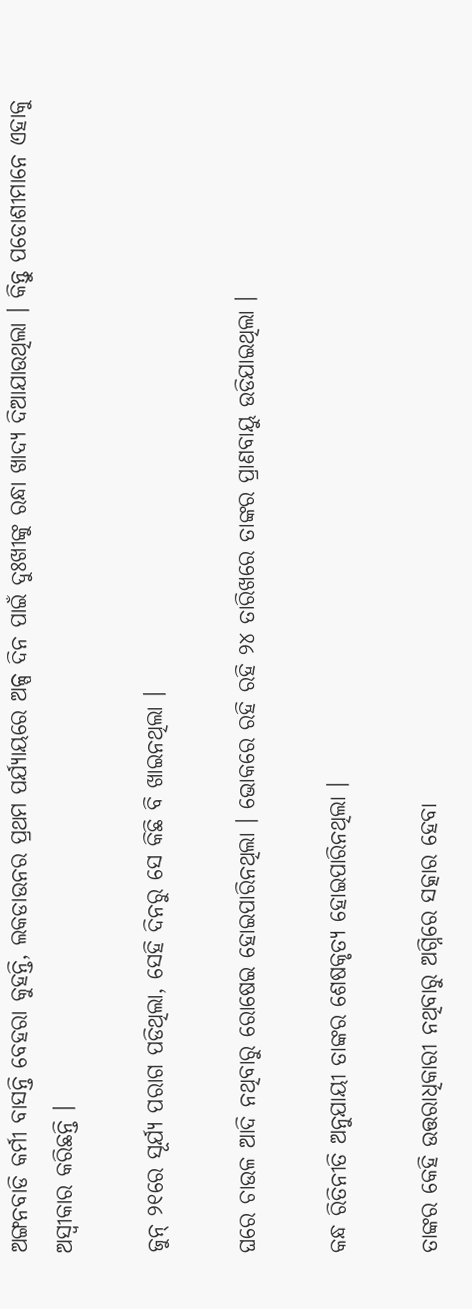ଅଙ୍ଗନବାଡି କର୍ମୀ ବାସନ୍ତି ବେହରା କୁହନ୍ତି, ଲକଡାଉନର ପ୍ରଥମ ପର୍ଯ୍ୟାୟରେ ଅଳ୍ପ ଦିନ ପାଇଁ ଦୁଃଖୀଙ୍କୁ ରନ୍ଧା ଖାଦ୍ୟ ଦିଆଯାଉଥିଲା । କିନ୍ତୁ ପଡୋଶୀମାନେ ଏହାକୁ ଅସ୍ୱୀକାର କରିଛନ୍ତି ।

ଜୁନ୍ ୨୧ରେ ସୂର୍ଯ୍ୟ ପରାଗ ପଡିଥିଲା, ସେହି ଦିନରୁ ସେ କିଛି ବି ଖାଇନଥିଲା ।

ଘରେ ଚାଉଳ ଆଦି ନଥିବାରୁ ରୋଷେଇ ହୋଇପାରିନଥିଲା । ଭୋକରେ ରହି ରହି ୨୪ ତାରିଖରେ ତାଙ୍କର ପ୍ରାଣବାୟୁ ଉଡିଯାଇଥିଲା ।

କନ୍ଧ ରିତିନୀତି ଅନୁଯାୟୀ ତାଙ୍କର ଶେଷକୃତ୍ୟ ହୋଇପାରିନଥିଲା ।

ତାଙ୍କର କେହି ଉତ୍ତରାଧିକାରୀ ନଥିବାରୁ ଅଗ୍ନିରେ ସତ୍କାର ହେବା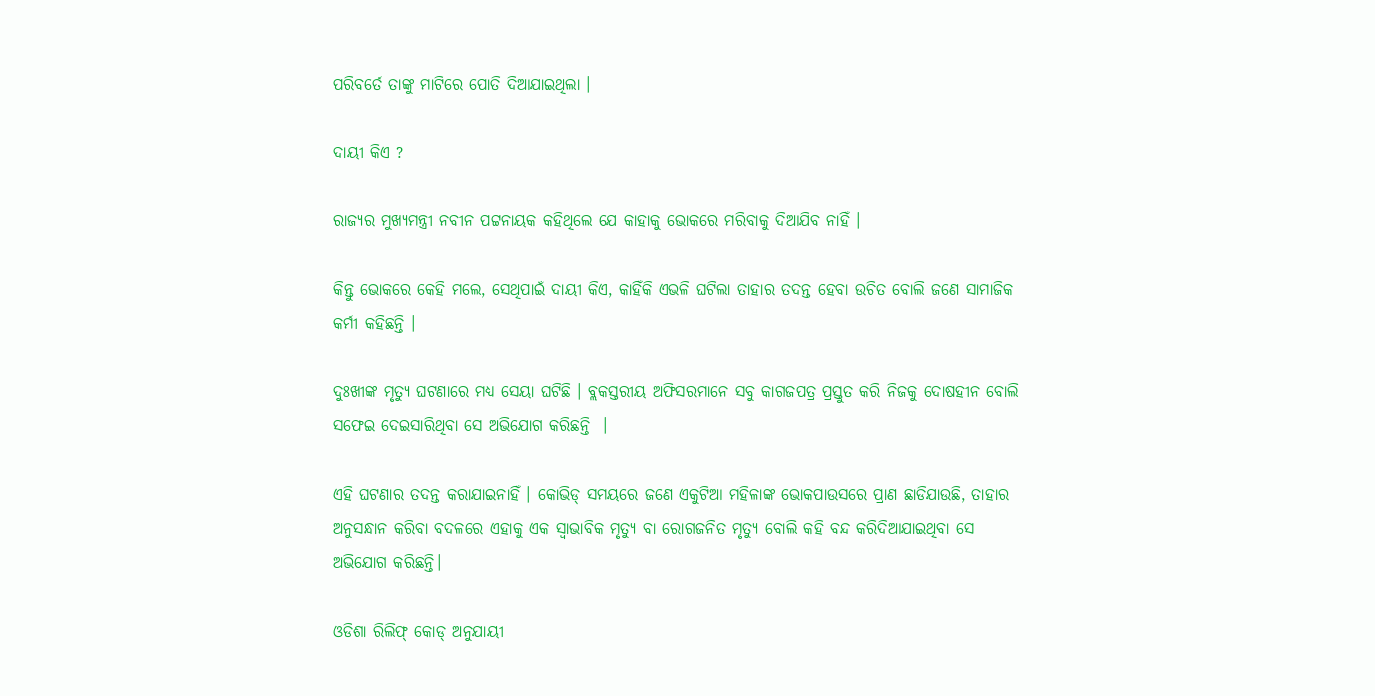ପରିବର୍ତେ ତାଙ୍କୁ ମାଟିରେ ପୋତି ଦିଆଯାଇଥିଲା ।

ଦାୟୀ କିଏ ?

ରାଜ୍ୟର ମୁଖ୍ୟମନ୍ତ୍ରୀ ନବୀନ ପଟ୍ଟନାୟକ କହିଥିଲେ ଯେ କାହାକୁ ଭୋକରେ ମରିବାକୁ ଦିଆଯିବ ନାହିଁ ।

କିନ୍ତୁ ଭୋକରେ କେହି ମଲେ, ସେଥିପାଇଁ ଦାୟୀ କିଏ, କାହିଁକି ଏଭଳି ଘଟିଲା ତାହାର ତଦନ୍ତ ହେବା ଉଚିତ ବୋଲି ଜଣେ ସାମାଜିକ କର୍ମୀ କହିଛନ୍ତି ।

ଦୁଃଖୀଙ୍କ ମୃତ୍ୟୁ ଘଟଣାରେ ମଧ୍ୟ ସେୟା ଘଟିଛି । ବ୍ଲକସ୍ତରୀୟ ଅଫିସରମାନେ ସବୁ କାଗଜପତ୍ର ପ୍ରସ୍ତୁତ କରି ନିଜକୁ ଦୋଷହୀନ ବୋଲି ସଫେଇ ଦେଇସାରିଥିବା ସେ ଅଭିଯୋଗ କରିଛନ୍ତି  ।

ଏହି ଘଟଣାର ତଦନ୍ତ କରାଯାଇନାହିଁ । କୋଭିଡ୍ ସମୟରେ ଜଣେ ଏକୁଟିଆ ମହିଳାଙ୍କ ଭୋକପାଉସରେ ପ୍ରାଣ ଛାଡିଯାଉଛି, ତାହାର ଅନୁସନ୍ଧାନ କରିବା ବଦଳରେ ଏହାକୁ ଏକ ସ୍ୱାଭାବିକ ମୃତ୍ୟୁ ବା ରୋଗଜନିତ ମୃତ୍ୟୁ ବୋଲି କହି ବନ୍ଦ କରିଦିଆଯାଇଥିବା ସେ ଅଭିଯୋଗ କରିଛନ୍ତି।

ଓଡିଶା ରିଲିଫ୍ କୋଡ୍ ଅନୁଯାୟୀ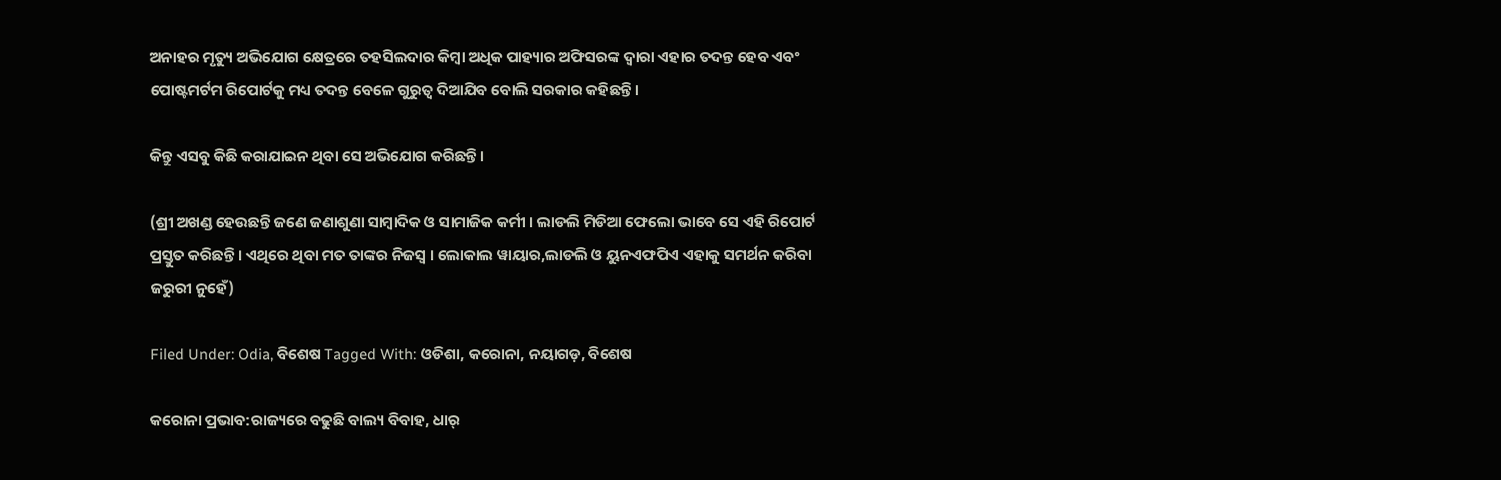ଅନାହର ମୃତ୍ୟୁ ଅଭିଯୋଗ କ୍ଷେତ୍ରରେ ତହସିଲଦାର କିମ୍ବା ଅଧିକ ପାହ୍ୟାର ଅଫିସରଙ୍କ ଦ୍ୱାରା ଏହାର ତଦନ୍ତ ହେବ ଏବଂ ପୋଷ୍ଟମର୍ଟମ ରିପୋର୍ଟକୁ ମଧ୍ୟ ତଦନ୍ତ ବେଳେ ଗୁରୁତ୍ୱ ଦିଆଯିବ ବୋଲି ସରକାର କହିଛନ୍ତି।

କିନ୍ତୁ ଏସବୁ କିଛି କରାଯାଇନ ଥିବା ସେ ଅଭିଯୋଗ କରିଛନ୍ତି।

(ଶ୍ରୀ ଅଖଣ୍ଡ ହେଉଛନ୍ତି ଜଣେ ଜଣାଶୁଣା ସାମ୍ବାଦିକ ଓ ସାମାଜିକ କର୍ମୀ । ଲାଡଲି ମିଡିଆ ଫେଲୋ ଭାବେ ସେ ଏହି ରିପୋର୍ଟ ପ୍ରସ୍ତୁତ କରିଛନ୍ତି । ଏଥିରେ ଥିବା ମତ ତାଙ୍କର ନିଜସ୍ୱ । ଲୋକାଲ ୱାୟାର,ଲାଡଲି ଓ ୟୁନଏଫପିଏ ଏହାକୁ ସମର୍ଥନ କରିବା ଜରୁରୀ ନୁହେଁ)

Filed Under: Odia, ବିଶେଷ Tagged With: ଓଡିଶା, କରୋନା, ନୟାଗଡ଼, ବିଶେଷ

କରୋନା ପ୍ରଭାବ:ରାଜ୍ୟରେ ବଢୁଛି ବାଲ୍ୟ ବିବାହ, ଧାର୍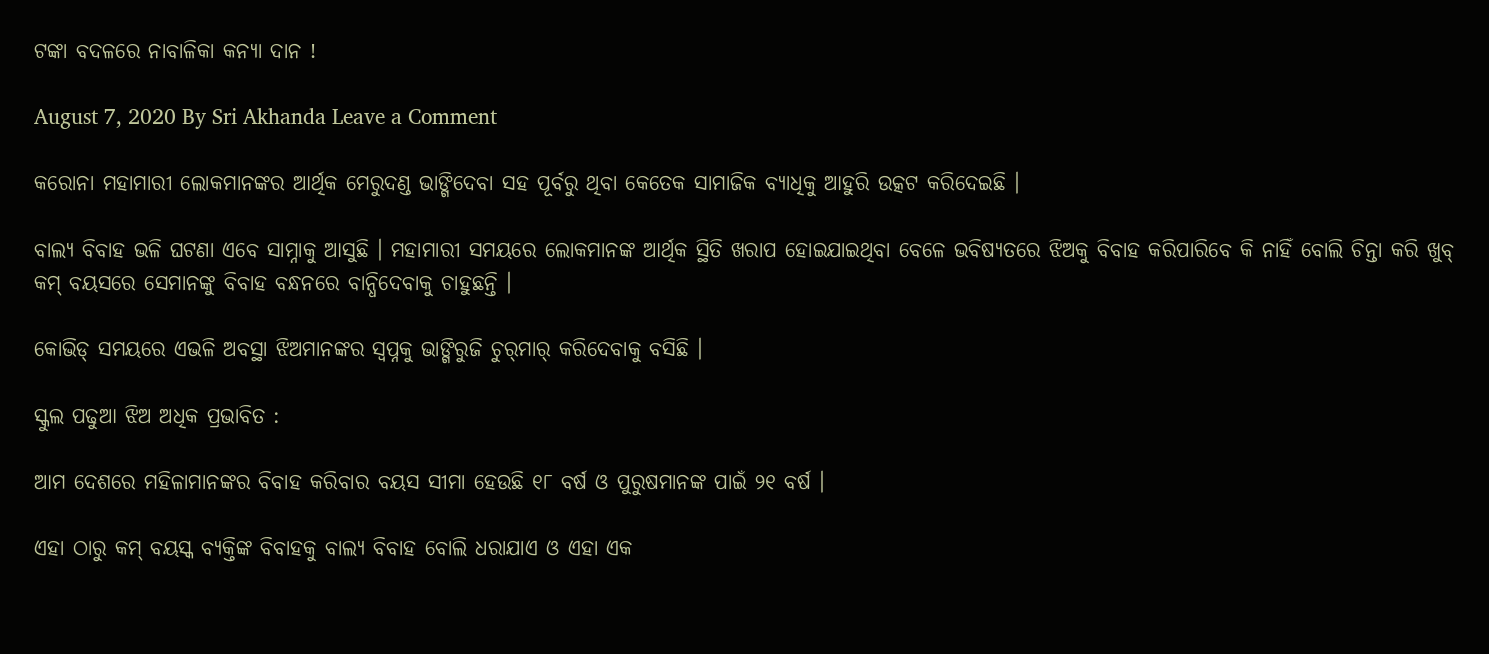ଟଙ୍କା ବଦଳରେ ନାବାଳିକା କନ୍ୟା ଦାନ !

August 7, 2020 By Sri Akhanda Leave a Comment

କରୋନା ମହାମାରୀ ଲୋକମାନଙ୍କର ଆର୍ଥିକ ମେରୁଦଣ୍ଡ ଭାଙ୍ଗିଦେବା ସହ ପୂର୍ବରୁ ଥିବା କେତେକ ସାମାଜିକ ବ୍ୟାଧିକୁ ଆହୁରି ଉତ୍କଟ କରିଦେଇଛି ।

ବାଲ୍ୟ ବିବାହ ଭଳି ଘଟଣା ଏବେ ସାମ୍ନାକୁ ଆସୁଛି । ମହାମାରୀ ସମୟରେ ଲୋକମାନଙ୍କ ଆର୍ଥିକ ସ୍ଥିତି ଖରାପ ହୋଇଯାଇଥିବା ବେଳେ ଭବିଷ୍ୟତରେ ଝିଅକୁ ବିବାହ କରିପାରିବେ କି ନାହିଁ ବୋଲି ଚିନ୍ତା କରି ଖୁବ୍ କମ୍ ବୟସରେ ସେମାନଙ୍କୁ ବିବାହ ବନ୍ଧନରେ ବାନ୍ଧିଦେବାକୁ ଚାହୁଛନ୍ତି ।

କୋଭିଡ୍ ସମୟରେ ଏଭଳି ଅବସ୍ଥା ଝିଅମାନଙ୍କର ସ୍ୱପ୍ନକୁ ଭାଙ୍ଗିରୁଜି ଚୁର୍‌ମାର୍ କରିଦେବାକୁ ବସିଛି ।

ସ୍କୁଲ ପଢୁଆ ଝିଅ ଅଧିକ ପ୍ରଭାବିତ :

ଆମ ଦେଶରେ ମହିଳାମାନଙ୍କର ବିବାହ କରିବାର ବୟସ ସୀମା ହେଉଛି ୧୮ ବର୍ଷ ଓ ପୁରୁଷମାନଙ୍କ ପାଇଁ ୨୧ ବର୍ଷ ।

ଏହା ଠାରୁ କମ୍ ବୟସ୍କ ବ୍ୟକ୍ତିଙ୍କ ବିବାହକୁ ବାଲ୍ୟ ବିବାହ ବୋଲି ଧରାଯାଏ ଓ ଏହା ଏକ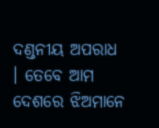ଦଣ୍ଡନୀୟ ଅପରାଧ । ତେବେ ଆମ ଦେଶରେ ଝିଅମାନେ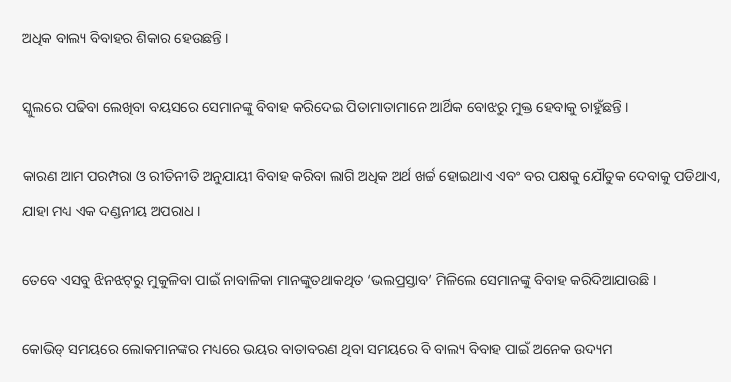ଅଧିକ ବାଲ୍ୟ ବିବାହର ଶିକାର ହେଉଛନ୍ତି ।

ସ୍କୁଲରେ ପଢିବା ଲେଖିବା ବୟସରେ ସେମାନଙ୍କୁ ବିବାହ କରିଦେଇ ପିତାମାତାମାନେ ଆର୍ଥିକ ବୋଝରୁ ମୁକ୍ତ ହେବାକୁ ଚାହୁଁଛନ୍ତି ।

କାରଣ ଆମ ପରମ୍ପରା ଓ ରୀତିନୀତି ଅନୁଯାୟୀ ବିବାହ କରିବା ଲାଗି ଅଧିକ ଅର୍ଥ ଖର୍ଚ୍ଚ ହୋଇଥାଏ ଏବଂ ବର ପକ୍ଷକୁ ଯୌତୁକ ଦେବାକୁ ପଡିଥାଏ, ଯାହା ମଧ୍ୟ ଏକ ଦଣ୍ଡନୀୟ ଅପରାଧ ।

ତେବେ ଏସବୁ ଝିନଝଟ୍‌ରୁ ମୁକୁଳିବା ପାଇଁ ନାବାଳିକା ମାନଙ୍କୁତଥାକଥିତ ‘ଭଲପ୍ରସ୍ତାବ’ ମିଳିଲେ ସେମାନଙ୍କୁ ବିବାହ କରିଦିଆଯାଉଛି ।

କୋଭିଡ୍ ସମୟରେ ଲୋକମାନଙ୍କର ମଧ୍ୟରେ ଭୟର ବାତାବରଣ ଥିବା ସମୟରେ ବି ବାଲ୍ୟ ବିବାହ ପାଇଁ ଅନେକ ଉଦ୍ୟମ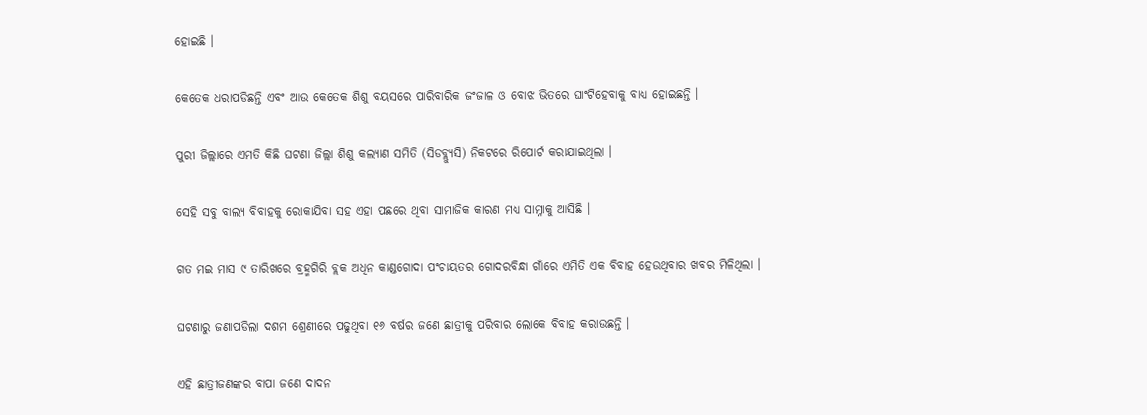ହୋଇଛି ।

କେତେକ ଧରାପଡିଛନ୍ତି ଏବଂ ଆଉ କେତେକ ଶିଶୁ ବୟସରେ ପାରିବାରିକ ଜଂଜାଳ ଓ ବୋଝ ଭିତରେ ଘାଂଟିହେବାକୁ ବାଧ୍ୟ ହୋଇଛନ୍ତି ।

ପୁରୀ ଜିଲ୍ଲାରେ ଏମତି କିଛି ଘଟଣା ଜିଲ୍ଲା ଶିଶୁ କଲ୍ୟାଣ ସମିତି (ସିଡବ୍ଲ୍ୟୁସି) ନିକଟରେ ରିପୋର୍ଟ କରାଯାଇଥିଲା ।

ସେହି ସବୁ ବାଲ୍ୟ ବିବାହକୁ ରୋକାଯିବା ସହ ଏହା ପଛରେ ଥିବା ସାମାଜିକ କାରଣ ମଧ୍ୟ ସାମ୍ନାକୁ ଆସିଛି ।

ଗତ ମଇ ମାସ ୯ ତାରିଖରେ ବ୍ରହ୍ମଗିରି ବ୍ଲକ ଅଧିନ କାଣ୍ଡଗୋଦା ପଂଚାୟତର ଗୋଦରବିନ୍ଧା ଗାଁରେ ଏମିତି ଏକ ବିବାହ ହେଉଥିବାର ଖବର ମିଳିଥିଲା ।

ଘଟଣାରୁ ଜଣାପଡିଲା ଦଶମ ଶ୍ରେଣୀରେ ପଢୁଥିବା ୧୬ ବର୍ଷର ଜଣେ ଛାତ୍ରୀକୁ ପରିବାର ଲୋକେ ବିବାହ କରାଉଛନ୍ତି ।

ଏହି ଛାତ୍ରୀଜଣଙ୍କର ବାପା ଜଣେ ଦାଦନ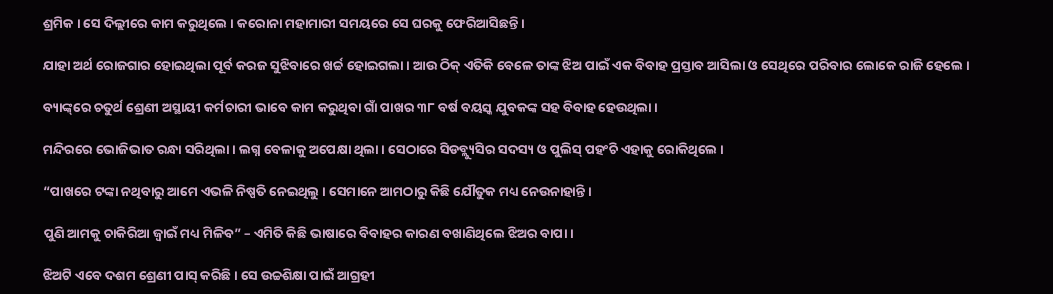ଶ୍ରମିକ । ସେ ଦିଲ୍ଲୀରେ କାମ କରୁଥିଲେ । କରୋନା ମହାମାରୀ ସମୟରେ ସେ ଘରକୁ ଫେରିଆସିଛନ୍ତି ।

ଯାହା ଅର୍ଥ ରୋଜଗାର ହୋଇଥିଲା ପୂର୍ବ କରଜ ସୁଝିବାରେ ଖର୍ଚ୍ଚ ହୋଇଗଲା । ଆଉ ଠିକ୍ ଏତିକି ବେଳେ ତାଙ୍କ ଝିଅ ପାଇଁ ଏକ ବିବାହ ପ୍ରସ୍ତାବ ଆସିଲା ଓ ସେଥିରେ ପରିବାର ଲୋକେ ରାଜି ହେଲେ ।

ବ୍ୟାଙ୍କ୍‌ରେ ଚତୁର୍ଥ ଶ୍ରେଣୀ ଅସ୍ଥାୟୀ କର୍ମଚାରୀ ଭାବେ କାମ କରୁଥିବା ଗାଁ ପାଖର ୩୮ ବର୍ଷ ବୟସ୍କ ଯୁବକଙ୍କ ସହ ବିବାହ ହେଉଥିଲା ।

ମନ୍ଦିରରେ ଭୋଜିଭାତ ରନ୍ଧା ସରିଥିଲା । ଲଗ୍ନ ବେଳାକୁ ଅପେକ୍ଷା ଥିଲା । ସେଠାରେ ସିଡବ୍ଲ୍ୟୁସିର ସଦସ୍ୟ ଓ ପୁଲିସ୍ ପହଂଚି ଏହାକୁ ରୋକିଥିଲେ ।

“ପାଖରେ ଟଙ୍କା ନଥିବାରୁ ଆମେ ଏଭଳି ନିଷ୍ପତି ନେଇଥିଲୁ । ସେମାନେ ଆମଠାରୁ କିଛି ଯୌତୁକ ମଧ୍ୟ ନେଉନାହାନ୍ତି ।

ପୁଣି ଆମକୁ ଚାକିରିଆ ଜ୍ୱାଇଁ ମଧ୍ୟ ମିଳିବ” – ଏମିତି କିଛି ଭାଷାରେ ବିବାହର କାରଣ ବଖାଣିଥିଲେ ଝିଅର ବାପା ।

ଝିଅଟି ଏବେ ଦଶମ ଶ୍ରେଣୀ ପାସ୍ କରିଛି । ସେ ଉଚ୍ଚଶିକ୍ଷା ପାଇଁ ଆଗ୍ରହୀ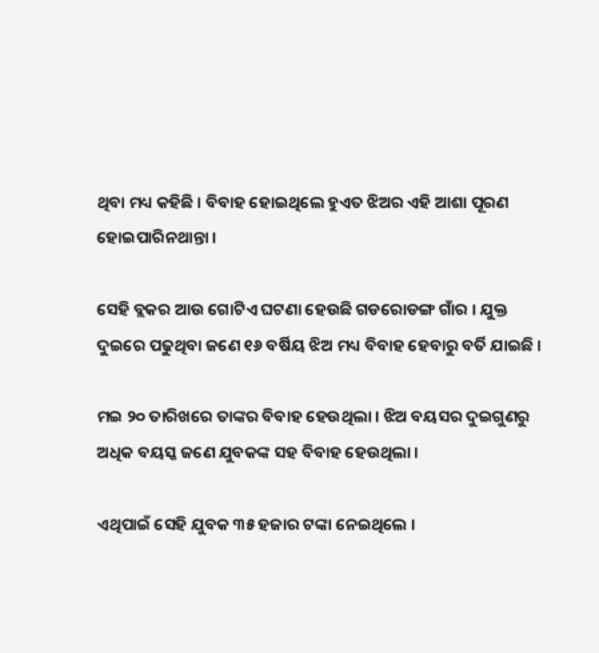ଥିବା ମଧ୍ୟ କହିଛି । ବିବାହ ହୋଇଥିଲେ ହୁଏତ ଝିଅର ଏହି ଆଶା ପୂରଣ ହୋଇପାରିନଥାନ୍ତା ।

ସେହି ବ୍ଲକର ଆଉ ଗୋଟିଏ ଘଟଣା ହେଉଛି ଗଡରୋଡଙ୍ଗ ଗାଁର । ଯୁକ୍ତ ଦୁଇରେ ପଢୁଥିବା ଜଣେ ୧୬ ବର୍ଷିୟ ଝିଅ ମଧ୍ୟ ବିବାହ ହେବାରୁ ବର୍ତି ଯାଇଛି ।

ମଇ ୨୦ ତାରିଖରେ ତାଙ୍କର ବିବାହ ହେଉଥିଲା । ଝିଅ ବୟସର ଦୁଇଗୁଣରୁ ଅଧିକ ବୟସ୍କ ଜଣେ ଯୁବକଙ୍କ ସହ ବିବାହ ହେଉଥିଲା ।

ଏଥିପାଇଁ ସେହି ଯୁବକ ୩୫ ହଜାର ଟଙ୍କା ନେଇଥିଲେ ।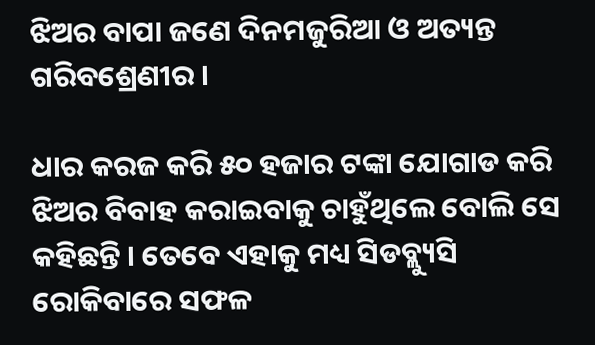ଝିଅର ବାପା ଜଣେ ଦିନମଜୁରିଆ ଓ ଅତ୍ୟନ୍ତ ଗରିବଶ୍ରେଣୀର ।

ଧାର କରଜ କରି ୫୦ ହଜାର ଟଙ୍କା ଯୋଗାଡ କରି ଝିଅର ବିବାହ କରାଇବାକୁ ଚାହୁଁଥିଲେ ବୋଲି ସେ କହିଛନ୍ତି । ତେବେ ଏହାକୁ ମଧ୍ୟ ସିଡବ୍ଲ୍ୟୁସି ରୋକିବାରେ ସଫଳ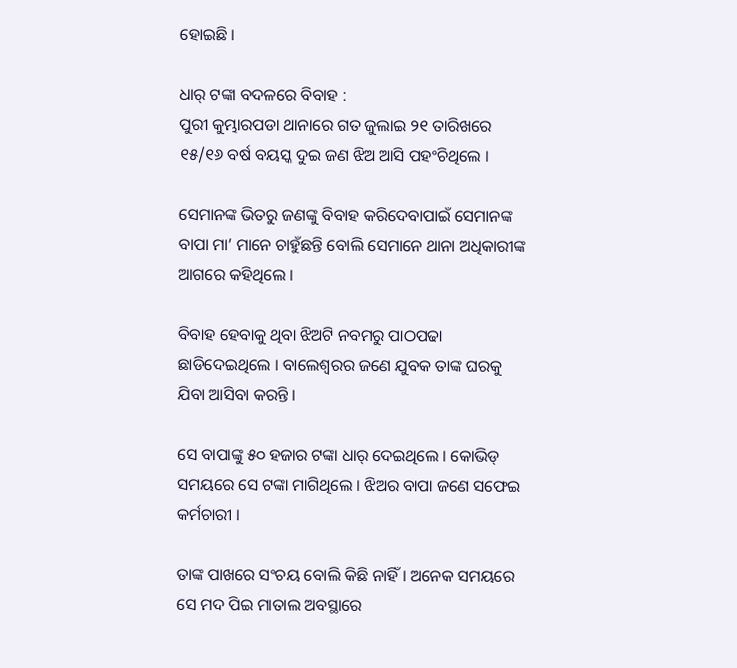ହୋଇଛି ।

ଧାର୍ ଟଙ୍କା ବଦଳରେ ବିବାହ :
ପୁରୀ କୁମ୍ଭାରପଡା ଥାନାରେ ଗତ ଜୁଲାଇ ୨୧ ତାରିଖରେ ୧୫/୧୬ ବର୍ଷ ବୟସ୍କ ଦୁଇ ଜଣ ଝିଅ ଆସି ପହଂଚିଥିଲେ ।

ସେମାନଙ୍କ ଭିତରୁ ଜଣଙ୍କୁ ବିବାହ କରିଦେବାପାଇଁ ସେମାନଙ୍କ ବାପା ମା’ ମାନେ ଚାହୁଁଛନ୍ତି ବୋଲି ସେମାନେ ଥାନା ଅଧିକାରୀଙ୍କ ଆଗରେ କହିଥିଲେ ।

ବିବାହ ହେବାକୁ ଥିବା ଝିଅଟି ନବମରୁ ପାଠପଢା ଛାଡିଦେଇଥିଲେ । ବାଲେଶ୍ୱରର ଜଣେ ଯୁବକ ତାଙ୍କ ଘରକୁ ଯିବା ଆସିବା କରନ୍ତି ।

ସେ ବାପାଙ୍କୁ ୫୦ ହଜାର ଟଙ୍କା ଧାର୍ ଦେଇଥିଲେ । କୋଭିଡ୍ ସମୟରେ ସେ ଟଙ୍କା ମାଗିଥିଲେ । ଝିଅର ବାପା ଜଣେ ସଫେଇ କର୍ମଚାରୀ ।

ତାଙ୍କ ପାଖରେ ସଂଚୟ ବୋଲି କିଛି ନାହିଁ । ଅନେକ ସମୟରେ ସେ ମଦ ପିଇ ମାତାଲ ଅବସ୍ଥାରେ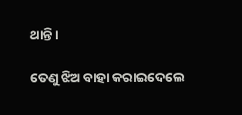ଥାନ୍ତି ।

ତେଣୁ ଝିଅ ବାହା କରାଇଦେଲେ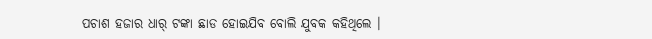ପଚାଶ ହଜାର ଧାର୍ ଟଙ୍କା ଛାଡ ହୋଇଯିବ ବୋଲି ଯୁବକ କହିଥିଲେ ।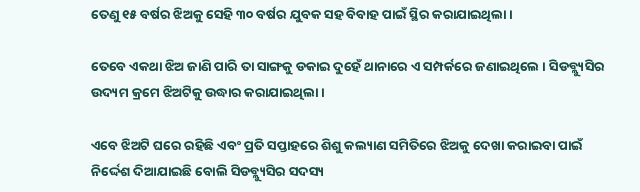ତେଣୁ ୧୫ ବର୍ଷର ଝିଅକୁ ସେହି ୩୦ ବର୍ଷର ଯୁବକ ସହ ବିବାହ ପାଇଁ ସ୍ଥିର କରାଯାଇଥିଲା ।

ତେବେ ଏକଥା ଝିଅ ଜାଣି ପାରି ତା ସାଙ୍ଗକୁ ଡକାଇ ଦୁହେଁ ଥାନାରେ ଏ ସମ୍ପର୍କରେ ଜଣାଇଥିଲେ । ସିଡବ୍ଲ୍ୟୁସିର ଉଦ୍ୟମ କ୍ରମେ ଝିଅଟିକୁ ଉଦ୍ଧାର କରାଯାଇଥିଲା ।

ଏବେ ଝିଅଟି ଘରେ ରହିଛି ଏବଂ ପ୍ରତି ସପ୍ତାହରେ ଶିଶୁ କଲ୍ୟାଣ ସମିତିରେ ଝିଅକୁ ଦେଖା କରାଇବା ପାଇଁ ନିର୍ଦ୍ଦେଶ ଦିଆଯାଇଛି ବୋଲି ସିଡବ୍ଲ୍ୟୁସିର ସଦସ୍ୟ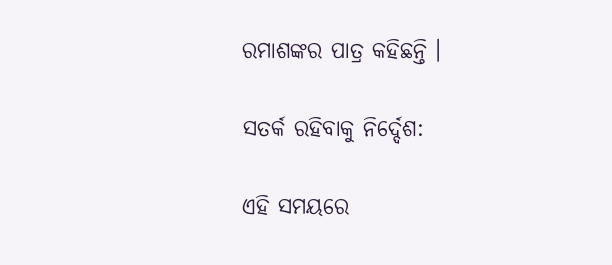ରମାଶଙ୍କର ପାତ୍ର କହିଛନ୍ତି ।

ସତର୍କ ରହିବାକୁ ନିର୍ଦ୍ଦେଶ:

ଏହି ସମୟରେ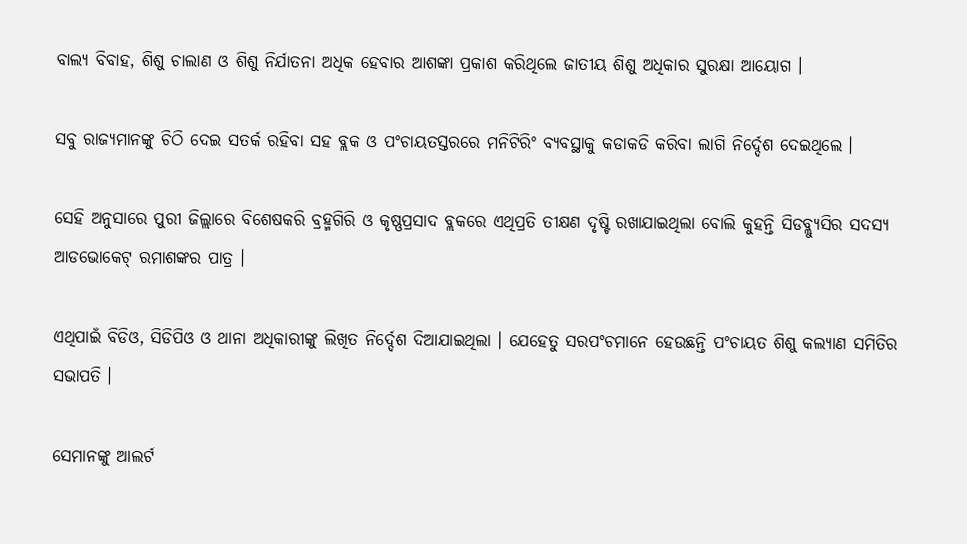ବାଲ୍ୟ ବିବାହ, ଶିଶୁ ଚାଲାଣ ଓ ଶିଶୁ ନିର୍ଯାତନା ଅଧିକ ହେବାର ଆଶଙ୍କା ପ୍ରକାଶ କରିଥିଲେ ଜାତୀୟ ଶିଶୁ ଅଧିକାର ସୁରକ୍ଷା ଆୟୋଗ ।

ସବୁ ରାଜ୍ୟମାନଙ୍କୁ ଚିଠି ଦେଇ ସତର୍କ ରହିବା ସହ ବ୍ଲକ ଓ ପଂଚାୟତସ୍ତରରେ ମନିଟିରିଂ ବ୍ୟବସ୍ଥାକୁ କଡାକଡି କରିବା ଲାଗି ନିର୍ଦ୍ଦେଶ ଦେଇଥିଲେ ।

ସେହି ଅନୁସାରେ ପୁରୀ ଜିଲ୍ଲାରେ ବିଶେଷକରି ବ୍ରହ୍ମଗିରି ଓ କୃଷ୍ଣପ୍ରସାଦ ବ୍ଲକରେ ଏଥିପ୍ରତି ତୀକ୍ଷଣ ଦୃଷ୍ଟି ରଖାଯାଇଥିଲା ବୋଲି କୁହନ୍ତି ସିଡବ୍ଲ୍ୟୁସିର ସଦସ୍ୟ ଆଡଭୋକେଟ୍ ରମାଶଙ୍କର ପାତ୍ର ।

ଏଥିପାଇଁ ବିଡିଓ, ସିଡିପିଓ ଓ ଥାନା ଅଧିକାରୀଙ୍କୁ ଲିଖିତ ନିର୍ଦ୍ଦେଶ ଦିଆଯାଇଥିଲା । ଯେହେତୁ ସରପଂଚମାନେ ହେଉଛନ୍ତି ପଂଚାୟତ ଶିଶୁ କଲ୍ୟାଣ ସମିତିର ସଭାପତି ।

ସେମାନଙ୍କୁ ଆଲର୍ଟ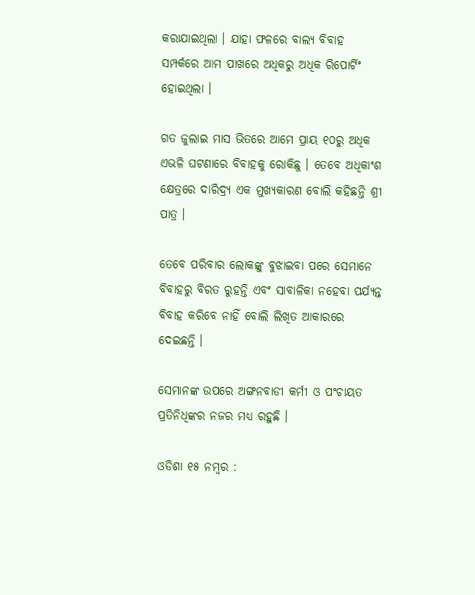କରାଯାଇଥିଲା । ଯାହା ଫଳରେ ବାଲ୍ୟ ବିବାହ ସମ୍ପର୍କରେ ଆମ ପାଖରେ ଅଧିକରୁ ଅଧିକ ରିପୋର୍ଟିଂ ହୋଇଥିଲା ।

ଗତ ଜୁଲାଇ ମାସ ଭିତରେ ଆମେ ପ୍ରାୟ ୧୦ରୁ ଅଧିକ ଏଭଳି ଘଟଣାରେ ବିବାହକୁ ରୋକିଛୁ । ତେବେ ଅଧିକାଂଶ କ୍ଷେତ୍ରରେ ଦାରିଦ୍ର‌୍ୟ ଏକ ମୁଖ୍ୟକାରଣ ବୋଲି କହିଛନ୍ତି ଶ୍ରୀ ପାତ୍ର ।

ତେବେ ପରିବାର ଲୋକଙ୍କୁ ବୁଝାଇବା ପରେ ସେମାନେ ବିବାହରୁ ବିରତ ରୁହନ୍ତି ଏବଂ ସାବାଳିକା ନହେବା ପର୍ଯ୍ୟନ୍ତ ବିବାହ କରିବେ ନାହିଁ ବୋଲି ଲିଖିତ ଆକାରରେ ଦେଇଛନ୍ତି ।

ସେମାନଙ୍କ ଉପରେ ଅଙ୍ଗନବାଡୀ କର୍ମୀ ଓ ପଂଚାୟତ ପ୍ରତିନିଧିଙ୍କର ନଜର ମଧ୍ୟ ରହୁଛି ।

ଓଡିଶା ୧୫ ନମ୍ବର :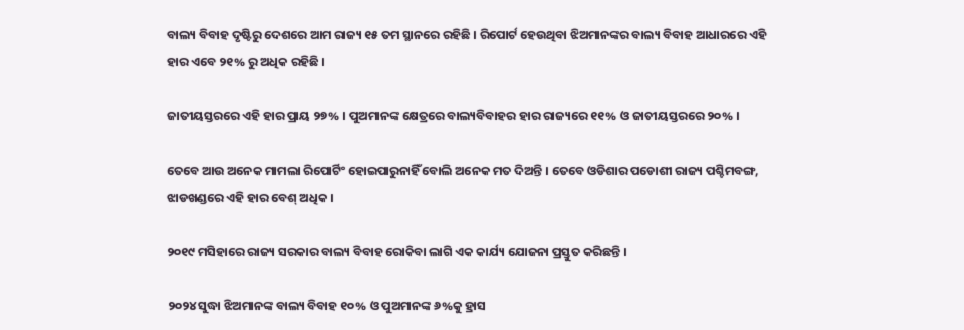ବାଲ୍ୟ ବିବାହ ଦୃଷ୍ଟିରୁ ଦେଶରେ ଆମ ରାଜ୍ୟ ୧୫ ତମ ସ୍ଥାନରେ ରହିଛି । ରିପୋର୍ଟ ହେଉଥିବା ଝିଅମାନଙ୍କର ବାଲ୍ୟ ବିବାହ ଆଧାରରେ ଏହି ହାର ଏବେ ୨୧% ରୁ ଅଧିକ ରହିଛି ।

ଜାତୀୟସ୍ତରରେ ଏହି ହାର ପ୍ରାୟ ୨୭% । ପୁଅମାନଙ୍କ କ୍ଷେତ୍ରରେ ବାଲ୍ୟବିବାହର ହାର ରାଜ୍ୟରେ ୧୧% ଓ ଜାତୀୟସ୍ତରରେ ୨୦% ।

ତେବେ ଆଉ ଅନେକ ମାମଲା ରିପୋର୍ଟିଂ ହୋଇପାରୁନାହିଁ ବୋଲି ଅନେକ ମତ ଦିଅନ୍ତି । ତେବେ ଓଡିଶାର ପଡୋଶୀ ରାଜ୍ୟ ପଶ୍ଚିମବଙ୍ଗ, ଝାଡଖଣ୍ଡରେ ଏହି ହାର ବେଶ୍ ଅଧିକ ।

୨୦୧୯ ମସିହାରେ ରାଜ୍ୟ ସରକାର ବାଲ୍ୟ ବିବାହ ରୋକିବା ଲାଗି ଏକ କାର୍ଯ୍ୟ ଯୋଜନା ପ୍ରସ୍ତୁତ କରିଛନ୍ତି ।

୨୦୨୪ ସୁଦ୍ଧା ଝିଅମାନଙ୍କ ବାଲ୍ୟ ବିବାହ ୧୦% ଓ ପୁଅମାନଙ୍କ ୬%କୁ ହ୍ରାସ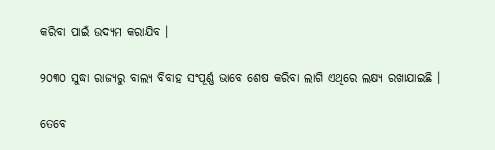କରିବା ପାଇଁ ଉଦ୍ୟମ କରାଯିବ ।

୨୦୩୦ ସୁଦ୍ଧା ରାଜ୍ୟରୁ ବାଲ୍ୟ ବିବାହ ସଂପୂର୍ଣ୍ଣ ଭାବେ ଶେଷ କରିବା ଲାଗି ଏଥିରେ ଲକ୍ଷ୍ୟ ରଖାଯାଇଛି ।

ତେବେ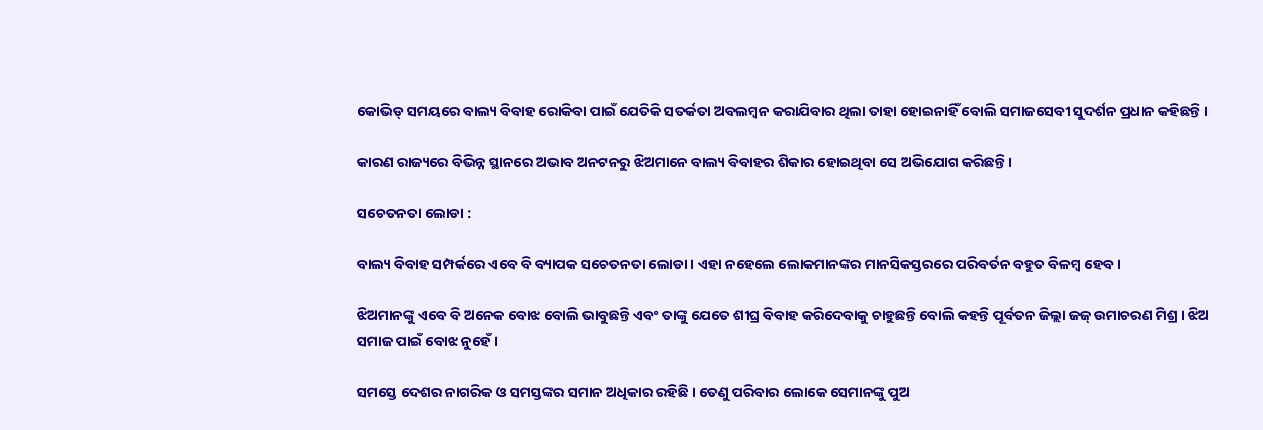କୋଭିଡ୍ ସମୟରେ ବାଲ୍ୟ ବିବାହ ରୋକିବା ପାଇଁ ଯେତିକି ସତର୍କତା ଅବଲମ୍ବନ କରାଯିବାର ଥିଲା ତାହା ହୋଇନାହିଁ ବୋଲି ସମାଜସେବୀ ସୁଦର୍ଶନ ପ୍ରଧାନ କହିଛନ୍ତି ।

କାରଣ ରାଜ୍ୟରେ ବିଭିନ୍ନ ସ୍ଥାନରେ ଅଭାବ ଅନଟନରୁ ଝିଅମାନେ ବାଲ୍ୟ ବିବାହର ଶିକାର ହୋଇଥିବା ସେ ଅଭିଯୋଗ କରିଛନ୍ତି ।

ସଚେତନତା ଲୋଡା :

ବାଲ୍ୟ ବିବାହ ସମ୍ପର୍କରେ ଏବେ ବି ବ୍ୟାପକ ସଚେତନତା ଲୋଡା । ଏହା ନହେଲେ ଲୋକମାନଙ୍କର ମାନସିକସ୍ତରରେ ପରିବର୍ତନ ବହୁତ ବିଳମ୍ବ ହେବ ।

ଝିଅମାନଙ୍କୁ ଏବେ ବି ଅନେକ ବୋଝ ବୋଲି ଭାବୁଛନ୍ତି ଏବଂ ତାଙ୍କୁ ଯେତେ ଶୀଘ୍ର ବିବାହ କରିଦେବାକୁ ଚାହୁଛନ୍ତି ବୋଲି କହନ୍ତି ପୂର୍ବତନ ଜିଲ୍ଲା ଜଜ୍ ଉମାଚରଣ ମିଶ୍ର । ଝିଅ ସମାଜ ପାଇଁ ବୋଝ ନୁହେଁ ।

ସମସ୍ତେ ଦେଶର ନାଗରିକ ଓ ସମସ୍ତଙ୍କର ସମାନ ଅଧିକାର ରହିଛି । ତେଣୁ ପରିବାର ଲୋକେ ସେମାନଙ୍କୁ ପୁଅ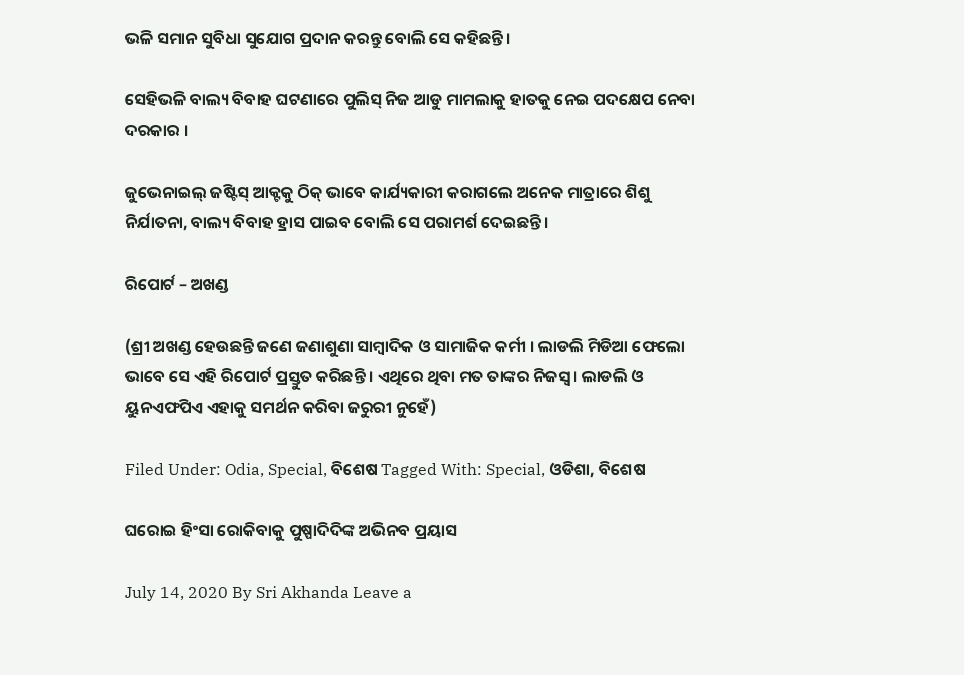ଭଳି ସମାନ ସୁବିଧା ସୁଯୋଗ ପ୍ରଦାନ କରନ୍ତୁ ବୋଲି ସେ କହିଛନ୍ତି ।

ସେହିଭଳି ବାଲ୍ୟ ବିବାହ ଘଟଣାରେ ପୁଲିସ୍ ନିଜ ଆଡୁ ମାମଲାକୁ ହାତକୁ ନେଇ ପଦକ୍ଷେପ ନେବା ଦରକାର ।

ଜୁଭେନାଇଲ୍ ଜଷ୍ଟିସ୍ ଆକ୍ଟକୁ ଠିକ୍ ଭାବେ କାର୍ଯ୍ୟକାରୀ କରାଗଲେ ଅନେକ ମାତ୍ରାରେ ଶିଶୁ ନିର୍ଯାତନା, ବାଲ୍ୟ ବିବାହ ହ୍ରାସ ପାଇବ ବୋଲି ସେ ପରାମର୍ଶ ଦେଇଛନ୍ତି ।

ରିପୋର୍ଟ – ଅଖଣ୍ଡ

(ଶ୍ରୀ ଅଖଣ୍ଡ ହେଉଛନ୍ତି ଜଣେ ଜଣାଶୁଣା ସାମ୍ବାଦିକ ଓ ସାମାଜିକ କର୍ମୀ । ଲାଡଲି ମିଡିଆ ଫେଲୋ ଭାବେ ସେ ଏହି ରିପୋର୍ଟ ପ୍ରସ୍ତୁତ କରିଛନ୍ତି । ଏଥିରେ ଥିବା ମତ ତାଙ୍କର ନିଜସ୍ୱ । ଲାଡଲି ଓ ୟୁନଏଫପିଏ ଏହାକୁ ସମର୍ଥନ କରିବା ଜରୁରୀ ନୁହେଁ)

Filed Under: Odia, Special, ବିଶେଷ Tagged With: Special, ଓଡିଶା, ବିଶେଷ

ଘରୋଇ ହିଂସା ରୋକିବାକୁ ପୁଷ୍ପାଦିଦିଙ୍କ ଅଭିନବ ପ୍ରୟାସ

July 14, 2020 By Sri Akhanda Leave a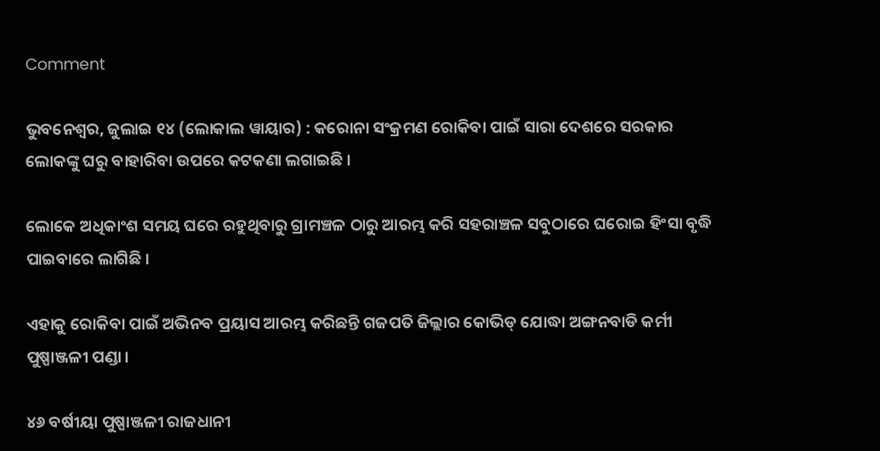Comment

ଭୁବନେଶ୍ୱର, ଜୁଲାଇ ୧୪ (ଲୋକାଲ ୱାୟାର) : କରୋନା ସଂକ୍ରମଣ ରୋକିବା ପାଇଁ ସାରା ଦେଶରେ ସରକାର ଲୋକଙ୍କୁ ଘରୁ ବାହାରିବା ଉପରେ କଟକଣା ଲଗାଇଛି ।

ଲୋକେ ଅଧିକାଂଶ ସମୟ ଘରେ ରହୁଥିବାରୁ ଗ୍ରାମଞ୍ଚଳ ଠାରୁ ଆରମ୍ଭ କରି ସହରାଞ୍ଚଳ ସବୁଠାରେ ଘରୋଇ ହିଂସା ବୃଦ୍ଧି ପାଇବାରେ ଲାଗିଛି ।

ଏହାକୁ ରୋକିବା ପାଇଁ ଅଭିନବ ପ୍ରୟାସ ଆରମ୍ଭ କରିଛନ୍ତି ଗଜପତି ଜିଲ୍ଲାର କୋଭିଡ୍ ଯୋଦ୍ଧା ଅଙ୍ଗନବାଡି କର୍ମୀ ପୁଷ୍ପାଞ୍ଜଳୀ ପଣ୍ଡା ।

୪୬ ବର୍ଷୀୟା ପୁଷ୍ପାଞ୍ଜଳୀ ରାଜଧାନୀ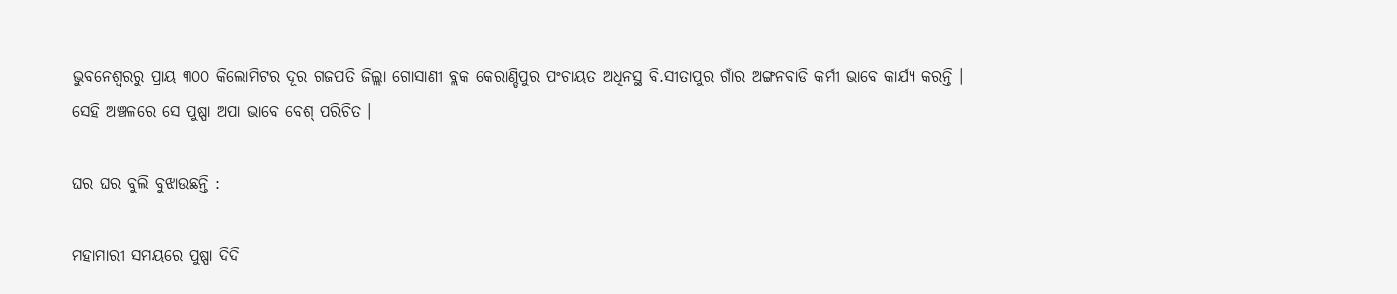ଭୁବନେଶ୍ୱରରୁ ପ୍ରାୟ ୩୦୦ କିଲୋମିଟର ଦୂର ଗଜପତି ଜିଲ୍ଲା ଗୋସାଣୀ ବ୍ଲକ କେରାଣ୍ଡିପୁର ପଂଚାୟତ ଅଧିନସ୍ଥ ବି.ସୀତାପୁର ଗାଁର ଅଙ୍ଗନବାଡି କର୍ମୀ ଭାବେ କାର୍ଯ୍ୟ କରନ୍ତି । ସେହି ଅଞ୍ଚଳରେ ସେ ପୁଷ୍ପା ଅପା ଭାବେ ବେଶ୍ ପରିଚିତ ।

ଘର ଘର ବୁଲି ବୁଝାଉଛନ୍ତି :

ମହାମାରୀ ସମୟରେ ପୁଷ୍ପା ଦିଦି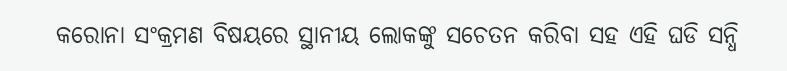କରୋନା ସଂକ୍ରମଣ ବିଷୟରେ ସ୍ଥାନୀୟ ଲୋକଙ୍କୁ ସଚେତନ କରିବା ସହ ଏହି ଘଡି ସନ୍ଧି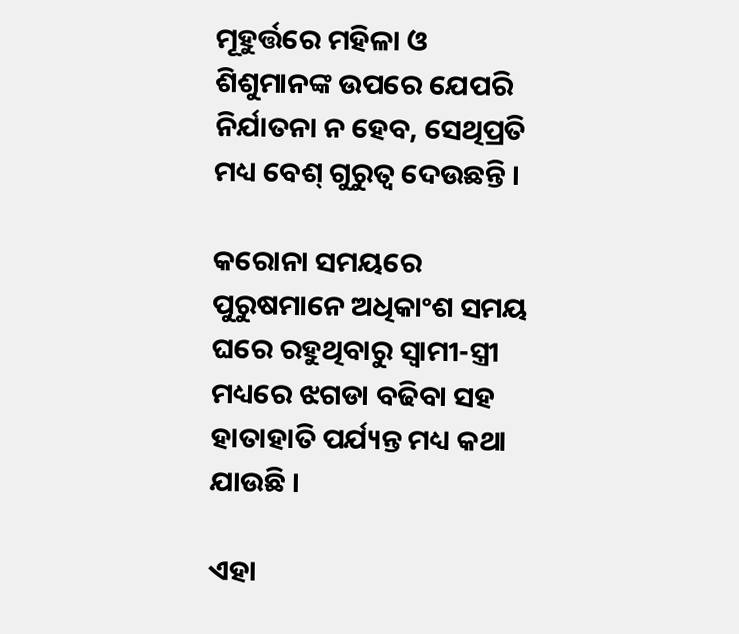ମୂହୁର୍ତ୍ତରେ ମହିଳା ଓ ଶିଶୁମାନଙ୍କ ଉପରେ ଯେପରି ନିର୍ଯାତନା ନ ହେବ, ସେଥିପ୍ରତି ମଧ୍ୟ ବେଶ୍ ଗୁରୁତ୍ୱ ଦେଉଛନ୍ତି ।

କରୋନା ସମୟରେ ପୁରୁଷମାନେ ଅଧିକାଂଶ ସମୟ ଘରେ ରହୁଥିବାରୁ ସ୍ୱାମୀ-ସ୍ତ୍ରୀ ମଧ୍ୟରେ ଝଗଡା ବଢିବା ସହ ହାତାହାତି ପର୍ଯ୍ୟନ୍ତ ମଧ୍ୟ କଥା ଯାଉଛି ।

ଏହା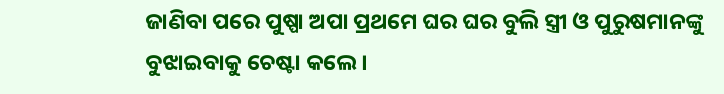ଜାଣିବା ପରେ ପୁଷ୍ପା ଅପା ପ୍ରଥମେ ଘର ଘର ବୁଲି ସ୍ତ୍ରୀ ଓ ପୁରୁଷମାନଙ୍କୁ ବୁଝାଇବାକୁ ଚେଷ୍ଟା କଲେ ।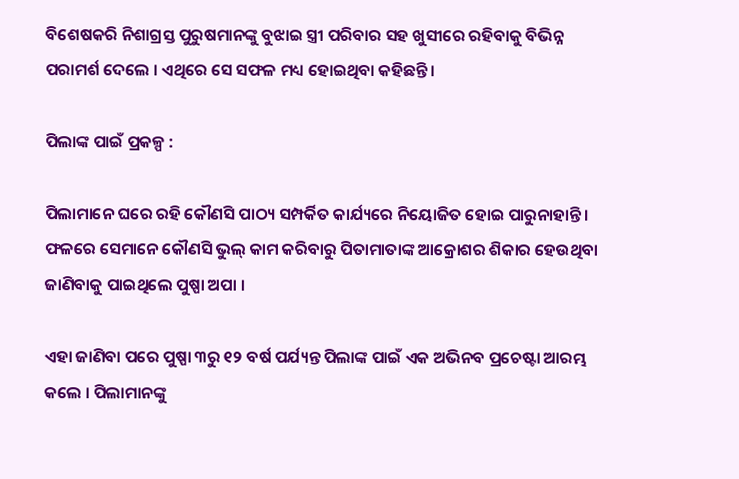ବିଶେଷକରି ନିଶାଗ୍ରସ୍ତ ପୁରୁଷମାନଙ୍କୁ ବୁଝାଇ ସ୍ତ୍ରୀ ପରିବାର ସହ ଖୁସୀରେ ରହିବାକୁ ବିଭିନ୍ନ ପରାମର୍ଶ ଦେଲେ । ଏଥିରେ ସେ ସଫଳ ମଧ୍ୟ ହୋଇଥିବା କହିଛନ୍ତି ।

ପିଲାଙ୍କ ପାଇଁ ପ୍ରକଳ୍ପ :

ପିଲାମାନେ ଘରେ ରହି କୌଣସି ପାଠ୍ୟ ସମ୍ପର୍କିତ କାର୍ଯ୍ୟରେ ନିୟୋଜିତ ହୋଇ ପାରୁନାହାନ୍ତି ।
ଫଳରେ ସେମାନେ କୌଣସି ଭୁଲ୍ କାମ କରିବାରୁ ପିତାମାତାଙ୍କ ଆକ୍ରୋଶର ଶିକାର ହେଉଥିବା ଜାଣିବାକୁ ପାଇଥିଲେ ପୁଷ୍ପା ଅପା ।

ଏହା ଜାଣିବା ପରେ ପୁଷ୍ପା ୩ରୁ ୧୨ ବର୍ଷ ପର୍ଯ୍ୟନ୍ତ ପିଲାଙ୍କ ପାଇଁ ଏକ ଅଭିନବ ପ୍ରଚେଷ୍ଟା ଆରମ୍ଭ କଲେ । ପିଲାମାନଙ୍କୁ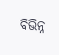ବିଭିନ୍ନ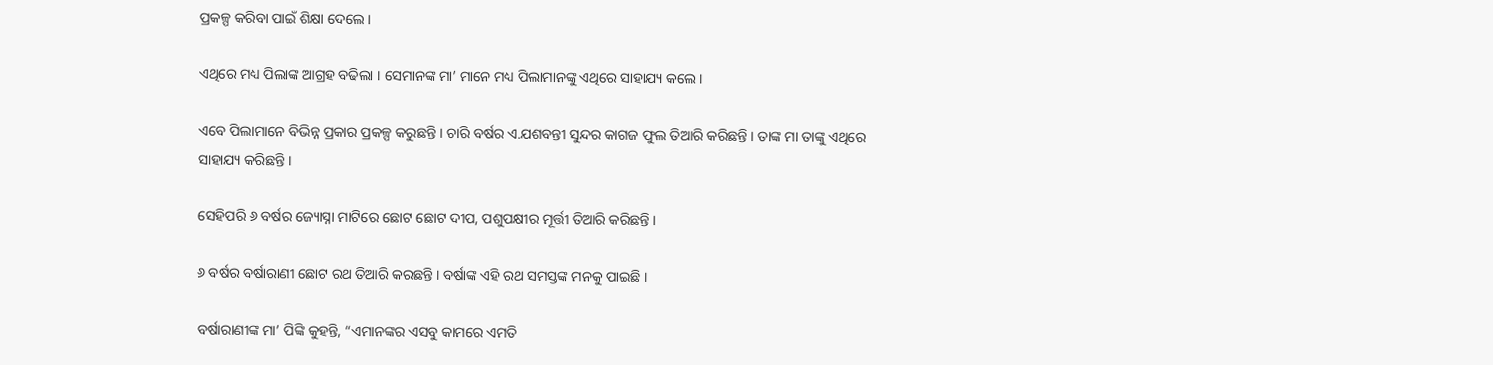ପ୍ରକଳ୍ପ କରିବା ପାଇଁ ଶିକ୍ଷା ଦେଲେ ।

ଏଥିରେ ମଧ୍ୟ ପିଲାଙ୍କ ଆଗ୍ରହ ବଢିଲା । ସେମାନଙ୍କ ମା’ ମାନେ ମଧ୍ୟ ପିଲାମାନଙ୍କୁ ଏଥିରେ ସାହାଯ୍ୟ କଲେ ।

ଏବେ ପିଲାମାନେ ବିଭିନ୍ନ ପ୍ରକାର ପ୍ରକଳ୍ପ କରୁଛନ୍ତି । ଚାରି ବର୍ଷର ଏ.ଯଶବନ୍ତୀ ସୁନ୍ଦର କାଗଜ ଫୁଲ ତିଆରି କରିଛନ୍ତି । ତାଙ୍କ ମା ତାଙ୍କୁ ଏଥିରେ ସାହାଯ୍ୟ କରିଛନ୍ତି ।

ସେହିପରି ୬ ବର୍ଷର ଜ୍ୟୋସ୍ନା ମାଟିରେ ଛୋଟ ଛୋଟ ଦୀପ, ପଶୁପକ୍ଷୀର ମୂର୍ତ୍ତୀ ତିଆରି କରିଛନ୍ତି ।

୬ ବର୍ଷର ବର୍ଷାରାଣୀ ଛୋଟ ରଥ ତିଆରି କରଛନ୍ତି । ବର୍ଷାଙ୍କ ଏହି ରଥ ସମସ୍ତଙ୍କ ମନକୁ ପାଇଛି ।

ବର୍ଷାରାଣୀଙ୍କ ମା’ ପିଙ୍କି କୁହନ୍ତି, “ଏମାନଙ୍କର ଏସବୁ କାମରେ ଏମତି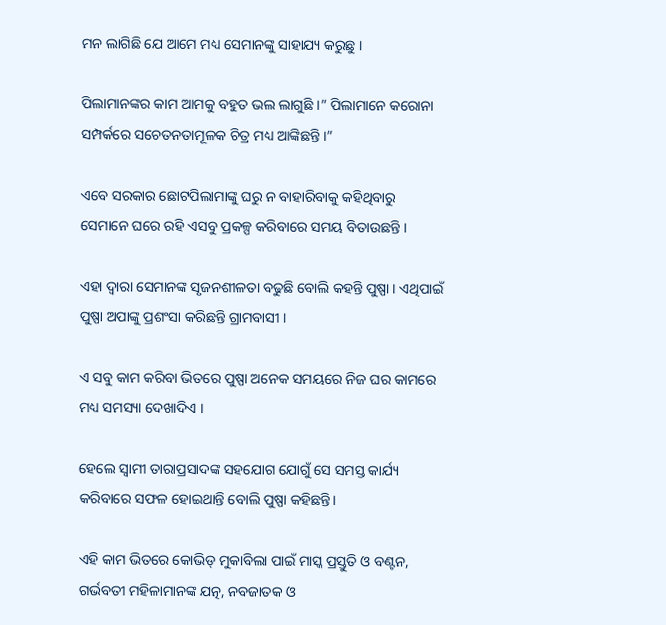ମନ ଲାଗିଛି ଯେ ଆମେ ମଧ୍ୟ ସେମାନଙ୍କୁ ସାହାଯ୍ୟ କରୁଛୁ ।

ପିଲାମାନଙ୍କର କାମ ଆମକୁ ବହୁତ ଭଲ ଲାଗୁଛି ।” ପିଲାମାନେ କରୋନା ସମ୍ପର୍କରେ ସଚେତନତାମୂଳକ ଚିତ୍ର ମଧ୍ୟ ଆଙ୍କିଛନ୍ତି ।”

ଏବେ ସରକାର ଛୋଟପିଲାମାଙ୍କୁ ଘରୁ ନ ବାହାରିବାକୁ କହିଥିବାରୁ ସେମାନେ ଘରେ ରହି ଏସବୁ ପ୍ରକଳ୍ପ କରିବାରେ ସମୟ ବିତାଉଛନ୍ତି ।

ଏହା ଦ୍ୱାରା ସେମାନଙ୍କ ସୃଜନଶୀଳତା ବଢୁଛି ବୋଲି କହନ୍ତି ପୁଷ୍ପା । ଏଥିପାଇଁ ପୁଷ୍ପା ଅପାଙ୍କୁ ପ୍ରଶଂସା କରିଛନ୍ତି ଗ୍ରାମବାସୀ ।

ଏ ସବୁ କାମ କରିବା ଭିତରେ ପୁଷ୍ପା ଅନେକ ସମୟରେ ନିଜ ଘର କାମରେ ମଧ୍ୟ ସମସ୍ୟା ଦେଖାଦିଏ ।

ହେଲେ ସ୍ୱାମୀ ତାରାପ୍ରସାଦଙ୍କ ସହଯୋଗ ଯୋଗୁଁ ସେ ସମସ୍ତ କାର୍ଯ୍ୟ କରିବାରେ ସଫଳ ହୋଇଥାନ୍ତି ବୋଲି ପୁଷ୍ପା କହିଛନ୍ତି।

ଏହି କାମ ଭିତରେ କୋଭିଡ୍ ମୁକାବିଲା ପାଇଁ ମାସ୍କ ପ୍ରସ୍ତୁତି ଓ ବଣ୍ଟନ, ଗର୍ଭବତୀ ମହିଳାମାନଙ୍କ ଯତ୍ନ, ନବଜାତକ ଓ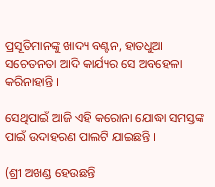ପ୍ରସୂତିମାନଙ୍କୁ ଖାଦ୍ୟ ବଣ୍ଟନ, ହାତଧୁଆ ସଚେତନତା ଆଦି କାର୍ଯ୍ୟର ସେ ଅବହେଳା କରିନାହାନ୍ତି ।

ସେଥିପାଇଁ ଆଜି ଏହି କରୋନା ଯୋଦ୍ଧା ସମସ୍ତଙ୍କ ପାଇଁ ଉଦାହରଣ ପାଲଟି ଯାଇଛନ୍ତି ।

(ଶ୍ରୀ ଅଖଣ୍ଡ ହେଉଛନ୍ତି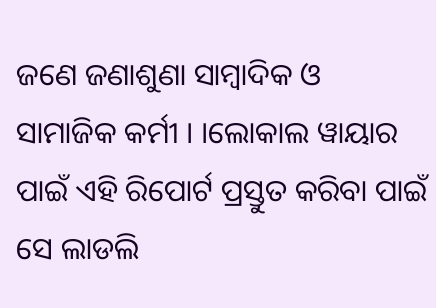ଜଣେ ଜଣାଶୁଣା ସାମ୍ବାଦିକ ଓ ସାମାଜିକ କର୍ମୀ । ।ଲୋକାଲ ୱାୟାର ପାଇଁ ଏହି ରିପୋର୍ଟ ପ୍ରସ୍ତୁତ କରିବା ପାଇଁ ସେ ଲାଡଲି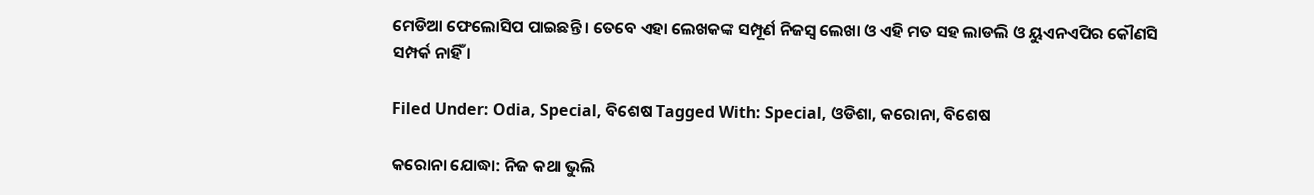ମେଡିଆ ଫେଲୋସିପ ପାଇଛନ୍ତି । ତେବେ ଏହା ଲେଖକଙ୍କ ସମ୍ପୂର୍ଣ ନିଜସ୍ଵ ଲେଖା ଓ ଏହି ମତ ସହ ଲାଡଲି ଓ ୟୁଏନଏପିର କୌଣସି ସମ୍ପର୍କ ନାହିଁ ।

Filed Under: Odia, Special, ବିଶେଷ Tagged With: Special, ଓଡିଶା, କରୋନା, ବିଶେଷ

କରୋନା ଯୋଦ୍ଧା: ନିଜ କଥା ଭୁଲି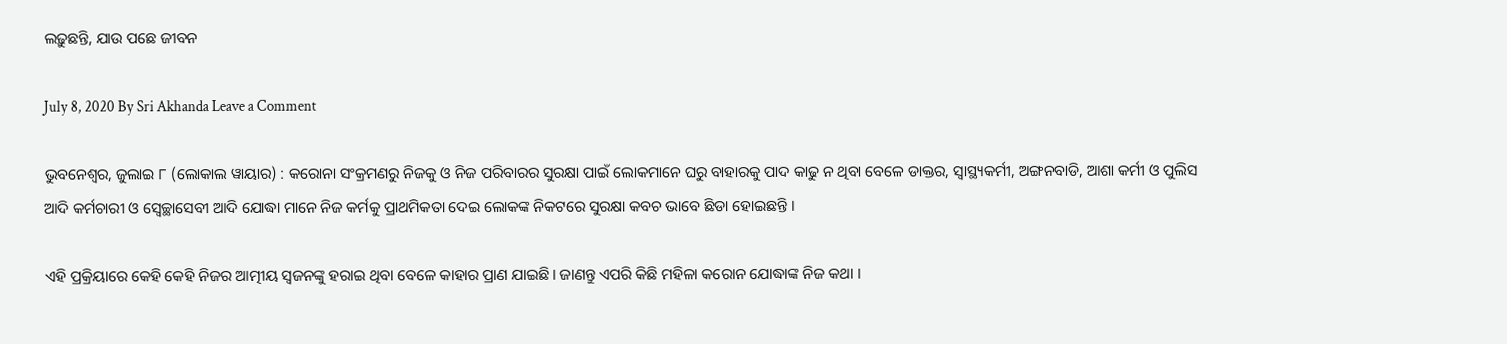ଲଢ଼ୁଛନ୍ତି, ଯାଉ ପଛେ ଜୀବନ

July 8, 2020 By Sri Akhanda Leave a Comment

ଭୁବନେଶ୍ୱର, ଜୁଲାଇ ୮ (ଲୋକାଲ ୱାୟାର) : କରୋନା ସଂକ୍ରମଣରୁ ନିଜକୁ ଓ ନିଜ ପରିବାରର ସୁରକ୍ଷା ପାଇଁ ଲୋକମାନେ ଘରୁ ବାହାରକୁ ପାଦ କାଢୁ ନ ଥିବା ବେଳେ ଡାକ୍ତର, ସ୍ୱାସ୍ଥ୍ୟକର୍ମୀ, ଅଙ୍ଗନବାଡି, ଆଶା କର୍ମୀ ଓ ପୁଲିସ ଆଦି କର୍ମଚାରୀ ଓ ସ୍ଵେଚ୍ଛାସେବୀ ଆଦି ଯୋଦ୍ଧା ମାନେ ନିଜ କର୍ମକୁ ପ୍ରାଥମିକତା ଦେଇ ଲୋକଙ୍କ ନିକଟରେ ସୁରକ୍ଷା କବଚ ଭାବେ ଛିଡା ହୋଇଛନ୍ତି ।

ଏହି ପ୍ରକ୍ରିୟାରେ କେହି କେହି ନିଜର ଆତ୍ମୀୟ ସ୍ଵଜନଙ୍କୁ ହରାଇ ଥିବା ବେଳେ କାହାର ପ୍ରାଣ ଯାଇଛି। ଜାଣନ୍ତୁ ଏପରି କିଛି ମହିଳା କରୋନ ଯୋଦ୍ଧାଙ୍କ ନିଜ କଥା ।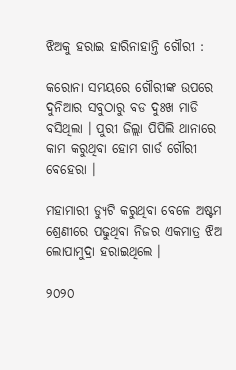ଝିଅକୁ ହରାଇ ହାରିନାହାନ୍ତି ଗୌରୀ :

କରୋନା ସମୟରେ ଗୌରୀଙ୍କ ଉପରେ ଦୁନିଆର ସବୁଠାରୁ ବଡ ଦୁଃଖ ମାଡି ବସିଥିଲା । ପୁରୀ ଜିଲ୍ଲା ପିପିଲି ଥାନାରେ କାମ କରୁଥିବା ହୋମ ଗାର୍ଡ ଗୌରୀ ବେହେରା ।

ମହାମାରୀ ଡ୍ୟୁଟି କରୁଥିବା ବେଳେ ଅଷ୍ଟମ ଶ୍ରେଣୀରେ ପଢୁଥିବା ନିଜର ଏକମାତ୍ର ଝିଅ ଲୋପାମୁଦ୍ରା ହରାଇଥିଲେ ।

୨୦୨୦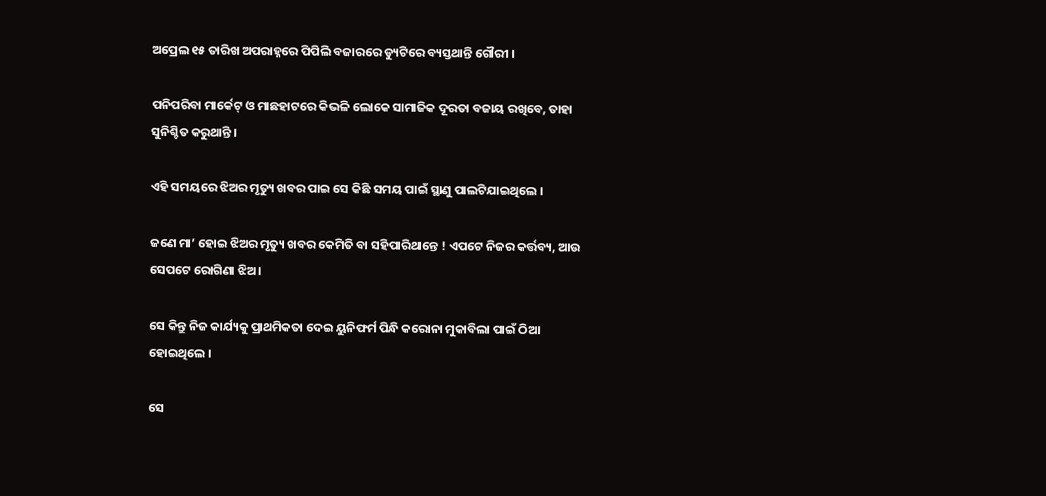ଅପ୍ରେଲ ୧୫ ତାରିଖ ଅପରାହ୍ନରେ ପିପିଲି ବଜାରରେ ଡ୍ୟୁଟିରେ ବ୍ୟସ୍ତଥାନ୍ତି ଗୌରୀ ।

ପନିପରିବା ମାର୍କେଟ୍ ଓ ମାଛହାଟରେ କିଭଳି ଲୋକେ ସାମାଜିକ ଦୂରତା ବଜାୟ ରଖିବେ, ତାହା ସୁନିଶ୍ଚିତ କରୁଥାନ୍ତି ।

ଏହି ସମୟରେ ଝିଅର ମୃତ୍ୟୁ ଖବର ପାଇ ସେ କିଛି ସମୟ ପାଇଁ ସ୍ଥାଣୁ ପାଲଟିଯାଇଥିଲେ ।

ଜଣେ ମା’ ହୋଇ ଝିଅର ମୃତ୍ୟୁ ଖବର କେମିତି ବା ସହିପାରିଥାନ୍ତେ ! ଏପଟେ ନିଜର କର୍ତ୍ତବ୍ୟ, ଆଉ ସେପଟେ ରୋଗିଣା ଝିଅ ।

ସେ କିନ୍ତୁ ନିଜ କାର୍ଯ୍ୟକୁ ପ୍ରାଥମିକତା ଦେଇ ୟୁନିଫର୍ମ ପିନ୍ଧି କରୋନା ମୁକାବିଲା ପାଇଁ ଠିଆ ହୋଇଥିଲେ ।

ସେ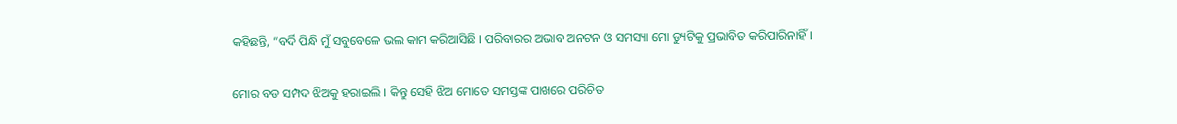କହିଛନ୍ତି, “ବର୍ଦି ପିନ୍ଧି ମୁଁ ସବୁବେଳେ ଭଲ କାମ କରିଆସିଛି । ପରିବାରର ଅଭାବ ଅନଟନ ଓ ସମସ୍ୟା ମୋ ଡ୍ୟୁଟିକୁ ପ୍ରଭାବିତ କରିପାରିନାହିଁ ।

ମୋର ବଡ ସମ୍ପଦ ଝିଅକୁ ହରାଇଲି । କିନ୍ତୁ ସେହି ଝିଅ ମୋତେ ସମସ୍ତଙ୍କ ପାଖରେ ପରିଚିତ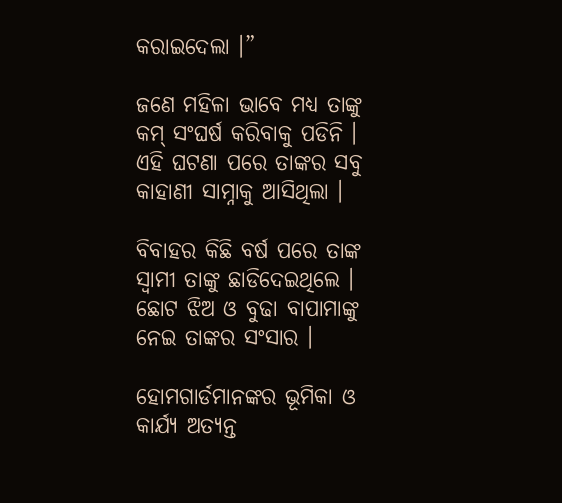କରାଇଦେଲା ।”

ଜଣେ ମହିଳା ଭାବେ ମଧ୍ୟ ତାଙ୍କୁ କମ୍ ସଂଘର୍ଷ କରିବାକୁ ପଡିନି । ଏହି ଘଟଣା ପରେ ତାଙ୍କର ସବୁ କାହାଣୀ ସାମ୍ନାକୁ ଆସିଥିଲା ।

ବିବାହର କିଛି ବର୍ଷ ପରେ ତାଙ୍କ ସ୍ୱାମୀ ତାଙ୍କୁ ଛାଡିଦେଇଥିଲେ । ଛୋଟ ଝିଅ ଓ ବୁଢା ବାପାମାଙ୍କୁ ନେଇ ତାଙ୍କର ସଂସାର ।

ହୋମଗାର୍ଡମାନଙ୍କର ଭୂମିକା ଓ କାର୍ଯ୍ଯ ଅତ୍ୟନ୍ତ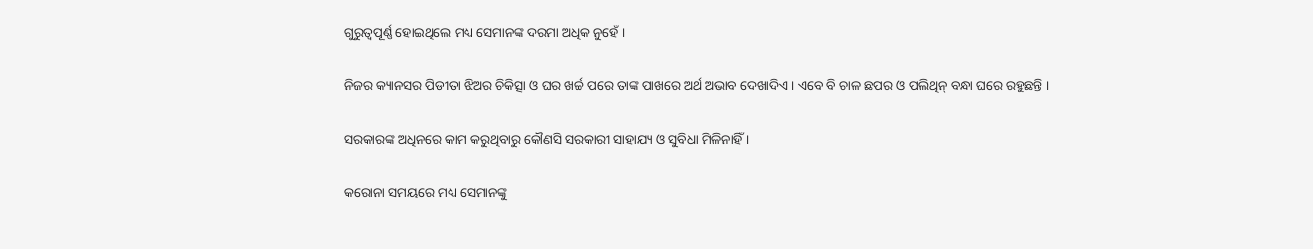ଗୁରୁତ୍ୱପୂର୍ଣ୍ଣ ହୋଇଥିଲେ ମଧ୍ୟ ସେମାନଙ୍କ ଦରମା ଅଧିକ ନୁହେଁ ।

ନିଜର କ୍ୟାନସର ପିଡୀତା ଝିଅର ଚିକିତ୍ସା ଓ ଘର ଖର୍ଚ୍ଚ ପରେ ତାଙ୍କ ପାଖରେ ଅର୍ଥ ଅଭାବ ଦେଖାଦିଏ । ଏବେ ବି ଚାଳ ଛପର ଓ ପଲିଥିନ୍ ବନ୍ଧା ଘରେ ରହୁଛନ୍ତି ।

ସରକାରଙ୍କ ଅଧିନରେ କାମ କରୁଥିବାରୁ କୌଣସି ସରକାରୀ ସାହାଯ୍ୟ ଓ ସୁବିଧା ମିଳିନାହିଁ ।

କରୋନା ସମୟରେ ମଧ୍ୟ ସେମାନଙ୍କୁ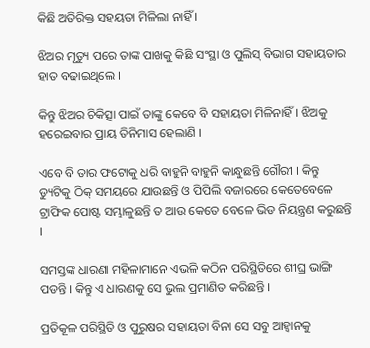କିଛି ଅତିରିକ୍ତ ସହୟତା ମିଳିଲା ନାହିଁ ।

ଝିଅର ମୃତ୍ୟୁ ପରେ ତାଙ୍କ ପାଖକୁ କିଛି ସଂସ୍ଥା ଓ ପୁଲିସ୍ ବିଭାଗ ସହାୟତାର ହାତ ବଢାଇଥିଲେ ।

କିନ୍ତୁ ଝିଅର ଚିକିତ୍ସା ପାଇଁ ତାଙ୍କୁ କେବେ ବି ସହାୟତା ମିଳିନାହିଁ । ଝିଅକୁ ହରେଇବାର ପ୍ରାୟ ତିନିମାସ ହେଲାଣି ।

ଏବେ ବି ତାର ଫଟୋକୁ ଧରି ବାହୁନି ବାହୁନି କାନ୍ଧୁଛନ୍ତି ଗୌରୀ । କିନ୍ତୁ ଡ୍ୟୁଟିକୁ ଠିକ୍ ସମୟରେ ଯାଉଛନ୍ତି ଓ ପିପିଲି ବଜାରରେ କେତେବେଳେ ଟ୍ରାଫିକ ପୋଷ୍ଟ ସମ୍ଭାଳୁଛନ୍ତି ତ ଆଉ କେତେ ବେଳେ ଭିଡ ନିୟନ୍ତ୍ରଣ କରୁଛନ୍ତି ।

ସମସ୍ତଙ୍କ ଧାରଣା ମହିଳାମାନେ ଏଭଳି କଠିନ ପରିସ୍ଥିତିରେ ଶୀଘ୍ର ଭାଙ୍ଗି ପଡନ୍ତି । କିନ୍ତୁ ଏ ଧାରଣକୁ ସେ ଭୁଲ ପ୍ରମାଣିତ କରିଛନ୍ତି ।

ପ୍ରତିକୂଳ ପରିସ୍ଥିତି ଓ ପୁରୁଷର ସହାୟତା ବିନା ସେ ସବୁ ଆହ୍ୱାନକୁ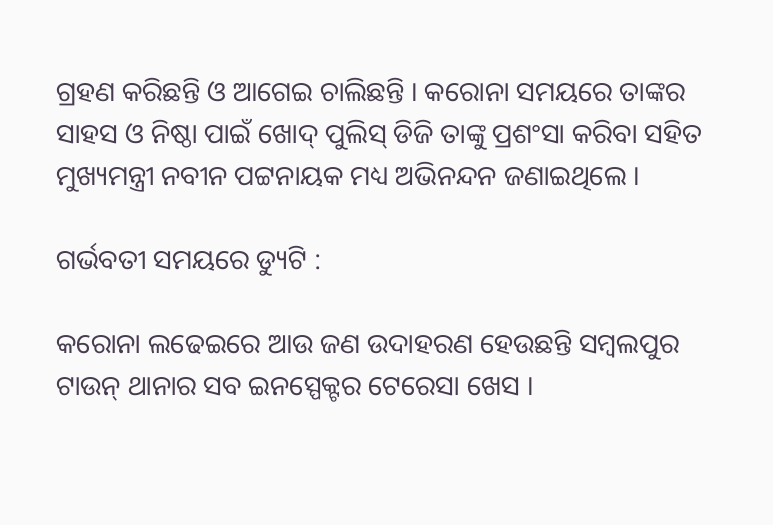ଗ୍ରହଣ କରିଛନ୍ତି ଓ ଆଗେଇ ଚାଲିଛନ୍ତି । କରୋନା ସମୟରେ ତାଙ୍କର ସାହସ ଓ ନିଷ୍ଠା ପାଇଁ ଖୋଦ୍ ପୁଲିସ୍ ଡିଜି ତାଙ୍କୁ ପ୍ରଶଂସା କରିବା ସହିତ ମୁଖ୍ୟମନ୍ତ୍ରୀ ନବୀନ ପଟ୍ଟନାୟକ ମଧ୍ୟ ଅଭିନନ୍ଦନ ଜଣାଇଥିଲେ ।

ଗର୍ଭବତୀ ସମୟରେ ଡ୍ୟୁଟି :

କରୋନା ଲଢେଇରେ ଆଉ ଜଣ ଉଦାହରଣ ହେଉଛନ୍ତି ସମ୍ବଲପୁର ଟାଉନ୍ ଥାନାର ସବ ଇନସ୍ପେକ୍ଟର ଟେରେସା ଖେସ ।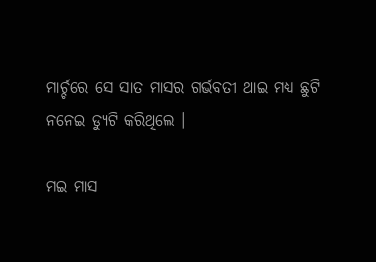ମାର୍ଚ୍ଚରେ ସେ ସାତ ମାସର ଗର୍ଭବତୀ ଥାଇ ମଧ୍ୟ ଛୁଟି ନନେଇ ଡ୍ୟୁଟି କରିଥିଲେ ।

ମଇ ମାସ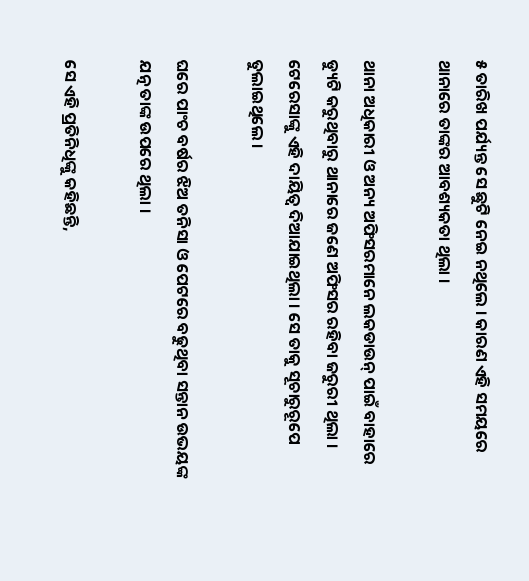୫ ତାରିଖ ପର୍ଯ୍ୟନ୍ତ ସେ ଛୁଟି ନେଇ ନଥିଲେ । କାରଣ ଏହି ସମୟରେ ଥାନାରେ ତାଙ୍କର ଆବଶ୍ୟକତା ଥିଲା ।

ଥାନା ଅଧିକାରୀ ଓ ଅନ୍ୟ ଅଫିସରମାନେ ଲକଡାଉନ୍ ପାଇଁ ବାହାରେ ଡ୍ୟୁଟି କରୁଥିବାରୁ ଥାନାରେ ଜଣେ ଅଫିସର ରହିବା ଜରୁରୀ ଥିଲା । ଟେରେସାଙ୍କୁ ଏହି ଦାୟିତ୍ୱ ଦିଆଯାଇଥିଲା । ସେ ତାକୁ ସୂଚାରୁରୂପେ ତୁଲାଇଥିଲେ ।

ଘରେ ପାଂଚ ବର୍ଷର ଝିଅ ତନିସା ଓ ପେଟରେ ବଢୁଥିବା ସନ୍ତାନ ଉଭୟଙ୍କ ଯତ୍ନ ତାଙ୍କ ଉପରେ ଥିଲା ।

ସେ ଏହି ପ୍ରତିନିଧିଙ୍କୁ କହିଛନ୍ତି,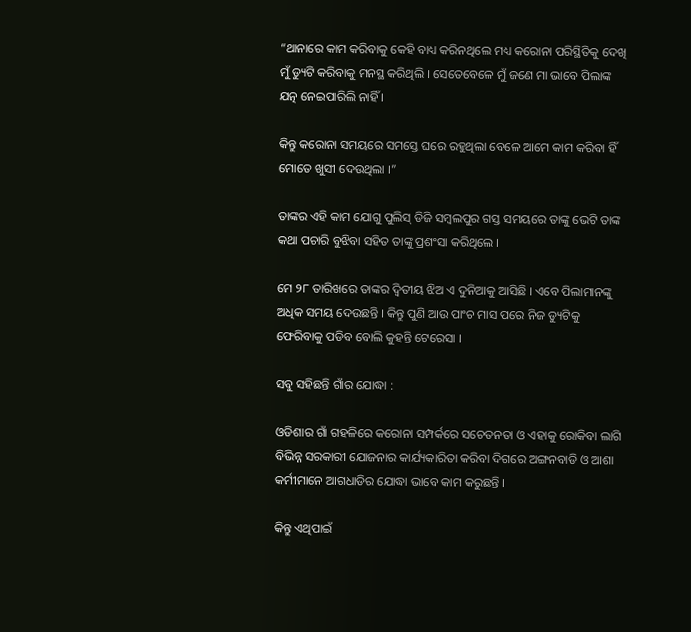“ଥାନାରେ କାମ କରିବାକୁ କେହି ବାଧ୍ୟ କରିନଥିଲେ ମଧ୍ୟ କରୋନା ପରିସ୍ଥିତିକୁ ଦେଖି ମୁଁ ଡ୍ୟୁଟି କରିବାକୁ ମନସ୍ଥ କରିଥିଲି । ସେତେବେଳେ ମୁଁ ଜଣେ ମା ଭାବେ ପିଲାଙ୍କ ଯତ୍ନ ନେଇପାରିଲି ନାହିଁ ।

କିନ୍ତୁ କରୋନା ସମୟରେ ସମସ୍ତେ ଘରେ ରହୁଥିଲା ବେଳେ ଆମେ କାମ କରିବା ହିଁ ମୋତେ ଖୁସୀ ଦେଉଥିଲା ।”

ତାଙ୍କର ଏହି କାମ ଯୋଗୁ ପୁଲିସ୍ ଡିଜି ସମ୍ବଲପୁର ଗସ୍ତ ସମୟରେ ତାଙ୍କୁ ଭେଟି ତାଙ୍କ କଥା ପଚାରି ବୁଝିବା ସହିତ ତାଙ୍କୁ ପ୍ରଶଂସା କରିଥିଲେ ।

ମେ ୨୮ ତାରିଖରେ ତାଙ୍କର ଦ୍ୱିତୀୟ ଝିଅ ଏ ଦୁନିଆକୁ ଆସିଛି । ଏବେ ପିଲାମାନଙ୍କୁ ଅଧିକ ସମୟ ଦେଉଛନ୍ତି । କିନ୍ତୁ ପୁଣି ଆଉ ପାଂଚ ମାସ ପରେ ନିଜ ଡ୍ୟୁଟିକୁ ଫେରିବାକୁ ପଡିବ ବୋଲି କୁହନ୍ତି ଟେରେସା ।

ସବୁ ସହିଛନ୍ତି ଗାଁର ଯୋଦ୍ଧା :

ଓଡିଶାର ଗାଁ ଗହଳିରେ କରୋନା ସମ୍ପର୍କରେ ସଚେତନତା ଓ ଏହାକୁ ରୋକିବା ଲାଗି ବିଭିନ୍ନ ସରକାରୀ ଯୋଜନାର କାର୍ଯ୍ୟକାରିତା କରିବା ଦିଗରେ ଅଙ୍ଗନବାଡି ଓ ଆଶା କର୍ମୀମାନେ ଆଗଧାଡିର ଯୋଦ୍ଧା ଭାବେ କାମ କରୁଛନ୍ତି ।

କିନ୍ତୁ ଏଥିପାଇଁ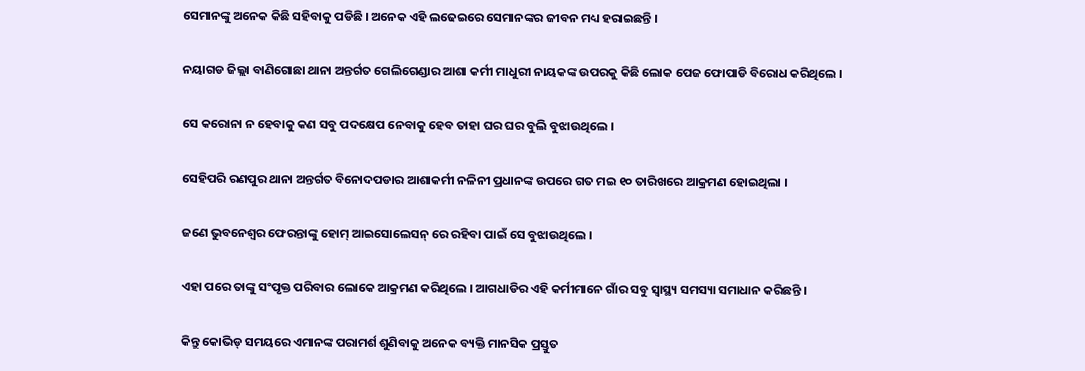ସେମାନଙ୍କୁ ଅନେକ କିଛି ସହିବାକୁ ପଡିଛି । ଅନେକ ଏହି ଲଢେଇରେ ସେମାନଙ୍କର ଜୀବନ ମଧ୍ୟ ହରାଇଛନ୍ତି ।

ନୟାଗଡ ଜିଲ୍ଲା ବାଣିଗୋଛା ଥାନା ଅନ୍ତର୍ଗତ ଗେଲିଗେଣ୍ଡାର ଆଶା କର୍ମୀ ମାଧୁରୀ ନାୟକଙ୍କ ଉପରକୁ କିଛି ଲୋକ ପେଜ ଫୋପାଡି ବିରୋଧ କରିଥିଲେ ।

ସେ କରୋନା ନ ହେବାକୁ କଣ ସବୁ ପଦକ୍ଷେପ ନେବାକୁ ହେବ ତାହା ଘର ଘର ବୁଲି ବୁଝାଉଥିଲେ ।

ସେହିପରି ରଣପୁର ଥାନା ଅନ୍ତର୍ଗତ ବିନୋଦପଡାର ଆଶାକର୍ମୀ ନଳିନୀ ପ୍ରଧାନଙ୍କ ଉପରେ ଗତ ମଇ ୧୦ ତାରିଖରେ ଆକ୍ରମଣ ହୋଇଥିଲା ।

ଜଣେ ଭୁବନେଶ୍ୱର ଫେରନ୍ତାଙ୍କୁ ହୋମ୍ ଆଇସୋଲେସନ୍ ରେ ରହିବା ପାଇଁ ସେ ବୁଝାଉଥିଲେ ।

ଏହା ପରେ ତାଙ୍କୁ ସଂପୃକ୍ତ ପରିବାର ଲୋକେ ଆକ୍ରମଣ କରିଥିଲେ । ଆଗଧାଡିର ଏହି କର୍ମୀମାନେ ଗାଁର ସବୁ ସ୍ୱାସ୍ଥ୍ୟ ସମସ୍ୟା ସମାଧାନ କରିଛନ୍ତି ।

କିନ୍ତୁ କୋଭିଡ୍ ସମୟରେ ଏମାନଙ୍କ ପରାମର୍ଶ ଶୁଣିବାକୁ ଅନେକ ବ୍ୟକ୍ତି ମାନସିକ ପ୍ରସ୍ତୁତ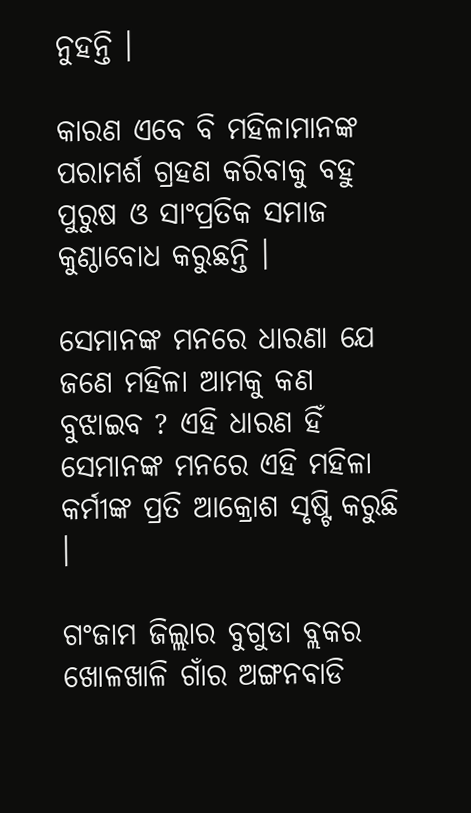ନୁହନ୍ତି ।

କାରଣ ଏବେ ବି ମହିଳାମାନଙ୍କ ପରାମର୍ଶ ଗ୍ରହଣ କରିବାକୁ ବହୁ ପୁରୁଷ ଓ ସାଂପ୍ରତିକ ସମାଜ କୁଣ୍ଠାବୋଧ କରୁଛନ୍ତି ।

ସେମାନଙ୍କ ମନରେ ଧାରଣା ଯେ ଜଣେ ମହିଳା ଆମକୁ କଣ ବୁଝାଇବ ? ଏହି ଧାରଣ ହିଁ ସେମାନଙ୍କ ମନରେ ଏହି ମହିଳା କର୍ମୀଙ୍କ ପ୍ରତି ଆକ୍ରୋଶ ସୃଷ୍ଟି କରୁଛି ।

ଗଂଜାମ ଜିଲ୍ଲାର ବୁଗୁଡା ବ୍ଲକର ଖୋଳଖାଳି ଗାଁର ଅଙ୍ଗନବାଡି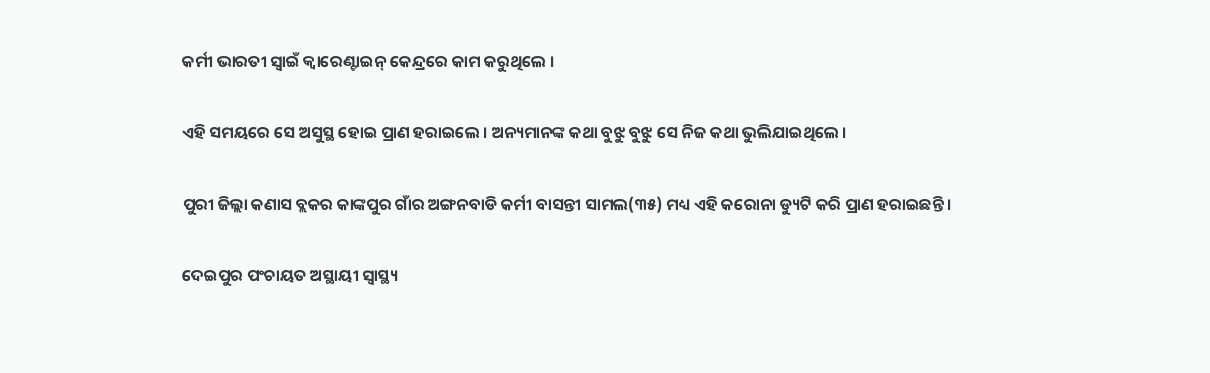କର୍ମୀ ଭାରତୀ ସ୍ୱାଇଁ କ୍ୱାରେଣ୍ଟାଇନ୍‌ କେନ୍ଦ୍ରରେ କାମ କରୁଥିଲେ ।

ଏହି ସମୟରେ ସେ ଅସୁସ୍ଥ ହୋଇ ପ୍ରାଣ ହରାଇଲେ । ଅନ୍ୟମାନଙ୍କ କଥା ବୁଝୁ ବୁଝୁ ସେ ନିଜ କଥା ଭୁଲିଯାଇଥିଲେ ।

ପୁରୀ ଜିଲ୍ଲା କଣାସ ବ୍ଲକର କାଙ୍କପୁର ଗାଁର ଅଙ୍ଗନବାଡି କର୍ମୀ ବାସନ୍ତୀ ସାମଲ(୩୫) ମଧ୍ୟ ଏହି କରୋନା ଡ୍ୟୁଟି କରି ପ୍ରାଣ ହରାଇଛନ୍ତି ।

ଦେଇପୁର ପଂଚାୟତ ଅସ୍ଥାୟୀ ସ୍ୱାସ୍ଥ୍ୟ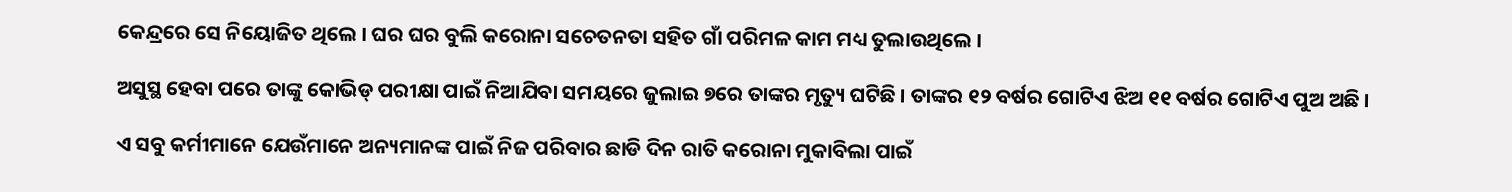କେନ୍ଦ୍ରରେ ସେ ନିୟୋଜିତ ଥିଲେ । ଘର ଘର ବୁଲି କରୋନା ସଚେତନତା ସହିତ ଗାଁ ପରିମଳ କାମ ମଧ୍ୟ ତୁଲାଉଥିଲେ ।

ଅସୁସ୍ଥ ହେବା ପରେ ତାଙ୍କୁ କୋଭିଡ୍ ପରୀକ୍ଷା ପାଇଁ ନିଆଯିବା ସମୟରେ ଜୁଲାଇ ୭ରେ ତାଙ୍କର ମୃତ୍ୟୁ ଘଟିଛି । ତାଙ୍କର ୧୨ ବର୍ଷର ଗୋଟିଏ ଝିଅ ୧୧ ବର୍ଷର ଗୋଟିଏ ପୁଅ ଅଛି ।

ଏ ସବୁ କର୍ମୀମାନେ ଯେଉଁମାନେ ଅନ୍ୟମାନଙ୍କ ପାଇଁ ନିଜ ପରିବାର ଛାଡି ଦିନ ରାତି କରୋନା ମୁକାବିଲା ପାଇଁ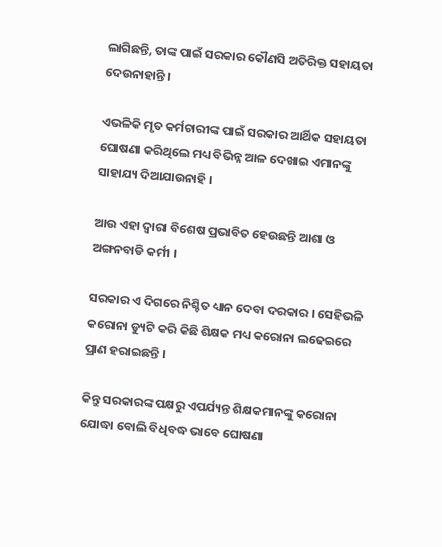ଲାଗିଛନ୍ତି, ତାଙ୍କ ପାଇଁ ସରକାର କୌଣସି ଅତିରିକ୍ତ ସହାୟତା ଦେଉନାହାନ୍ତି ।

ଏଭଳିକି ମୃତ କର୍ମଚାରୀଙ୍କ ପାଇଁ ସରକାର ଆର୍ଥିକ ସହାୟତା ଘୋଷଣା କରିଥିଲେ ମଧ୍ୟ ବିଭିନ୍ନ ଆଳ ଦେଖାଇ ଏମାନଙ୍କୁ ସାହାଯ୍ୟ ଦିଆଯାଉନାହି ।

ଆଉ ଏହା ଦ୍ୱାରା ବିଶେଷ ପ୍ରଭାବିତ ହେଉଛନ୍ତି ଆଶା ଓ ଅଙ୍ଗନବାଡି କର୍ମୀ ।

ସରକାର ଏ ଦିଗରେ ନିଶ୍ଚିତ ଧ୍ୟାନ ଦେବା ଦରକାର । ସେହିଭଳି କରୋନା ଡ୍ୟୁଟି କରି କିଛି ଶିକ୍ଷକ ମଧ୍ୟ କରୋନା ଲଢେଇରେ ପ୍ରାଣ ହରାଇଛନ୍ତି ।

କିନ୍ତୁ ସରକାରଙ୍କ ପକ୍ଷରୁ ଏପର୍ଯ୍ୟନ୍ତ ଶିକ୍ଷକମାନଙ୍କୁ କରୋନା ଯୋଦ୍ଧା ବୋଲି ବିଧିବଦ୍ଧ ଭାବେ ଘୋଷଣା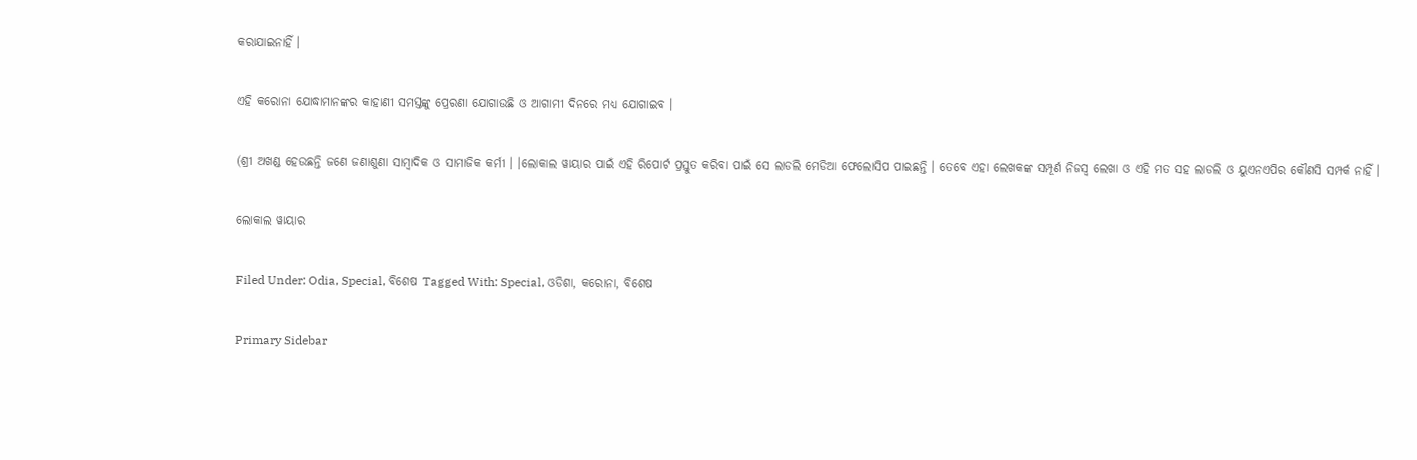କରାଯାଇନାହିଁ ।

ଏହି କରୋନା ଯୋଦ୍ଧାମାନଙ୍କର କାହାଣୀ ସମସ୍ତଙ୍କୁ ପ୍ରେରଣା ଯୋଗାଉଛି ଓ ଆଗାମୀ ଦିନରେ ମଧ୍ୟ ଯୋଗାଇବ ।

(ଶ୍ରୀ ଅଖଣ୍ଡ ହେଉଛନ୍ତି ଜଣେ ଜଣାଶୁଣା ସାମ୍ବାଦିକ ଓ ସାମାଜିକ କର୍ମୀ । ।ଲୋକାଲ ୱାୟାର ପାଇଁ ଏହି ରିପୋର୍ଟ ପ୍ରସ୍ତୁତ କରିବା ପାଇଁ ସେ ଲାଡଲି ମେଡିଆ ଫେଲୋସିପ ପାଇଛନ୍ତି । ତେବେ ଏହା ଲେଖକଙ୍କ ସମ୍ପୂର୍ଣ ନିଜସ୍ଵ ଲେଖା ଓ ଏହି ମତ ସହ ଲାଡଲି ଓ ୟୁଏନଏପିର କୌଣସି ସମ୍ପର୍କ ନାହିଁ ।

ଲୋକାଲ ୱାୟାର

Filed Under: Odia, Special, ବିଶେଷ Tagged With: Special, ଓଡିଶା, କରୋନା, ବିଶେଷ

Primary Sidebar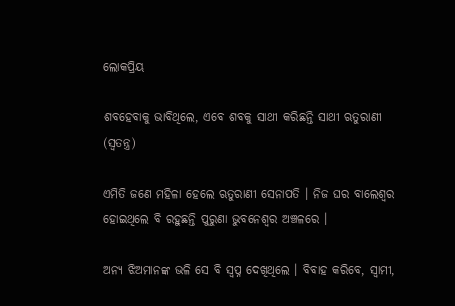ଲୋକପ୍ରିୟ

ଶବହେବାକୁ ଭାବିଥିଲେ, ଏବେ ଶବକୁ ସାଥୀ କରିଛନ୍ତି ସାଥୀ ଋତୁରାଣୀ (ସ୍ୱତନ୍ତ୍ର)

ଏମିତି ଜଣେ ମହିଳା ହେଲେ ଋତୁରାଣୀ ସେନାପତି । ନିଜ ଘର ବାଲେଶ୍ୱର ହୋଇଥିଲେ ବି ରହୁଛନ୍ତି ପୁରୁଣା ଭୁବନେଶ୍ୱର ଅଞ୍ଚଳରେ ।

ଅନ୍ୟ ଝିଅମାନଙ୍କ ଭଳି ସେ ବି ସ୍ୱପ୍ନ ଦେଖିଥିଲେ । ବିବାହ କରିବେ, ସ୍ୱାମୀ,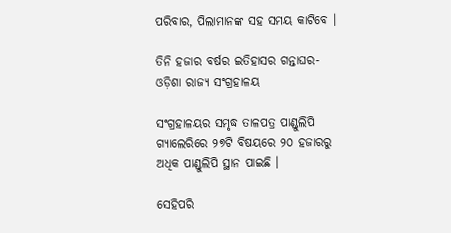ପରିବାର, ପିଲାମାନଙ୍କ ସହ ସମୟ କାଟିବେ ।

ତିନି ହଜାର ବର୍ଷର ଇତିହାସର ଗନ୍ତାଘର- ଓଡ଼ିଶା ରାଜ୍ୟ ସଂଗ୍ରହାଳୟ

ସଂଗ୍ରହାଳୟର ସମୃଦ୍ଧ ତାଳପତ୍ର ପାଣ୍ଡୁଲିପି ଗ୍ୟାଲେରିରେ ୨୭ଟି ବିଷୟରେ ୨୦ ହଜାରରୁ ଅଧିକ ପାଣ୍ଡୁଲିପି ସ୍ଥାନ ପାଇଛି ।

ସେହିପରି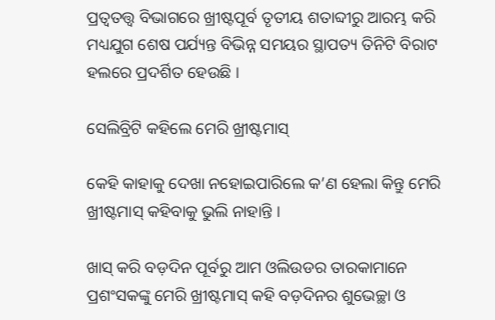ପ୍ରତ୍ୱତତ୍ତ୍ୱ ବିଭାଗରେ ଖ୍ରୀଷ୍ଟପୂର୍ବ ତୃତୀୟ ଶତାବ୍ଦୀରୁ ଆରମ୍ଭ କରି ମଧ୍ୟଯୁଗ ଶେଷ ପର୍ଯ୍ୟନ୍ତ ବିଭିନ୍ନ ସମୟର ସ୍ଥାପତ୍ୟ ତିନିଟି ବିରାଟ ହଲରେ ପ୍ରଦର୍ଶିତ ହେଉଛି ।

ସେଲିବ୍ରିଟି କହିଲେ ମେରି ଖ୍ରୀଷ୍ଟମାସ୍

କେହି କାହାକୁ ଦେଖା ନହୋଇପାରିଲେ କ’ଣ ହେଲା କିନ୍ତୁ ମେରି ଖ୍ରୀଷ୍ଟମାସ୍ କହିବାକୁ ଭୁଲି ନାହାନ୍ତି ।

ଖାସ୍ କରି ବଡ଼ଦିନ ପୂର୍ବରୁ ଆମ ଓଲିଉଡର ତାରକାମାନେ ପ୍ରଶଂସକଙ୍କୁ ମେରି ଖ୍ରୀଷ୍ଟମାସ୍ କହି ବଡ଼ଦିନର ଶୁଭେଚ୍ଛା ଓ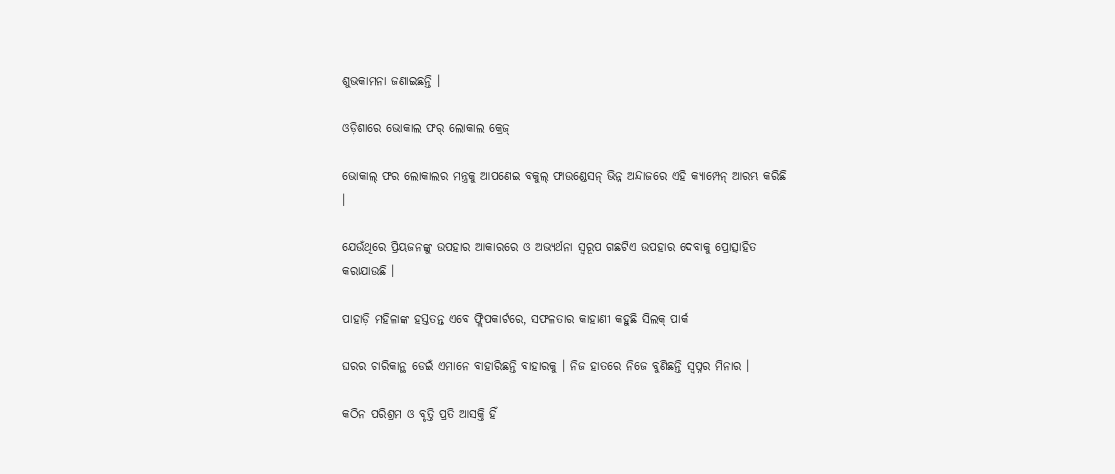ଶୁଭକାମନା ଜଣାଇଛନ୍ତି ।

ଓଡ଼ିଶାରେ ଭୋକାଲ ଫର୍ ଲୋକାଲ କ୍ରେଜ୍

ଭୋକାଲ୍ ଫର ଲୋକାଲର ମନ୍ତ୍ରକୁ ଆପଣେଇ ବକୁଲ୍ ଫାଉଣ୍ଡେସନ୍ ଭିନ୍ନ ଅନ୍ଦାଜରେ ଏହି କ୍ୟାମ୍ପେନ୍ ଆରମ୍ଭ କରିଛି ।

ଯେଉଁଥିରେ ପ୍ରିୟଜନଙ୍କୁ ଉପହାର ଆକାରରେ ଓ ଅଭ୍ୟର୍ଥନା ସ୍ୱରୂପ ଗଛଟିଏ ଉପହାର ଦେବାକୁ ପ୍ରୋତ୍ସାହିତ କରାଯାଉଛି ।

ପାହାଡ଼ି ମହିଳାଙ୍କ ହସ୍ତତନ୍ତ ଏବେ ଫ୍ଲିପକାର୍ଟରେ, ସଫଳତାର କାହାଣୀ କହୁଛି ସିଲକ୍ ପାର୍କ

ଘରର ଚାରିକାନ୍ଥ ଡେଇଁ ଏମାନେ ବାହାରିଛନ୍ତି ବାହାରକୁ । ନିଜ ହାତରେ ନିଜେ ବୁଣିଛନ୍ତି ସ୍ୱପ୍ନର ମିନାର ।

କଠିନ ପରିଶ୍ରମ ଓ ବୃତ୍ତି ପ୍ରତି ଆସକ୍ତି ହିଁ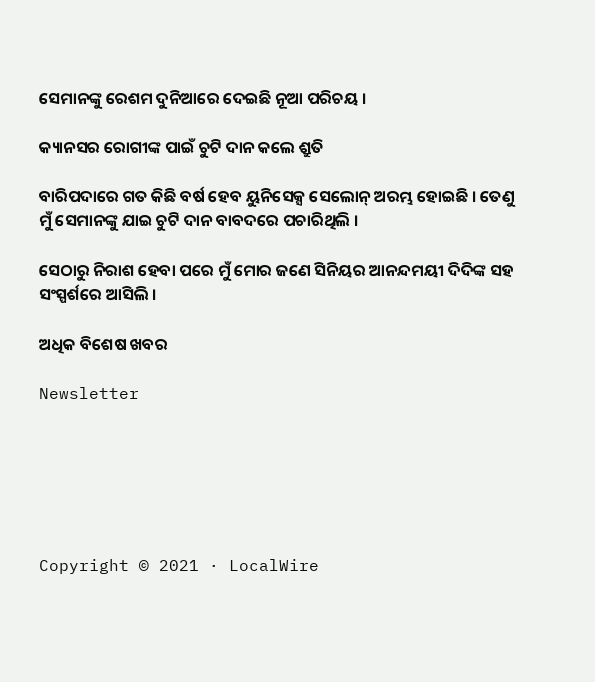ସେମାନଙ୍କୁ ରେଶମ ଦୁନିଆରେ ଦେଇଛି ନୂଆ ପରିଚୟ ।

କ୍ୟାନସର ରୋଗୀଙ୍କ ପାଇଁ ଚୁଟି ଦାନ କଲେ ଶ୍ରୁତି

ବାରିପଦାରେ ଗତ କିଛି ବର୍ଷ ହେବ ୟୁନିସେକ୍ସ ସେଲୋନ୍ ଅରମ୍ଭ ହୋଇଛି । ତେଣୁ ମୁଁ ସେମାନଙ୍କୁ ଯାଇ ଚୁଟି ଦାନ ବାବଦରେ ପଚାରିଥିଲି ।

ସେଠାରୁ ନିରାଶ ହେବା ପରେ ମୁଁ ମୋର ଜଣେ ସିନିୟର ଆନନ୍ଦମୟୀ ଦିଦିଙ୍କ ସହ ସଂସ୍ପର୍ଶରେ ଆସିଲି ।

ଅଧିକ ବିଶେଷ ଖବର

Newsletter






Copyright © 2021 · LocalWire